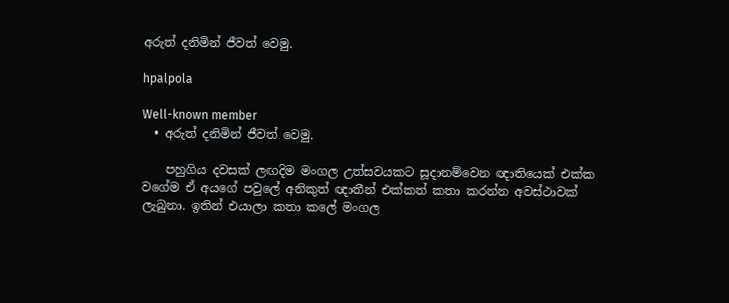අරුත් දනිමින් ජීවත් වෙමු.

hpalpola

Well-known member
  • අරුත් දනිමින් ජීවත් වෙමු.

    පහුගිය දවසක් ලඟදිම මංගල උත්සවයකට සූදානම්වෙන ඥාතියෙක් එක්ක වගේම ඒ අයගේ පවුලේ අනිකුත් ඥාතීන් එක්කත් කතා කරන්න අවස්ථාවක් ලැබුනා. ඉතින් එයාලා කතා කලේ මංගල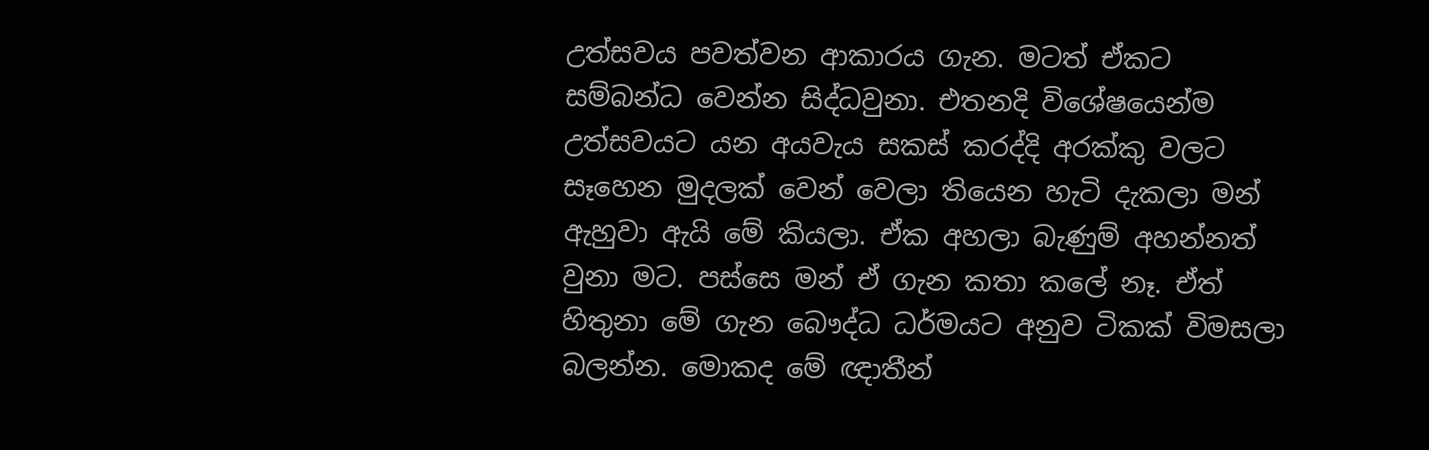උත්සවය පවත්වන ආකාරය ගැන. මටත් ඒකට සම්බන්ධ‍ වෙන්න සිද්ධවුනා. එතනදි විශේෂයෙන්ම උත්සවයට යන අයවැය සකස් කරද්දි අරක්කු වලට සෑහෙන මුදලක් වෙන් වෙලා තියෙන හැටි දැකලා මන් ඇහුවා ඇයි මේ කියලා. ඒක අහලා බැණුම් අහන්නත් වුනා මට. පස්සෙ මන් ඒ ගැන කතා කලේ නෑ. ඒත් හිතුනා මේ ගැන බෞද්ධ ධර්මයට අනුව ටිකක් විමසලා බලන්න. මොකද මේ ඥාතීන්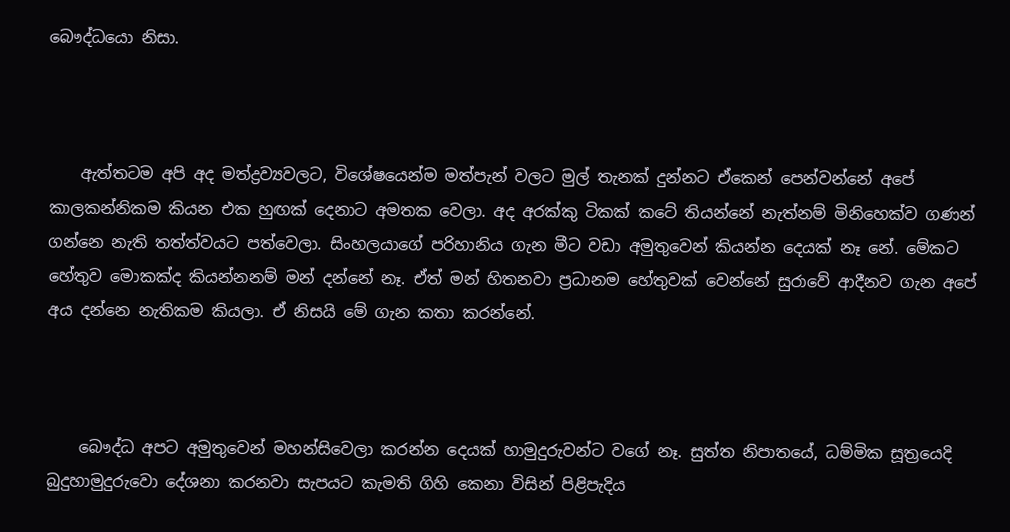බෞද්ධයො නිසා.



    ඇත්තටම අපි අද මත්ද්‍රව්‍යවලට, විශේෂයෙන්ම මත්පැන් වලට මුල් තැනක් දුන්නට ඒකෙන් පෙන්වන්නේ අපේ කාලකන්නිකම කියන එක හුඟක් දෙනාට අමතක වෙලා. අද අරක්කු ටිකක් කටේ තියන්නේ නැත්නම් මිනිහෙක්ව ගණන් ගන්නෙ නැති තත්ත්වයට පත්වෙලා. සිංහලයාගේ පරිහානිය ගැන මීට වඩා අමුතුවෙන් කියන්න දෙයක් නෑ නේ. මේකට හේතුව මොකක්ද කියන්නනම් මන් දන්නේ නෑ. ඒත් මන් හිතනවා ප්‍රධානම හේතුවක් වෙන්නේ සුරාවේ ආදීනව ගැන අපේ අය දන්නෙ නැතිකම කියලා. ඒ නිසයි මේ ගැන කතා කරන්නේ.



    බෞද්ධ අපට අමුතුවෙන් මහන්සිවෙලා කරන්න දෙයක් හාමුදුරුවන්ට වගේ නෑ. සුත්ත නිපාතයේ, ධම්මික සූත්‍රයෙදි බුදුහාමුදු‍රුවො දේශනා කරනවා සැපයට කැමති ගිහි කෙනා විසින් පිළිපැදිය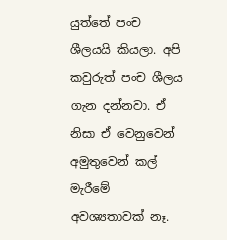යුත්තේ පංච ශීලයයි කියලා. අපි කවුරුත් පංච ශීලය ගැන දන්නවා. ඒ නිසා ඒ වෙනුවෙන් අමුතුවෙන් කල් මැරීමේ අවශ්‍යතාවක් නෑ.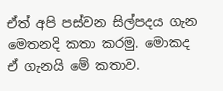ඒත් අපි පස්වන සිල්පදය ගැන මෙතනදි කතා කරමු. මොකද ඒ ගැනයි මේ කතාව.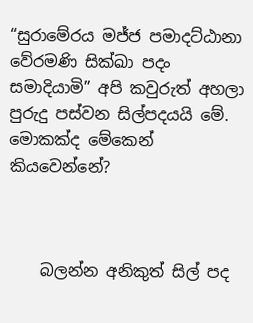“සුරාමේරය මජ්ජ පමාදට්ඨානා වේරමණි සික්ඛා පදං සමාදියාමි” අපි කවුරුත් අහලා පුරුදු පස්වන සිල්පදයයි මේ. මොකක්ද මේකෙන් කියවෙන්නේ?



    බලන්න අනිකුත් සිල් පද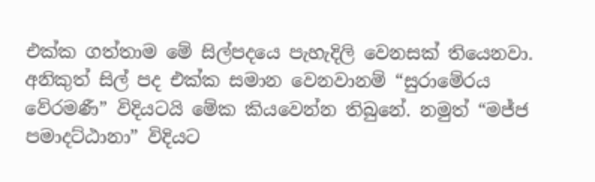එක්ක ගත්තාම මේ සිල්පදයෙ පැහැදිලි වෙනසක් තියෙනවා. අනිකුත් සිල් පද එක්ක සමාන වෙනවානම් “සුරාමේරය වේරමණී” විදියටයි මේක කියවෙන්න තිබුනේ. නමුත් “මජ්ජ පමාදට්ඨානා” විදියට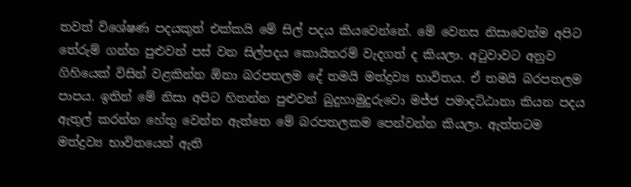තවත් විශේෂණ පදයකුත් එක්කයි මේ සිල් පදය කියවෙන්නේ. මේ වෙනස නිසාවෙන්ම අපිට තේරුම් ගන්න පුළුවන් පස් වන සිල්පදය කොයිතරම් වැදගත් ද කියලා. අටුවාවට අනුව ගිහියෙක් විසින් වළකින්න ඕනා බරපතලම දේ තමයි මත්ද්‍රව්‍ය භාවිතය. ඒ තමයි බරපතලම පාපය. ඉතින් මේ නිසා අපිට හිතන්න පුළුවන් බුදුහාමුදුරුවො මජ්ජ පමාදට්ඨානා කියන පදය ඇතුල් කරන්න හේතු වෙන්න ඇත්තෙ මේ බරපතලකම පෙන්වන්න කියලා. ඇත්තටම මත්ද්‍රව්‍ය භාවිතයෙන් ඇති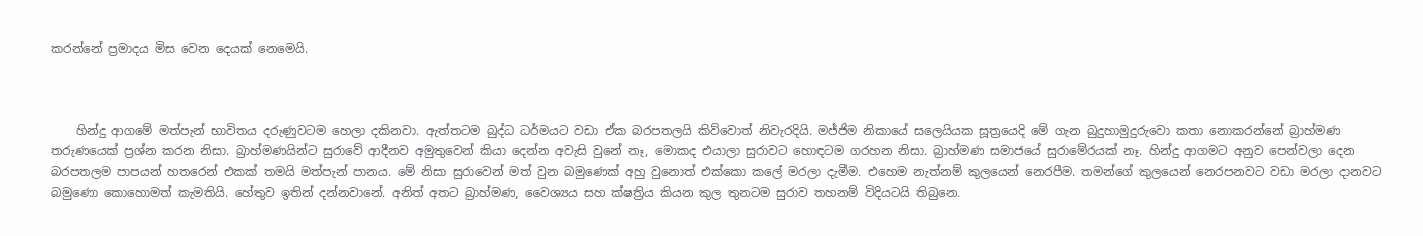කරන්නේ ප්‍රමාදය මිස වෙන දෙයක් නෙමෙයි.



    හින්දු ආගමේ මත්පැන් භාවිතය දරුණුවටම හෙලා ‍දකිනවා. ඇත්තටම බුද්ධ ධර්මයට වඩා ඒක බරපතලයි කිව්වොත් නිවැරදියි. මජ්ජිම නිකායේ සලෙයියක සූත්‍රයෙදි මේ ගැන බුදුහාමුදුරුවො කතා නොකරන්නේ බ්‍රාහ්මණ තරුණයෙක් ප්‍රශ්න කරන නිසා. බ්‍රාහ්මණයින්ට සුරාවේ ආදීනව අමුතුවෙන් කියා දෙන්න අවැසි වුනේ නෑ, මොකද එයාලා සුරාවට හොඳටම ගරහන නිසා. බ්‍රාහ්මණ සමාජයේ සුරාමේරයක් නෑ. හින්දු ආගමට අනුව පෙන්වලා දෙන බරපතලම පාපයන් හතරෙන් එකක් තමයි මත්පැන් පානය. මේ නිසා සුරාවෙන් මත් වුන බමුණෙක් අහු වුනොත් එක්කො කලේ මරලා දැමීම. එහෙම නැත්නම් කු‍ලයෙන් නෙරපීම. තමන්ගේ කුලයෙන් නෙරපනවට වඩා මරලා දානවට බමුණො කොහොමත් කැමතියි. හේතුව ඉතින් දන්නවානේ. අනිත් අතට ‍බ්‍රාහ්මණ, වෛශ්‍යය සහ ක්ෂත්‍රිය කියන කුල තුනටම සුරාව තහනම් විදියටයි තිබුනෙ.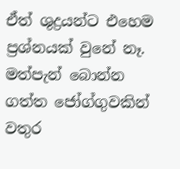ඒත් ශුද්‍රයන්ට එහෙම ප්‍රශ්නයක් වු‍නේ නෑ. මත්පැන් බොන්න ගත්ත ‍ජෝග්ගුවකින් වතුර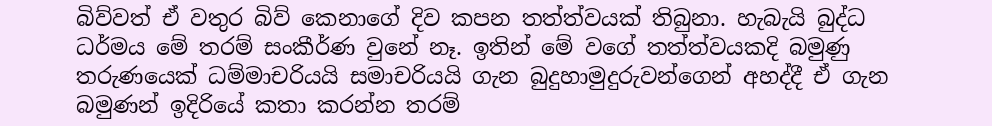බිව්වත් ඒ වතුර බිව් කෙනාගේ දිව කපන තත්ත්වයක් තිබුනා. හැබැයි බුද්ධ ධර්මය මේ තරම් සංකීර්ණ වුනේ නෑ. ඉතින් මේ වගේ තත්ත්වයකදි බමුණු තරුණයෙක් ධම්මාචරියයි සමාචරියයි ගැන බුදුහාමුදුරුවන්ගෙන් අහද්දී ඒ ගැන බමුණන් ඉදිරියේ කතා කරන්න තරම්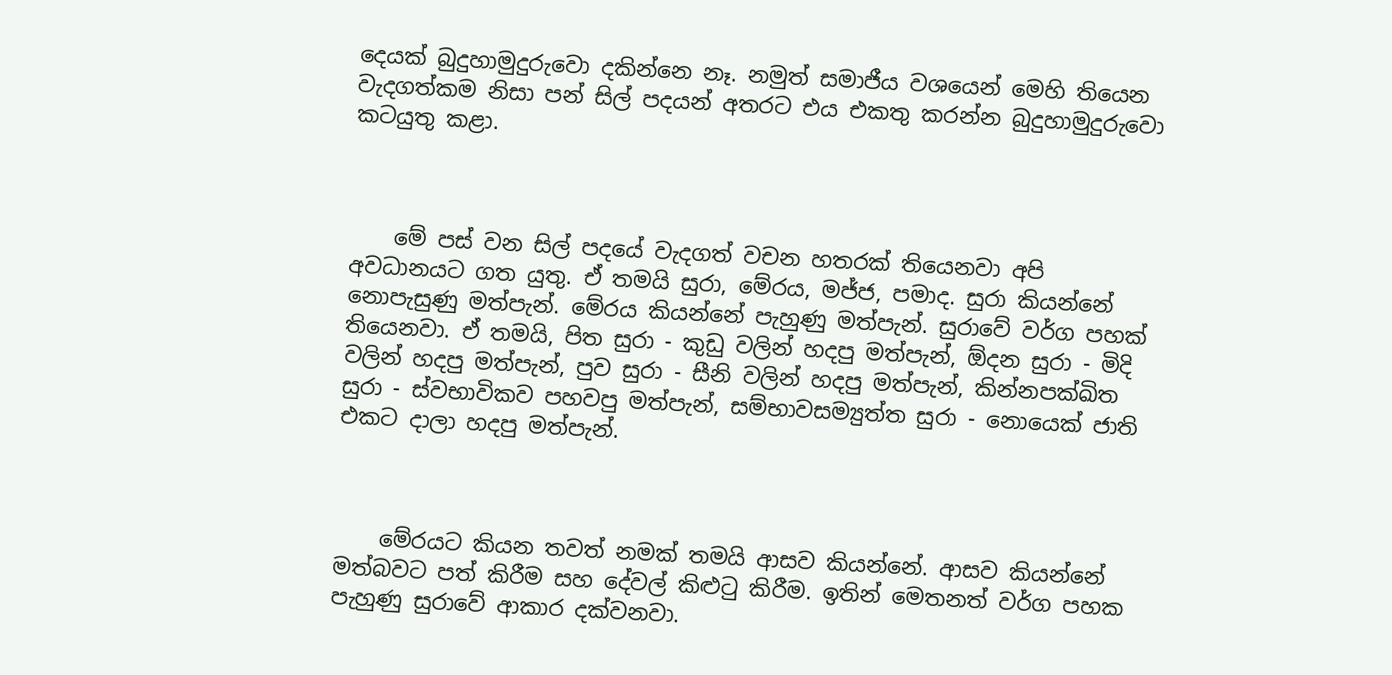දෙයක් බුදුහාමුදුරුවො දකින්නෙ නෑ. නමුත් සමාජීය වශයෙන් මෙහි තියෙන වැදගත්කම නිසා පන් සිල් පදයන් අතරට එය එකතු කරන්න බුදුහාමුදුරුවො කටයුතු කළා.



    මේ පස් වන සිල් පදයේ වැදගත් වචන හතරක් තියෙනවා අපි අවධානයට ගත යුතු. ඒ තමයි සුරා, මේරය, මජ්ජ, පමාද. සුරා කියන්නේ නොපැසුණු මත්පැන්. මේරය කියන්නේ පැහුණු මත්පැන්. සුරාවේ වර්ග පහක් තියෙනවා. ඒ තමයි, පිත සුරා - කුඩු වලින් හදපු මත්පැන්, ඕදන සුරා - මිදි වලින් හදපු මත්පැන්, පුව සුරා - සීනි වලින් හදපු මත්පැන්, කින්නපක්ඛිත සුරා - ස්වභාවිකව පහවපු මත්පැන්, සම්භාවසම්‍යුත්ත සුරා - නොයෙක් ජාති එකට දාලා හදපු මත්පැන්.



    මේරයට කියන තවත් නමක් තමයි ආසව කියන්නේ. ආසව කියන්නේ මත්බවට පත් කිරීම සහ දේවල් කිළුටු කිරීම. ඉතින් මෙතනත් වර්ග පහක පැහුණු සුරාවේ ආකාර දක්වනවා.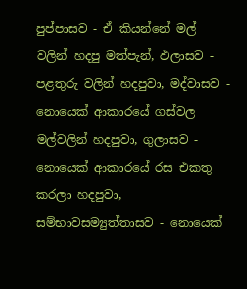පුප්පාසව - ඒ කියන්නේ මල් වලින් හදපු මත්පැන්, ඵලාසව - පළතුරු වලින් හදපුවා, මද්වාසව - නොයෙක් ආකාරයේ ගස්වල මල්වලින් හදපුවා, ගුලාසව - නොයෙක් ආකාරයේ රස එකතු කරලා හදපුවා, සම්භාවසම්‍යුත්තාසව - නොයෙක්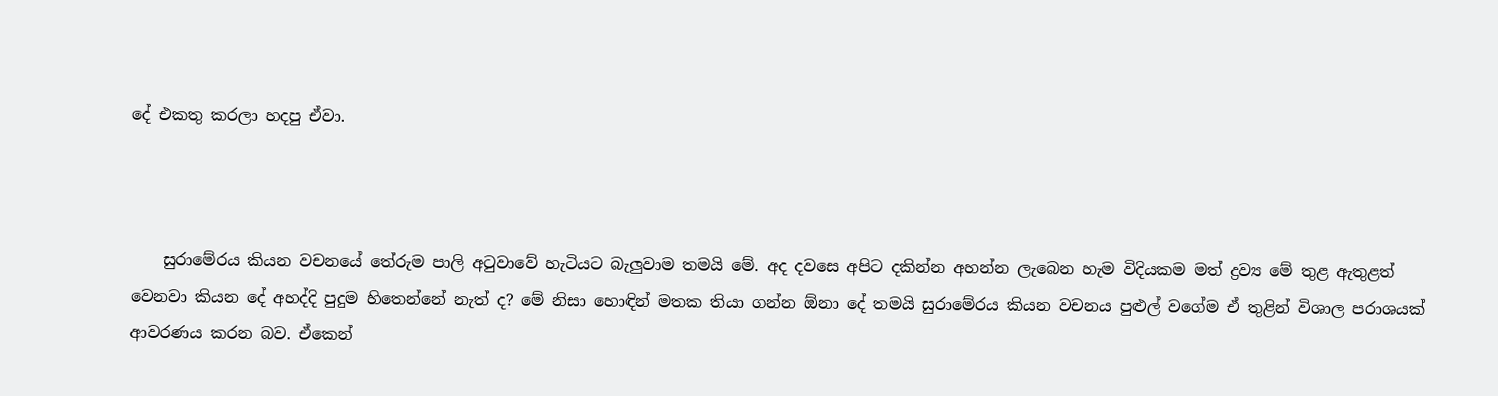දේ එකතු කරලා හදපු ඒවා.



    සුරාමේරය කියන වචනයේ තේරුම පාලි අටුවාවේ හැටියට බැලුවාම තමයි මේ. අද දවසෙ අපිට දකින්න අහන්න ලැබෙන හැම විදියකම මත් ද්‍රව්‍ය මේ තුළ ඇතුළත් වෙනවා කියන දේ අහද්දි පුදුම හිතෙන්නේ නැත් ද? මේ නිසා හොඳින් මතක තියා ගන්න ඕනා දේ තමයි සුරාමේරය කියන වචනය පුළුල් වගේම ඒ තුළින් විශාල පරාශයක් ආවරණය කරන බව. ඒකෙන්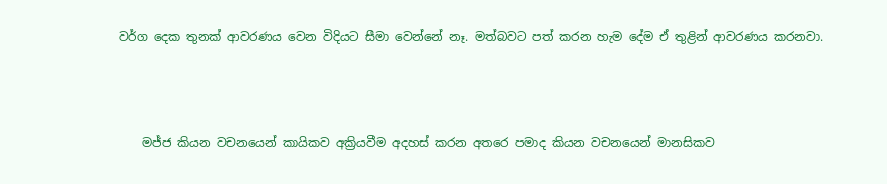වර්ග දෙක තුනක් ආවරණය වෙන විදියට සීමා වෙන්නේ නෑ. මත්බවට පත් කරන හැම දේම ඒ තුළින් ආවරණය කරනවා.



    මජ්ජ කියන වචනයෙන් කායිකව අක්‍රියවීම අදහස් කරන අතරෙ පමාද කියන වචනයෙන් මානසිකව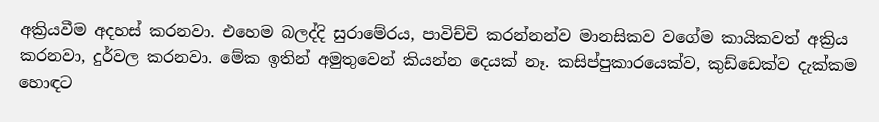අක්‍රියවීම අදහස් කරනවා. එහෙම බලද්දි සුරාමේරය, පාවිච්චි කරන්නන්ව මානසිකව වගේම කායිකවත් අක්‍රිය කරනවා, දුර්වල කරනවා. මේක ඉතින් අමුතුවෙන් කියන්න දෙයක් නෑ. කසිප්පුකාරයෙක්ව, කුඩ්ඩෙක්ව දැක්කම හොඳට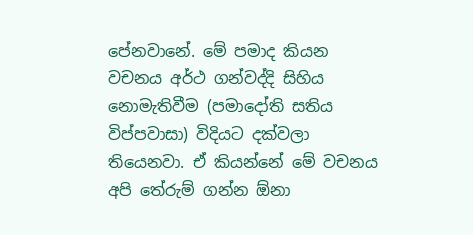පේනවානේ. මේ පමාද කියන වචනය අර්ථ ගන්වද්දි සිහිය නොමැතිවීම (පමාදෝති සතිය විප්පවාසා) විදියට දක්වලා තියෙනවා. ඒ කියන්නේ මේ වචනය අපි තේරුම් ගන්න ඕනා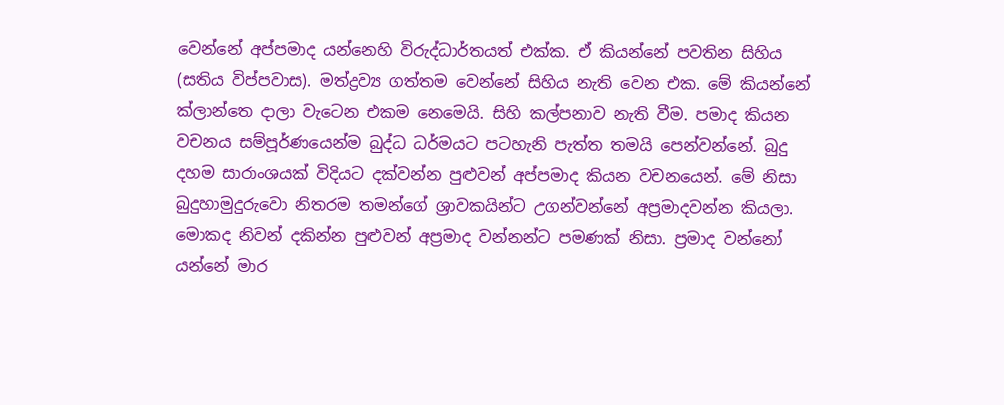වෙන්නේ අප්පමාද යන්නෙහි විරුද්ධාර්තයත් එක්ක. ඒ කියන්නේ පවතින සිහිය (සතිය විප්පවාස). මත්ද්‍රව්‍ය ගත්තම වෙන්නේ සිහිය නැති වෙන එක. මේ කියන්නේ ක්ලාන්තෙ දාලා වැටෙන එකම නෙමෙයි. සිහි කල්පනාව නැති වීම. පමාද කියන වචනය සම්පූර්ණයෙන්ම බුද්ධ ධර්මයට පටහැනි පැත්ත තමයි පෙන්වන්නේ. බුදු දහම සාරාංශයක් විදියට දක්වන්න පුළුවන් අප්පමාද කියන වචනයෙන්. මේ නිසා බුදුහාමුදුරුවො නිතරම තමන්ගේ ශ්‍රාවකයින්ට උගන්වන්නේ අප්‍රමාදවන්න කියලා. මොකද නිවන් දකින්න පුළුවන් අප්‍රමාද වන්නන්ට පමණක් නිසා. ප්‍රමාද වන්නෝ යන්නේ මාර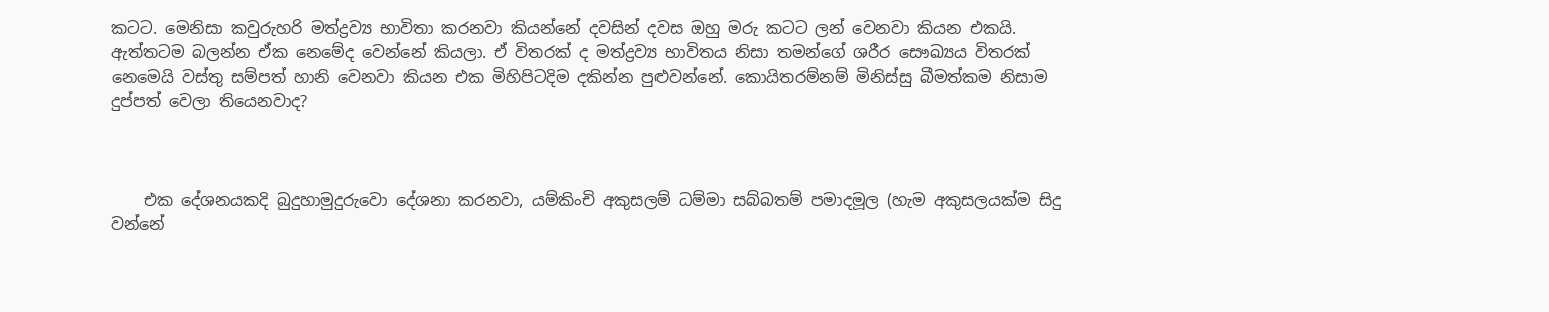කටට. මෙනිසා කවුරුහරි මත්ද්‍රව්‍ය භාවිතා කරනවා කියන්නේ දවසින් දවස ඔහු මරු කටට ලන් වෙනවා කියන එකයි. ඇත්තටම බලන්න ඒක නෙමේද වෙන්නේ කියලා. ඒ විතරක් ද මත්ද්‍රව්‍ය භාවිතය නිසා තමන්ගේ ශරීර සෞඛ්‍යය විතරක් නෙමෙයි වස්තු සම්පත් හානි වෙනවා කියන එක මිහිපිටදිම දකින්න පුළුවන්නේ. කොයිතරම්නම් මිනිස්සු බීමත්කම නිසාම දුප්පත් වෙලා තියෙනවාද?



    එක දේශනයකදි බුදුහාමුදුරුවො දේශනා කරනවා, යම්කිංචි අකුසලම් ධම්මා සබ්බතම් පමාදමූල (හැම අකුසලයක්ම සිදු වන්නේ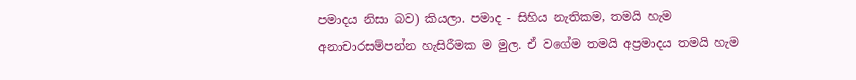පමාදය නිසා බව) කියලා. පමාද - සිහිය නැතිකම, තමයි හැම අනාචාරසම්පන්න හැසිරීමක ම මුල. ඒ වගේම තමයි අප්‍රමාදය තමයි හැම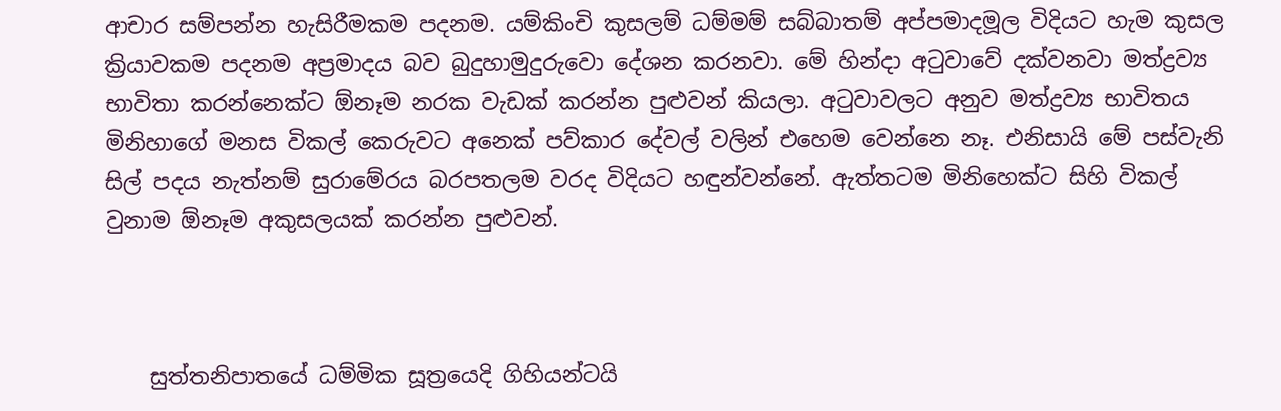ආචාර සම්පන්න හැසිරීමකම පදනම. යම්කිංචි කුසලම් ධම්මම් සබ්බාතම් අප්පමාදමූල විදියට හැම කුසල ක්‍රියාවකම පදනම අප්‍රමාදය බව බුදුහාමුදුරුවො දේශන කරනවා. මේ හින්දා අටුවාවේ දක්වනවා මත්ද්‍රව්‍ය භාවිතා කරන්නෙක්ට ඕනෑම නරක වැඩක් කරන්න පුළුවන් කියලා. අටුවාවලට අනුව මත්ද්‍රව්‍ය භාවිතය මිනිහාගේ මනස විකල් කෙරුවට අනෙක් පව්කාර දේවල් වලින් එහෙම වෙන්නෙ නෑ. එනිසායි මේ පස්වැනි සිල් පදය නැත්නම් සුරාමේරය බරපතලම වරද විදියට හඳුන්වන්නේ. ඇත්තටම මිනිහෙක්ට සිහි විකල් වුනාම ඕනෑම අකුසලයක් කරන්න පුළුවන්.



    සුත්තනිපාතයේ ධම්මික සූත්‍රයෙදි ගිහියන්ටයි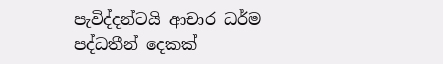පැවිද්දන්ටයි ආචාර ධර්ම පද්ධතීන් දෙකක්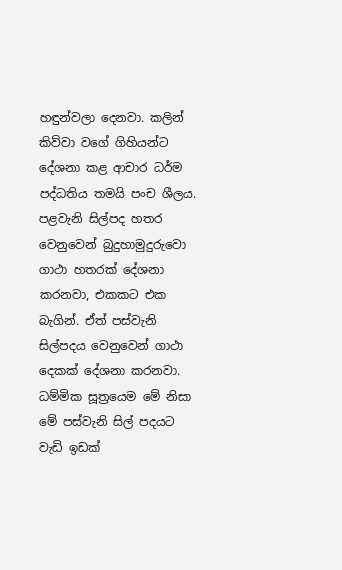හඳුන්වලා දෙනවා. කලින් කිව්වා වගේ ගිහියන්ට දේශනා කළ ආචාර ධර්ම පද්ධතිය තමයි පංච ශීලය. පළවැනි සිල්පද හතර වෙනුවෙන් බුදුහාමුදුරුවො ගාථා හතරක් දේශනා කරනවා, එකකට එක බැගින්. ඒත් පස්වැනි සිල්පදය වෙනුවෙන් ගාථා දෙකක් දේශනා කරනවා. ධම්මික සූත්‍රයෙම මේ නිසා මේ පස්වැනි සිල් පදයට වැඩි ඉඩක්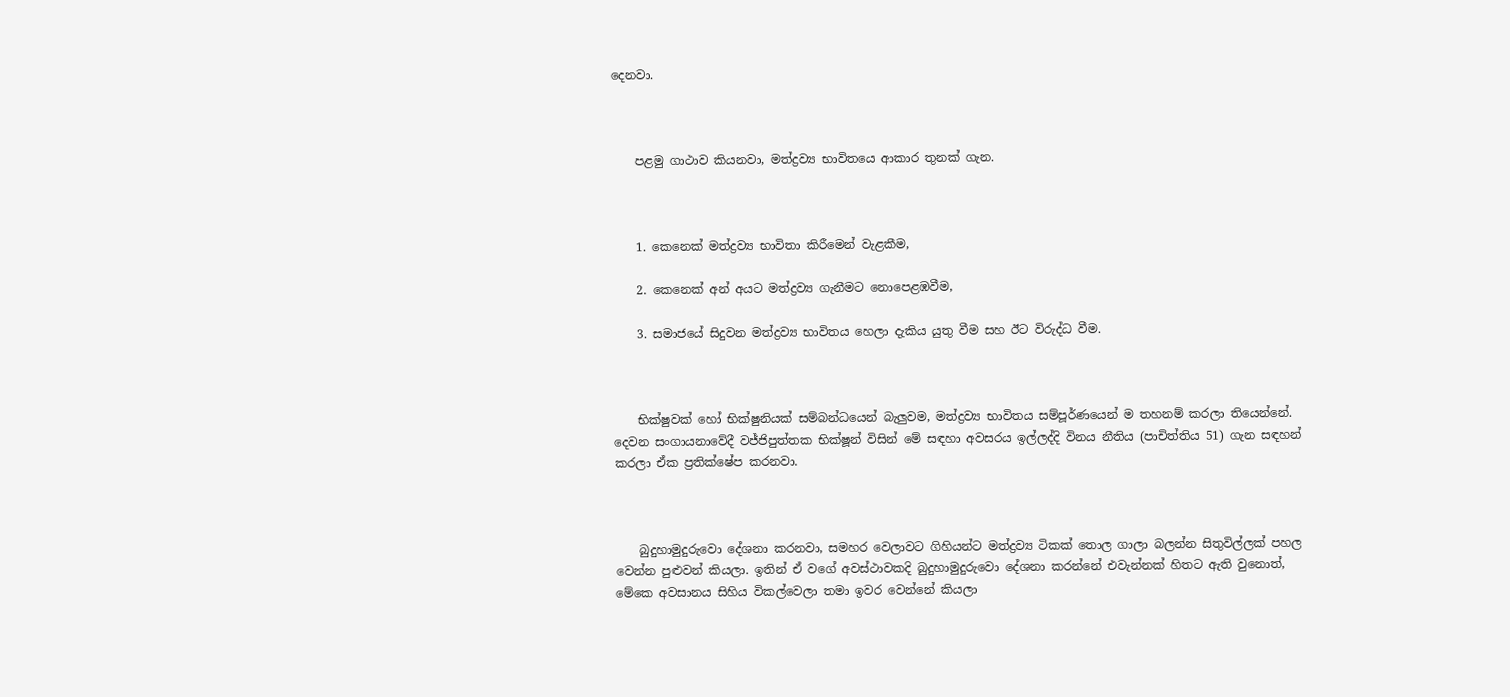දෙනවා.



    පළමු ගාථාව කියනවා, මත්ද්‍රව්‍ය භාවිතයෙ ආකාර තුනක් ගැන.



    1. කෙනෙක් මත්ද්‍රව්‍ය භාවිතා කිරීමෙන් වැළකීම,

    2. කෙනෙක් අන් අයට මත්ද්‍රව්‍ය ගැනීමට නොපෙළඹවීම,

    3. සමාජයේ සිදුවන මත්ද්‍රව්‍ය භාවිතය හෙලා දැකිය යුතු වීම සහ ඊට විරුද්ධ වීම.



    භික්ෂුවක් හෝ භික්ෂුනියක් සම්බන්ධයෙන් බැලුවම, මත්ද්‍රව්‍ය භාවිතය සම්පූර්ණයෙන් ම තහනම් කරලා තියෙන්නේ. දෙවන සංගායනාවේදී වජ්ජිපුත්තක භික්ෂූන් විසින් මේ සඳහා අවසරය ඉල්ලද්දි විනය නීතිය (පාචිත්තිය 51) ගැන සඳහන් කරලා ඒක ප්‍රතික්ෂේප කරනවා.



    බුදුහාමුදු‍රුවො දේශනා කරනවා, සමහර වෙලාවට ගිහියන්ට මත්ද්‍රව්‍ය ටිකක් තොල ගාලා බලන්න සිතුවිල්ලක් පහල වෙන්න පුළුවන් කියලා. ඉතින් ඒ වගේ අවස්ථාවකදි බුදුහාමුදුරුවො ‍දේශනා කරන්නේ එවැන්නක් හිතට ඇති වුනොත්, මේකෙ අවසානය සිහිය විකල්වෙලා තමා ඉවර වෙන්නේ කියලා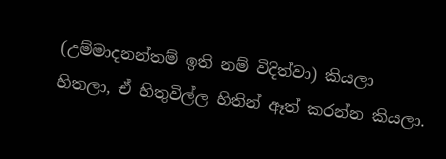(උම්මාදනන්තම් ඉති නම් විදිත්වා) කියලා හිතලා, ඒ හිතුවිල්ල හිතින් ඈත් කරන්න කියලා.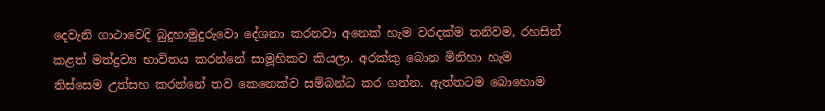දෙවැනි ගාථාවෙදි බුදුහාමුදුරුවො දේශනා කරනවා අනෙක් හැම වරදක්ම තනිවම, රහසින් කළත් මත්ද්‍රව්‍ය භාවිතය කරන්නේ සාමූහිකව කියලා. අරක්කු බොන මිනිහා හැම තිස්සෙම උත්සහ කරන්නේ තව කෙනෙක්ව සම්බන්ධ කර ගන්න. ඇත්තටම බොහොම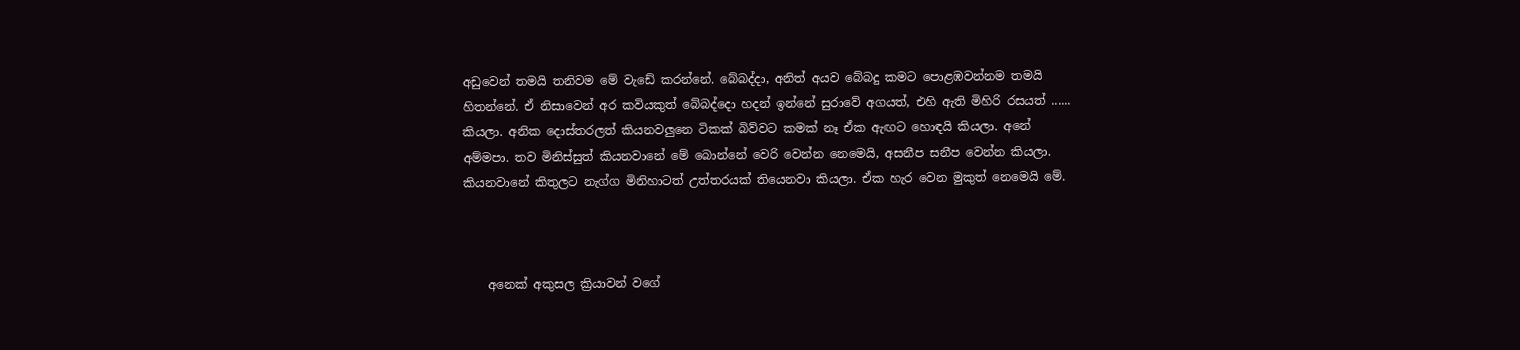අඩුවෙන් තමයි තනිවම මේ වැඩේ කරන්නේ. බේබද්දා, අනිත් අයව බේබදු කමට පොළඹවන්නම තමයි හිතන්නේ. ඒ නිසාවෙන් අර කවියකුත් බේබද්දො හදන් ඉන්නේ සුරාවේ අගයත්, එහි ඇති මිහිරි රසයත් ...... කියලා. අනික දොස්තරලත් කියනවලුනෙ ටිකක් බිව්වට කමක් නෑ ඒක ඇඟට හොඳයි කියලා. අනේ අම්මපා. තව මිනිස්සුත් කියනවානේ මේ බොන්නේ වෙරි වෙන්න නෙමෙයි, අසනීප සනීප වෙන්න කියලා. කියනවානේ කිතුලට නැග්ග මිනිහාටත් උත්තරයක් තියෙනවා කියලා. ඒක හැර වෙන මුකුත් නෙමෙයි මේ.



    අනෙක් අකුසල ක්‍රියාවන් වගේ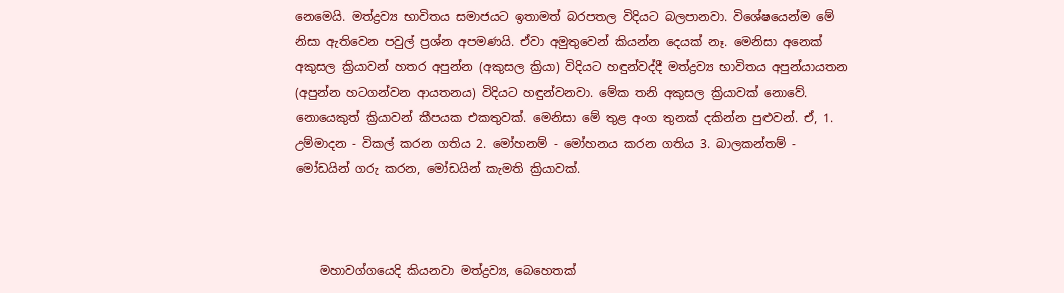නෙමෙයි. මත්ද්‍රව්‍ය භාවිතය සමාජයට ඉතාමත් බරපතල විදියට බලපානවා. විශේෂයෙන්ම මේ නිසා ඇතිවෙන පවුල් ප්‍රශ්න අපමණයි. ඒවා අමුතුවෙන් කියන්න දෙයක් නෑ. මෙනිසා අනෙක් අකුසල ක්‍රියාවන් හතර අපුන්න (අකුසල ක්‍රියා) විදියට හඳුන්වද්දී මත්ද්‍රව්‍ය භාවිතය අපුන්යායතන (අපුන්න හටගන්වන ආයතනය) විදියට හඳුන්වනවා. මේක තනි අකුසල ක්‍රියාවක් නොවේ. නොයෙකුත් ක්‍රියාවන් කීපයක එකතුවක්. මෙනිසා මේ තුළ අංග තුනක් දකින්න පුළුවන්. ඒ, 1. උම්මාදන - විකල් කරන ගතිය 2. මෝහනම් - මෝහනය කරන ගතිය 3. බාලකන්තම් - මෝඩයින් ගරු කරන, මෝඩයින් කැමති ක්‍රියාවක්.



    මහාවග්ගයෙදි කියනවා මත්ද්‍රව්‍ය, බෙහෙතක්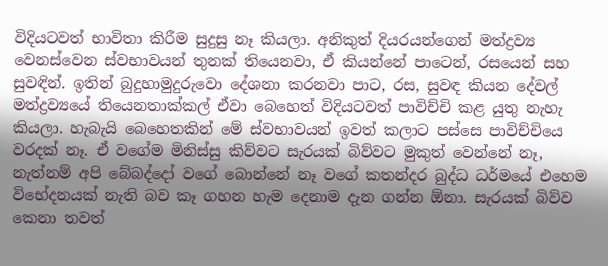විදියටවත් භාවිතා කිරීම සුදුසු නෑ කියලා. අනිකුත් දියරයන්ගෙන් මත්ද්‍රව්‍ය වෙනස්වෙන ස්වභාවයන් තුනක් තියෙනවා, ඒ කියන්නේ පාටෙන්, රසයෙන් සහ සුවඳින්. ඉතින් බුදුහාමුදුරුවො දේශනා කරනවා පාට, රස, සුවඳ කියන දේවල් මත්ද්‍රව්‍යයේ තියෙනතාක්කල් ඒවා බෙහෙත් විදියටවත් පාවිච්චි කළ යුතු නැහැ කියලා. හැබැයි බෙහෙතකින් මේ ස්වභාවයන් ඉවත් කලාට පස්සෙ පාවිච්චියෙ වරදක් නෑ. ඒ වගේම මිනිස්සු කිව්වට සැරයක් බිව්වට මුකුත් වෙන්නේ නෑ, නැත්නම් අපි බේබද්දෝ වගේ බොන්නේ නෑ වගේ කතන්දර බුද්ධ ධර්මයේ එහෙම විභේදනයක් නැති බව කෑ ගහන හැම දෙනාම දැන ගන්න ඕනා. සැරයක් බිව්ව කෙනා තවත්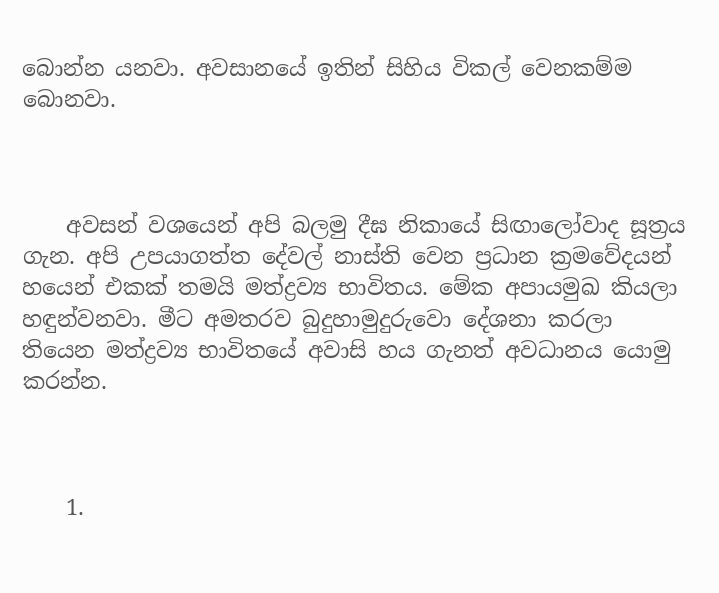බොන්න යනවා. අවසානයේ ඉතින් සිහිය විකල් වෙනකම්ම බොනවා.



    අවසන් වශයෙන් අපි බලමු දීඝ නිකායේ සිඟාලෝවාද සූත්‍රය ගැන. අපි උපයාගත්ත දේවල් නාස්ති වෙන ප්‍රධාන ක්‍රමවේදයන් හයෙන් එකක් තමයි මත්ද්‍රව්‍ය භාවිතය. මේක අපායමුඛ කියලා හඳුන්වනවා. මීට අමතරව බුදුහාමුදුරුවො දේශනා කරලා තියෙන මත්ද්‍රව්‍ය භාවිතයේ අවාසි හය ගැනත් අවධානය යොමු කරන්න.



    1.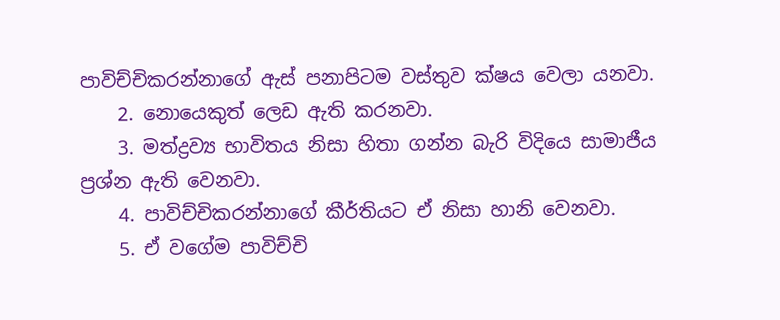පාවිච්චිකරන්නාගේ ඇස් පනාපිටම වස්තුව ක්ෂය වෙලා යනවා.
    2. නොයෙකුත් ලෙඩ ඇති කරනවා.
    3. මත්ද්‍රව්‍ය භාවිතය නිසා‍ හිතා ගන්න බැරි විදියෙ සාමාජීය ප්‍රශ්න ඇති වෙනවා.
    4. පාවිච්චිකරන්නාගේ කීර්තියට ඒ නිසා හානි වෙනවා.
    5. ඒ වගේම පාවිච්චි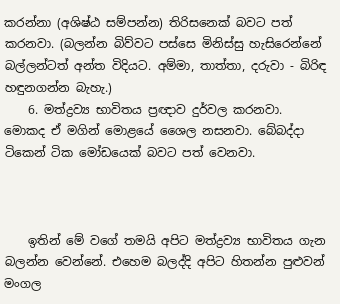කරන්නා (අශිෂ්ඨ සම්පන්න) තිරිසනෙක් බවට පත් කරනවා. (බලන්න බිව්වට පස්සෙ මිනිස්සු හැසිරෙන්නේ බල්ලන්ටත් අන්ත විදියට‍. අම්මා, තාත්තා, දරුවා - බිරිඳ හඳුනගන්න බැහැ.)
    6. මත්ද්‍රව්‍ය භාවිතය ප්‍රඥාව දුර්වල කරනවා. මොකද ඒ මගින් ‍මොළයේ ශෛල නසනවා. බේබද්දා ටිකෙන් ටික මෝඩයෙක් බවට පත් වෙනවා.



    ඉතින් මේ වගේ තමයි අපිට මත්ද්‍රව්‍ය භාවිතය ගැන බලන්න වෙන්නේ. එහෙම බලද්දි අපිට හිතන්න පුළුවන් මංගල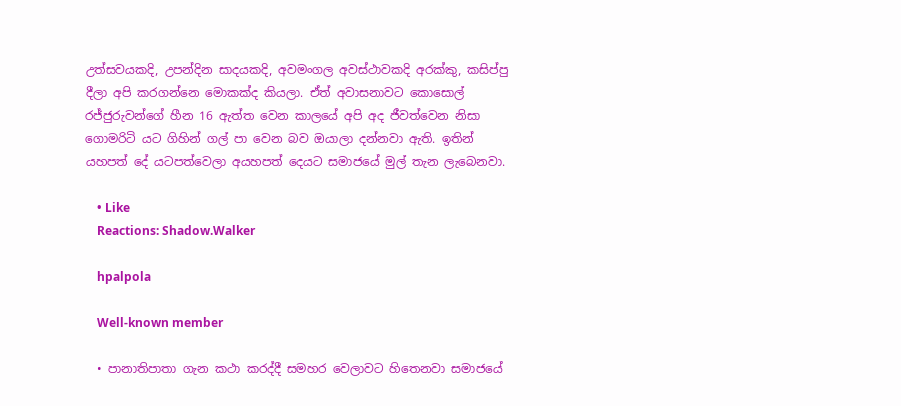උත්සවයකදි, උපන්දින සාදයකදි, අවමංගල අවස්ථාවකදි අරක්කු, කසිප්පු දීලා අපි කරගන්නෙ මොකක්ද කියලා. ඒත් අවාසනාවට කොසොල් රජ්ජුරුවන්ගේ හීන 16 ඇත්ත වෙන කාලයේ අපි අද ජීවත්වෙන නිසා ගොමරිටි යට ගිහින් ගල් පා වෙන බව ඔයාලා දන්නවා ඇති. ඉතින් යහපත් දේ යටපත්වෙලා අයහපත් දෙයට සමාජයේ මුල් තැන ලැබෙනවා.

    • Like
    Reactions: Shadow.Walker

    hpalpola

    Well-known member

  • පානාතිපාතා ගැන කථා කරද්දී සමහර වෙලාවට හිතෙනවා සමාජයේ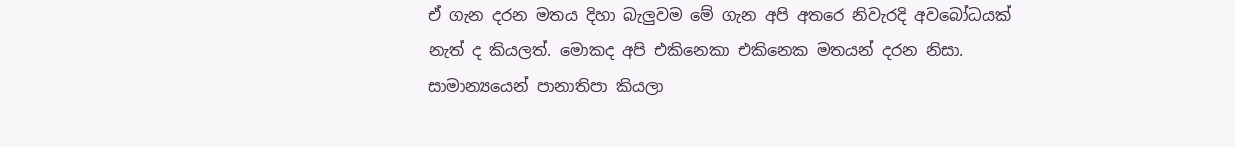ඒ ගැන දරන මතය දිහා බැලුවම මේ ගැන අපි අතරෙ නිවැරදි අවබෝධයක් නැත් ද කියලත්. මොකද අපි එකිනෙකා එකිනෙක මතයන් දරන නිසා. සාමාන්‍යයෙන් පානාතිපා කියලා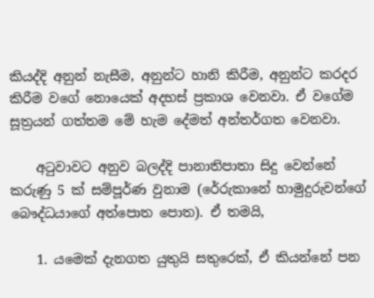කියද්දි අනුන් නැසීම, අනුන්ට හානි කිරීම, අනුන්ට කරදර කිරීම වගේ නොයෙක් අදහස් ප්‍රකාශ වෙනවා. ඒ වගේම සූත්‍රයන් ගත්තම මේ හැම දේමත් අන්තර්ගත වෙනවා.

    අටුවාවට අනුව බලද්දි පානාතිපාතා සිදු වෙන්නේ කරුණු 5 ක් සම්පූර්ණ වුනාම (රේරුකානේ හාමුදුරුවන්ගේ බෞද්ධයා‍ගේ අත්පොත පොත). ඒ තමයි,

    1. යමෙක් දැනගත යුතුයි සතුරෙක්, ඒ කියන්නේ පන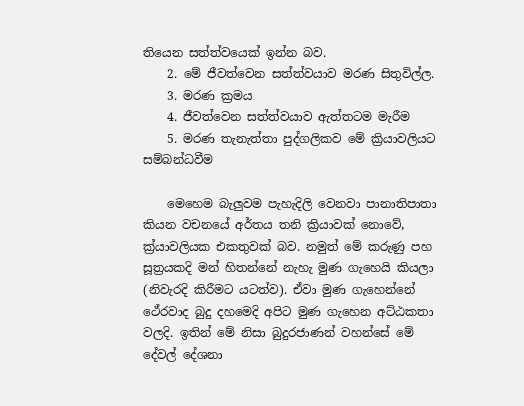තියෙන සත්ත්වයෙක් ඉන්න බව.
    2. මේ ජීවත්වෙන සත්ත්වයාව මරණ සිතුවිල්ල.
    3. මරණ ක්‍රමය
    4. ජීවත්වෙන සත්ත්වයාව ඇත්තටම මැරීම
    5. මරණ තැනැත්තා පුද්ගලිකව මේ ක්‍රියාවලියට සම්බන්ධවීම

    මෙහෙම බැලුවම පැහැදිලි වෙනවා පානාතිපාතා කියන වචනයේ අර්තය තනි ක්‍රියාවක් නොවේ, ක්‍ර්යාවලියක එකතුවක් බව. නමුත් මේ කරුණු පහ සූත්‍රයකදි මන් හිතන්නේ නැහැ මුණ ගැහෙයි කියලා (නිවැරදි කිරීමට යටත්ව). ඒවා මුණ ගැහෙන්නේ ථේරවාද බුදු දහමෙදි අපිට මුණ ගැහෙන අට්ඨකතා වලදි. ඉතින් මේ නිසා බුදුරජාණන් වහන්සේ මේ දේවල් දේශනා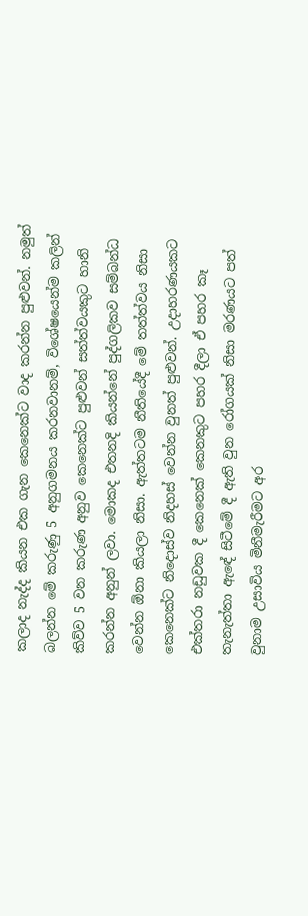කලාද නැද්ද කියන එක ගැන කෙනෙක්ට වාද කරන්න පුළුවන්. නමුත් බලන්න මේ කරුණු 5 අනුගමනය කරනවානම්, විශේෂයෙන්ම කලින් කිව්ව 5 වන කරුණ අනුව කෙනෙක්ට පුළුවන් සත්ත්වයකුට හානි කරන්න අනුන් ලවා. මොකද එතනදි කියන්නේ පුද්ගලිකව සම්බන්ධ වෙන්න ඕනා කියලා නිසා. ඇත්තටම නීතියේදී මේ තත්ත්වය නිසා කෙනෙක්ට නිදොස්ව නිදහස් වෙන්න වුනත් පුළුවන්. උදාහරණයකට එක්තරා නඩුවක දී කෙනෙක් කෙනකුට පහර දීලා ඒ පහර කෑ තැනැත්තා ඇ‍ඳේ සිටීමේ දී ඇති වුන රෝගයක් නිසා මරණයට පත් වුනාම උසාවිය මිනීමැරීමට අර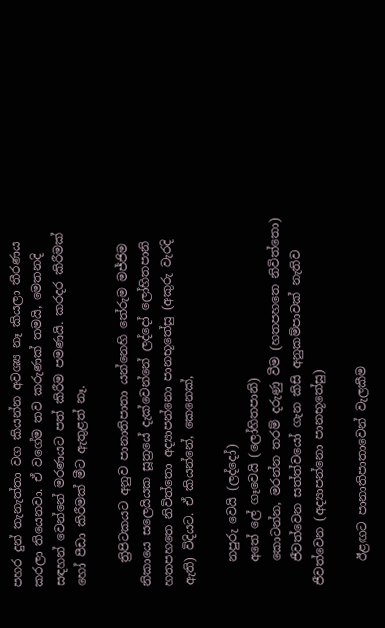පහර දුන් තැනැත්තා වග කියන්න අවශ්‍ය නෑ කියලා තීරණය කරලා තියෙනවා. ඒ වගේම තව කරුණක් තමයි, මෙතනදි සඳහන් වෙන්නේ මරණයට පත් කිරීම පමණයි. කරදර කිරීමක් හෝ පීඩා කිරීමක් මීට ඇතුළත් නෑ.

    ත්‍රිපිටකයට අනුව පානාතිපාතා යන්නෙහි තේරුම මජ්ජිම නිකායෙ සලෙයියක සූත්‍රයේ දැක්වෙන්නේ ලද්දෝ ලෝහිතපානි හතපහතෙ නිවිත්තො අද්‍යාපන්නො පානභූතේසු (අකුරු වැරදි ඇති) විදියට. ඒ කියන්නේ, කෙනෙක්,

    නපුරු වෙයි (ලද්දෝ)
    අතේ ලේ ගෑවෙයි (ලෝහිතපානි)
    කොටන්න, මරන්න තරම් දරුණු වීම (හතපහතෙ නිවිත්තො)
    ජීවත්වෙන සත්ත්වයෝ ගැන කිසි අනුකම්පාවක් නැතිව ජීවත්වෙන (අද්‍යාපන්නො පානභූතේසු)

    ඊළඟට පානාතිපාතාවෙන් වැලකීම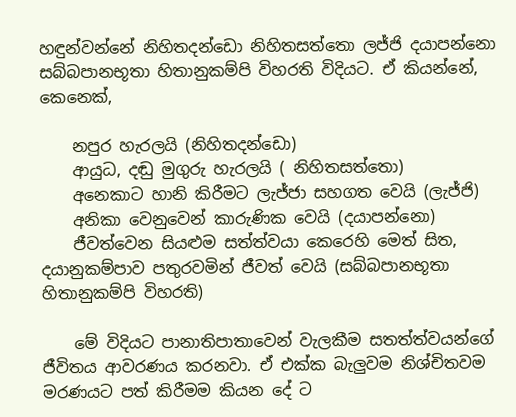හඳුන්වන්නේ නිහිතදන්ඩො නිහිතසත්තො ලජ්ජි දයාපන්නො සබ්බපානභූතා හිතානුකම්පි විහ‍රති විදියට. ඒ කියන්නේ, කෙනෙක්,

    නපුර හැරලයි (නිහිතදන්ඩො)
    ආයුධ, දඬු මුගුරු හැරලයි ( නිහිතසත්තො)
    අනෙකාට හානි කිරීමට ලැජ්ජා සහගත වෙයි (ලැජ්ජි)
    අනිකා වෙනුවෙන් කාරුණික‍ වෙයි (දයාපන්නො)
    ජීවත්වෙන සියළුම සත්ත්වයා කෙරෙහි මෙත් සිත, දයානුකම්පාව පතුරවමින් ජීවත් වෙයි (සබ්බපානභූතා හිතානුකම්පි විහ‍රති)

    මේ විදියට පානාතිපාතාවෙන් වැලකීම සතත්ත්වයන්ගේ ජීවිතය ආවරණය කරනවා. ඒ එක්ක බැලුවම නිශ්චිතවම මරණයට පත් කිරීමම කියන දේ ට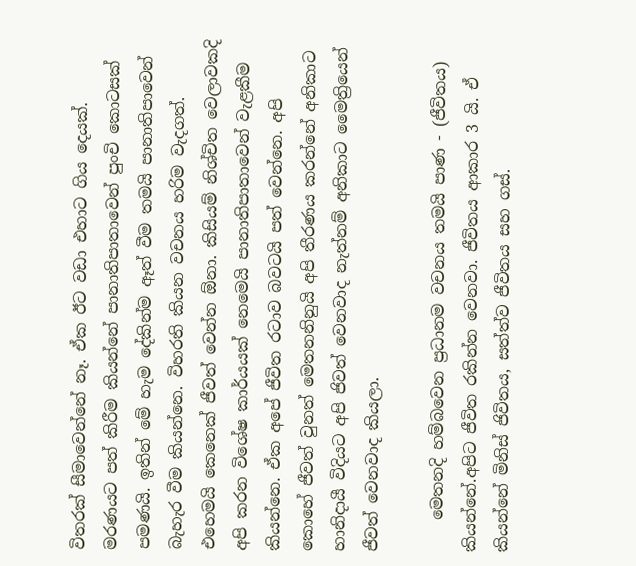විතරක් සීමාවෙන්නේ නෑ. ඒක ඊට වඩා එහාට ගිය දෙයක්. මරණයට පත් කිරීම කියන්නේ පානාතිපාතාවෙන් පුංචි කොටසක් පමණයි. ඉතින් මේ හැම දේකින්ම ඈත් වීම තමයි පානාතිපාවෙන් බැහැර වීම කියන්නෙ. විහරති කියන වචනය හරිම වැදගත්. එහෙමයි කෙනෙක් ජීවත් වෙන්න ඕනා. කිසියම් නිශ්චිත වෙලාවකදි අපි කරන විශේෂ කාර්යයක් නෙමෙයි පානාතිපාතාවෙන් වැළකීම කියන්නෙ. ඒක අපේ ජීවිත රටාව බවටයි පත් වෙන්නෙ. අපි කොහේ ජීවත් වුනත් මෙතනනිනුයි අපි තීරණය කරන්නේ අනිකාට හානිදායී විදියට අපි ජිවත් වෙනවාද නැත්නම් අනිකාට ‍මෛත්‍රියෙන් ජීවත් වෙනවාද කියලා.

    මෙතනදි හම්බවෙන ප්‍රධානම වචනය තමයි පාණ - (ජීවිතය) කියන්නේ.අපිට ජීවිත රකින්න වෙනවා. ජීවිතය ආකාර 3 යි. ඒ කියන්නේ මිනිස් ජිවිතය, සත්ත්ව ජීවිතය සහ ගස්.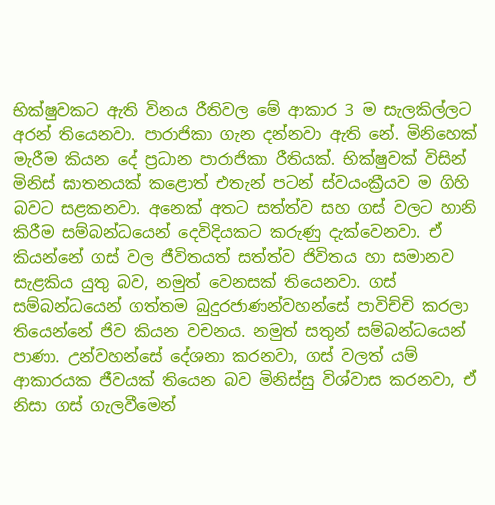භික්ෂුවකට ඇති විනය රීතිවල මේ ආකාර 3 ම සැලකිල්ලට අරන් තියෙනවා. පාරාජිකා ගැන දන්නවා ඇති නේ. මිනිහෙක් මැරීම කියන දේ ප්‍රධාන පාරාජිකා රීතියක්. භික්ෂුවක් විසින් මිනිස් ඝාතනයක් කළොත් එතැන් පටන් ස්වයංක්‍රීයව ම ගිහි බවට සළකනවා. අනෙක් අතට සත්ත්ව සහ ගස් වලට හානි කිරීම සම්බන්ධයෙන් දෙවිදියකට කරුණු දැක්වෙනවා. ඒ කියන්නේ ගස් වල ජීවිතයත් සත්ත්ව ජිවිතය හා සමානව සැළකිය යුතු බව, නමුත් වෙනසක් තියෙනවා. ගස් සම්බන්ධයෙන් ගත්තම බුදුරජාණන්වහන්සේ පාවිච්චි කරලා තියෙන්නේ ජිව කියන වචනය. නමුත් සතුන් සම්බන්ධයෙන් පාණා. උන්වහන්සේ දේශනා කරනවා, ගස් වලත් යම් ආකාරයක ජීවයක් තියෙන බව මිනිස්සු විශ්වාස කරනවා, ඒ නිසා ගස් ගැලවීමෙන්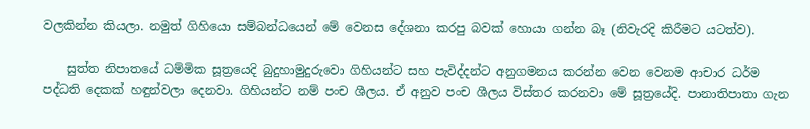වලකින්න කියලා. නමුත් ගිහියො සම්බන්ධයෙන් මේ වෙනස ‍දේශනා කරපු බවක් හොයා ගන්න බෑ (නිවැරදි කිරීමට යටත්ව).

    සුත්ත නිපාතයේ ධම්මික සූත්‍රයෙදි බුදුහාමුදුරුවො ගිහියන්ට සහ පැවිද්දන්ට අනුගමනය කරන්න වෙන වෙනම ආචාර ධර්ම පද්ධති දෙකක් හඳුන්වලා දෙනවා. ගිහියන්ට නම් පංච ශීලය. ඒ අනුව පංච ශීලය විස්තර කරනවා මේ සූත්‍රයේදි. පානාතිපාතා ගැන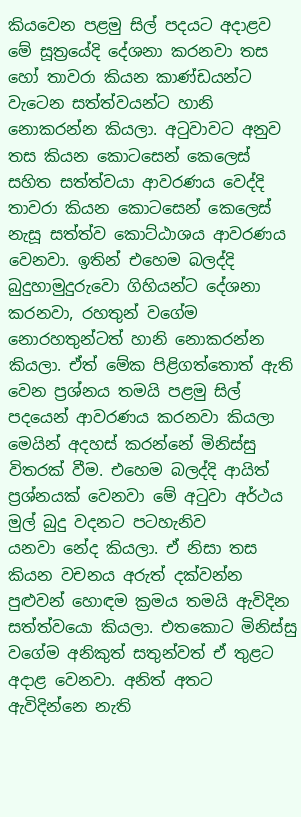කියවෙන පළමු සිල් පදයට අදාළව මේ සූත්‍රයේදි දේශනා කරනවා තස හෝ තාවරා කියන කාණ්ඩයන්ට වැටෙන සත්ත්වයන්ට හානි නොකරන්න කියලා. අටුවාවට අනුව තස කියන කොටසෙන් කෙලෙස් සහිත සත්ත්වයා ආවරණය වෙද්දි තාවරා කියන කොටසෙන් කෙලෙස් නැසූ සත්ත්ව කොට්ඨාශය ආවරණය වෙනවා. ඉතින් එහෙම බලද්දි බුදුහාමුදුරුවො ගිහියන්ට දේශනා කරනවා, රහතුන් වගේම නොරහතුන්ටත් හානි නොකරන්න කියලා. ඒත් මේක පිළිගත්තොත් ඇති වෙන ප්‍රශ්නය තමයි පළමු සිල් පදයෙන් ආවරණය කරනවා කියලා මෙයින් අදහස් කරන්නේ මිනිස්සු විතරක් වීම. එහෙම බලද්දි ආයිත් ප්‍රශ්නයක් වෙනවා මේ අටුවා අර්ථය මුල් බුදු වදනට පටහැනිව යනවා ‍නේද කියලා. ඒ නිසා තස කියන වචනය අරුත් දක්වන්න පුළුවන් හොඳම ක්‍රමය තමයි ඇවිදින සත්ත්වයො කියලා. එතකොට මිනිස්සු ව‍ගේම අනිකුත් සතුන්වත් ඒ තුළට අදාළ වෙනවා. අනිත් අතට ඇවිදින්නෙ නැති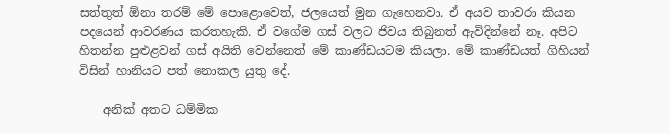සත්තුත් ඕනා තරම් මේ පො‍ළොවෙත්, ජලයෙත් මුන ගැහෙනවා. ඒ අයව තාවරා කියන පදයෙන් ආවරණය කරතහැකි. ඒ වගේම ගස් වලට ජිවය තිබුනත් ඇවිදින්නේ නෑ. අපිට හිතන්න පුළුළවන් ගස් අයිති වෙන්නෙත් මේ කාණ්ඩයටම කියලා. මේ කාණ්ඩයත් ගිහියන් විසින් හානියට පත් නොකල යුතු දේ.

    අනික් අතට ධම්මික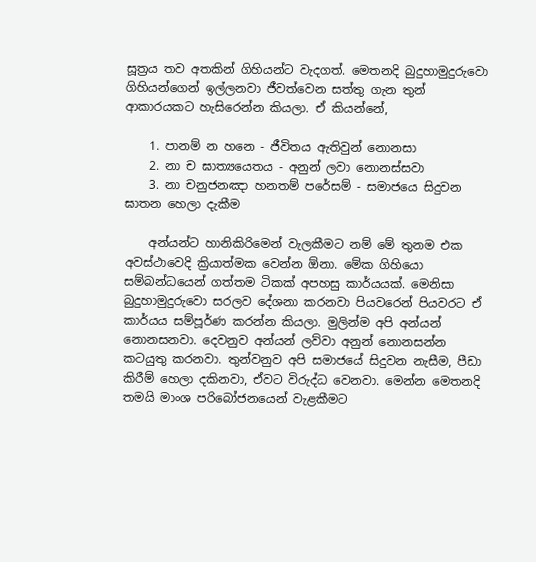සූත්‍රය තව අතකින් ගිහියන්ට වැදගත්. මෙතනදි බුදුහාමුදුරුවො ගිහියන්ගෙන් ඉල්ලනවා ජීවත්වෙන සත්තු ගැන තුන් ආකාරයකට හැසිරෙන්න කියලා. ඒ කියන්නේ,

    1. පානම් න හනෙ - ජීවිතය ඇතිවුන් නොනසා
    2. නා ච ඝාත්‍යයෙතය - අනුන් ලවා නොනස්සවා
    3. නා චනුජනඤා හනතම් පරේසම් - සමාජයෙ සිදුවන ඝාතන හෙලා දැකීම

    අන්යන්ට හානිකිරිමෙන් වැලකීමට නම් මේ තුනම එක අවස්ථාවෙදි ක්‍රියාත්මක වෙන්න ඕනා. මේක ගිහියො සම්බන්ධයෙන් ගත්තම ටිකක් අපහසු කාර්යයක්. මෙනිසා බුදුහාමුදු‍රුවො සරලව දේශනා කරනවා පියවරෙන් පියවරට ඒ කාර්යය සම්පූර්ණ කරන්න කියලා. මුලින්ම අපි අන්යන් නොනසනවා. දෙවනුව අන්යන් ලව්වා අනුන් නොනසන්න කටයුතු කරනවා. තුන්වනුව අපි සමාජයේ සිදුවන නැසීම, පීඩා කිරීම් හෙලා දකිනවා, ඒවට විරුද්ධ වෙනවා. මෙන්න මෙතනදි තමයි මාංශ පරිබෝජනයෙන් වැළකීමට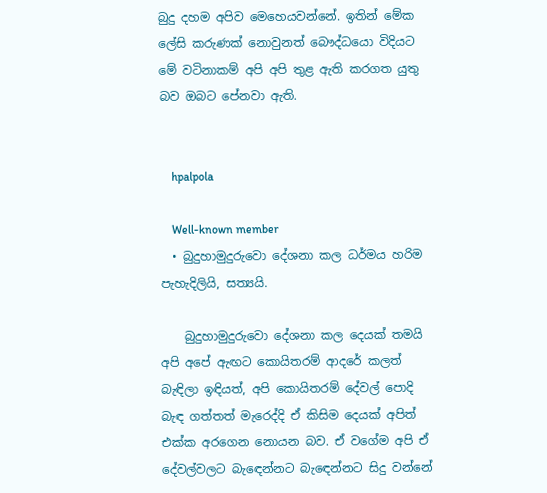බුදු දහම අපිව මෙහෙයවන්නේ. ඉතින් මේක ලේසි කරුණක් ‍නොවුනත් බෞද්ධයො විදියට මේ වටිනාකම් අපි අපි තුළ ඇති කරගත යුතු බව ඔබට පේනවා ඇති.


    hpalpola

    Well-known member
  • බුදුහාමුදුරුවො දේශනා කල ධර්මය හරිම පැහැදිලියි, සත්‍යයි.

    බුදුහාමුදුරුවො දේශනා කල දෙයක් තමයි අපි අපේ ඇඟට කොයිතරම් ආදරේ කලත් බැඳිලා ඉඳියත්, අපි කොයිතරම් දේවල් පොදි බැඳ ගත්තත් මැරෙද්දි ඒ කිසිම දෙයක් අපිත් එක්ක අරගෙන නොයන බව. ඒ වගේම අපි ඒ දේවල්වලට බැඳෙන්නට බැඳෙන්නට සිදු වන්නේ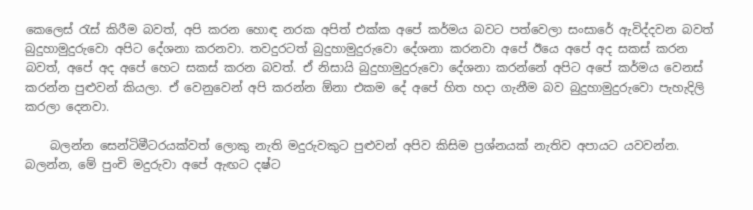කෙලෙස් රැස් කිරීම බවත්, අපි කරන හොඳ නරක අපිත් එක්ක අපේ කර්මය බවට පත්වෙලා සංසාරේ ඇවිද්දවන බවත් බුදුහාමුදුරුවො අපිට දේශනා කරනවා. තවදුරටත් බුදුහාමුදුරුවො දේශනා කරනවා අපේ ඊයෙ අපේ අද සකස් කරන බවත්, අපේ අද අපේ හෙට සකස් කරන බවත්. ඒ නිසායි බුදුහාමුදුරුවො දේශනා කරන්නේ අපිට අපේ කර්මය වෙනස් කරන්න පුළුවන් කියලා. ඒ වෙනුවෙන් අපි කරන්න ඕනා එකම දේ අපේ හිත හදා ගැනීම බව බුදුහාමුදුරුවො පැහැදිලි කරලා දෙනවා.

    බලන්න සෙන්ටිමීටරයක්වත් ලොකු නැති මදුරුවකුට පුළුවන් අපිව කිසිම ප්‍රශ්නයක් නැතිව අපායට යවවන්න. බලන්න, මේ පුංචි මදුරුවා අපේ ඇඟට දෂ්ට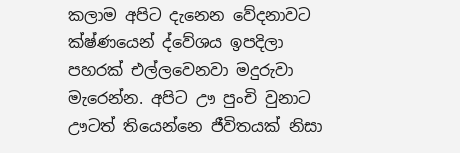කලාම අපිට දැනෙන වේදනාවට ක්ෂ්ණයෙන් ද්වේශය ඉපදිලා පහරක් එල්ලවෙනවා මදුරුවා මැරෙන්න. අපිට ඌ පුංචි වුනාට ඌටත් තියෙන්නෙ ජීවිතයක් නිසා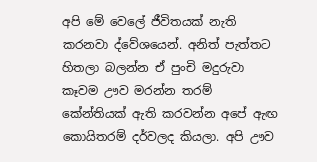අපි මේ වෙලේ ජීවිතයක් නැති කරනවා ද්වේශයෙන්. අනිත් පැත්තට හිතලා බලන්න ඒ පුංචි මදුරුවා කෑවම ඌව මරන්න තරම් කේන්තියක් ඇති කරවන්න අපේ ඇඟ කොයිතරම් දර්වලද කියලා. අපි ඌව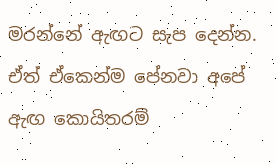මරන්නේ ඇඟට සැප දෙන්න. ඒත් ඒකෙන්ම පේනවා අපේ ඇඟ කොයිතරම්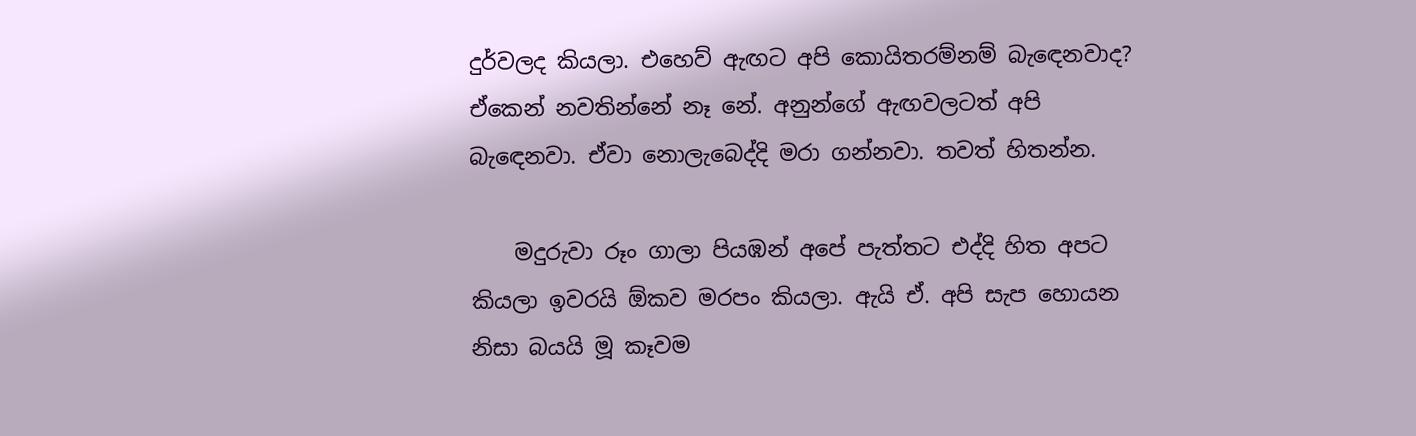දුර්වලද කියලා. එහෙව් ඇඟට අපි කොයිතරම්නම් බැඳෙනවාද? ඒකෙන් නවතින්නේ නෑ නේ. අනුන්ගේ ඇඟවලටත් අපි බැඳෙනවා. ඒවා නොලැබෙද්දි මරා ගන්නවා. තවත් හිතන්න.

    මදුරුවා රූං ගාලා පියඹන් අපේ පැත්තට එද්දි හිත අපට කියලා ඉවරයි ඕකව මරපං කියලා. ඇයි ඒ. අපි සැප හොයන නිසා බයයි මූ කෑවම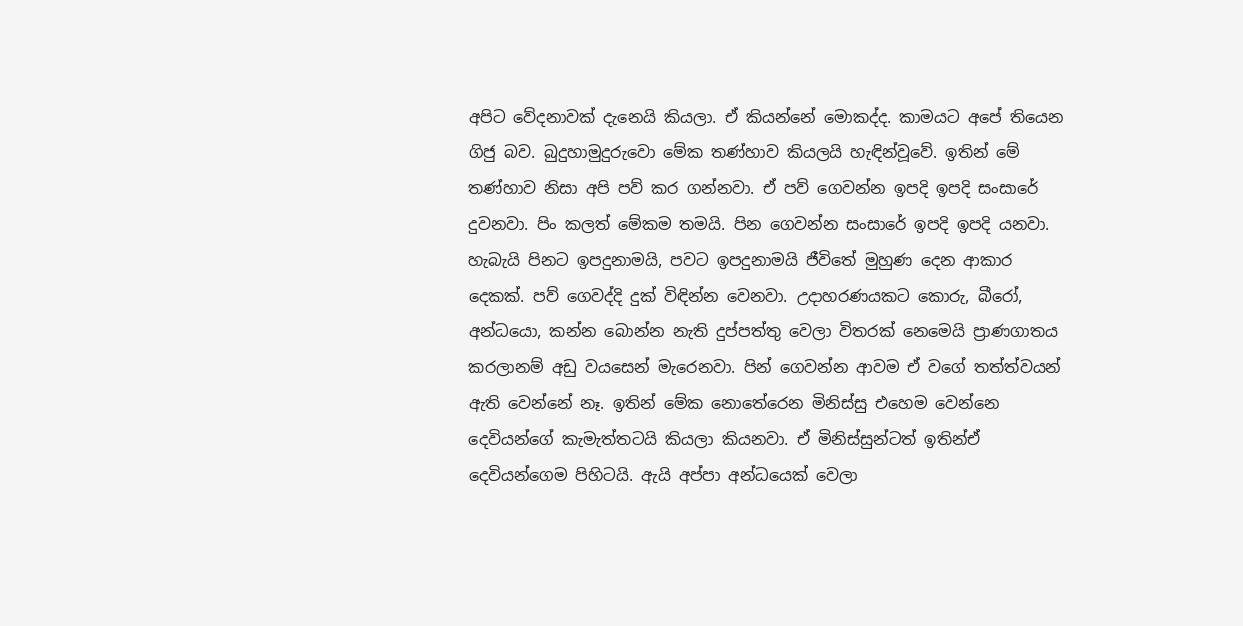අපිට වේදනාවක් දැනෙයි කියලා. ඒ කියන්නේ මොකද්ද. කාමයට අපේ තියෙන ගිජු බව. බුදුහාමුදුරුවො මේක තණ්හාව කියලයි හැඳින්වූවේ. ඉතින් මේ තණ්හාව නිසා අපි පව් කර ගන්නවා. ඒ පව් ගෙවන්න ඉපදි ඉපදි සංසාරේ දුවනවා. පිං කලත් මේකම තමයි. පින ගෙවන්න සංසාරේ ඉපදි ඉපදි යනවා. හැබැයි පිනට ඉපදුනාමයි, පවට ඉපදුනාමයි ජීවිතේ මුහුණ දෙන ආකාර දෙකක්. පව් ගෙවද්දි දුක් විඳින්න වෙනවා. උදාහරණයකට කොරු, බීරෝ, අන්ධයො, කන්න බොන්න නැති දුප්පත්තු වෙලා විතරක් නෙමෙයි ප්‍රාණගාතය කරලානම් අඩු වයසෙන් මැරෙනවා. පින් ගෙවන්න ආවම ඒ වගේ තත්ත්වයන් ඇති වෙන්නේ නෑ. ඉතින් මේක නොතේරෙන මිනිස්සු එහෙම වෙන්නෙ දෙවියන්ගේ කැමැත්තටයි කියලා කියනවා. ඒ මිනිස්සුන්ටත් ඉතින්ඒ දෙවියන්ගෙම පිහිටයි. ඇයි අප්පා අන්ධයෙක් වෙලා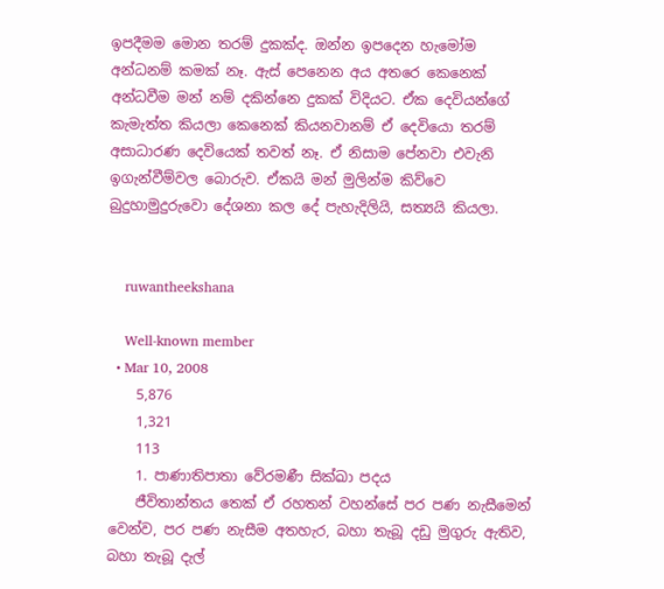ඉපදීමම මොන තරම් දුකක්ද. ඔන්න ඉපදෙන හැමෝම අන්ධනම් කමක් නෑ. ඇස් පෙනෙන අය අතරෙ කෙනෙක් අන්ධවීම මන් නම් දකින්නෙ දුකක් විදියට. ඒක දෙවියන්ගේ කැමැත්ත කියලා කෙනෙක් කියනවානම් ඒ දෙවියො තරම් අසාධාරණ දෙවියෙක් තවත් නෑ. ඒ නිසාම පේනවා එවැනි ඉගැන්වීම්වල බොරුව. ඒකයි මන් මුලින්ම කිව්වෙ බුදුහාමුදුරුවො දේශනා කල දේ පැහැදිලියි, සත්‍යයි කියලා.


    ruwantheekshana

    Well-known member
  • Mar 10, 2008
    5,876
    1,321
    113
    1. පාණාතිපාතා වේරමණී සික්ඛා පදය
    ජීවිතාන්තය තෙක් ඒ රහතන් වහන්සේ පර පණ නැසීමෙන් වෙන්ව, පර පණ නැසීම අතහැර, බහා තැබූ දඩු මුගුරු ඇතිව, බහා තැබූ දැල්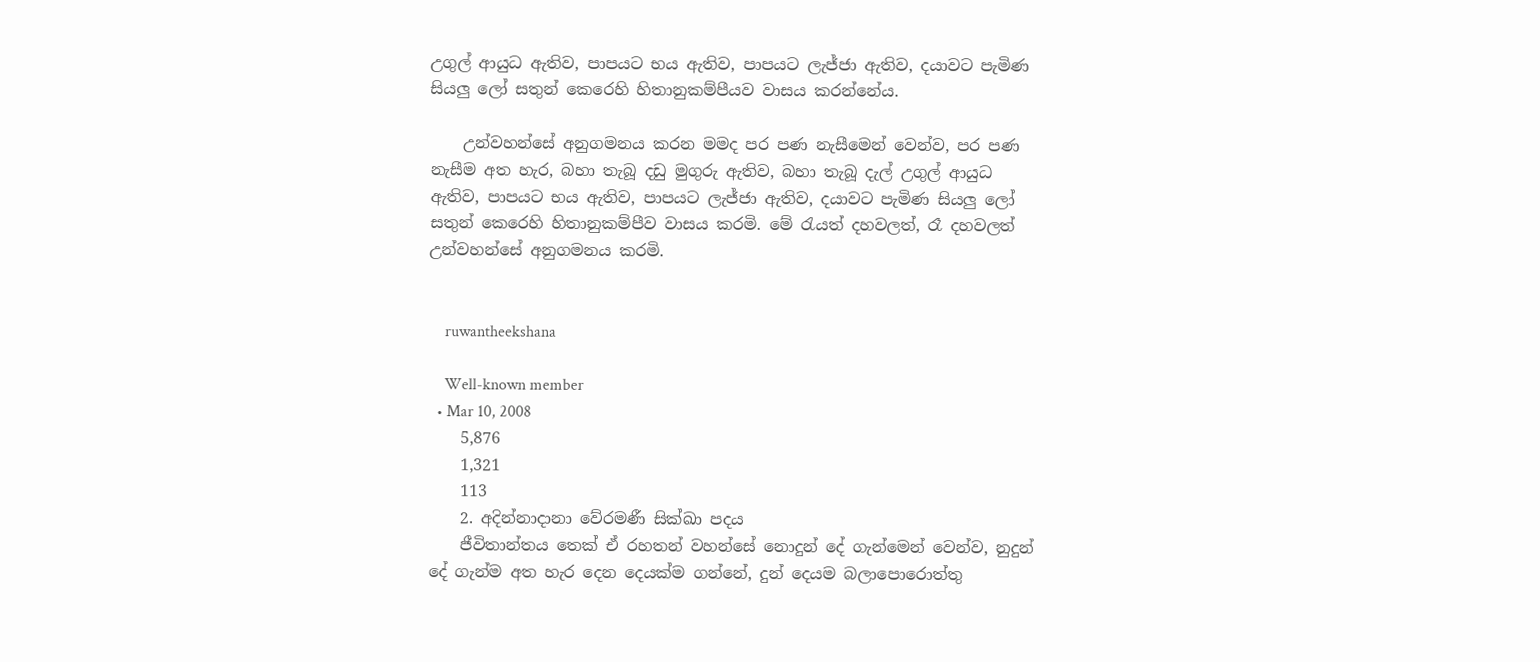උගුල් ආයුධ ඇතිව, පාපයට භය ඇතිව, පාපයට ලැජ්ජා ඇතිව, දයාවට පැමිණ සියලු ලෝ සතුන් කෙරෙහි හිතානුකම්පීයව වාසය කරන්නේය.

    උන්වහන්සේ අනුගමනය කරන මමද පර පණ නැසීමෙන් වෙන්ව, පර පණ නැසීම අත හැර, බහා තැබූ දඩු මුගුරු ඇතිව, බහා තැබූ දැල් උගුල් ආයුධ ඇතිව, පාපයට භය ඇතිව, පාපයට ලැජ්ජා ඇතිව, දයාවට පැමිණ සියලු ලෝ සතුන් කෙරෙහි හිතානුකම්පීව වාසය කරමි. මේ රැයත් දහවලත්, රෑ දහවලත් උන්වහන්සේ අනුගමනය කරමි.


    ruwantheekshana

    Well-known member
  • Mar 10, 2008
    5,876
    1,321
    113
    2. අදින්නාදානා වේරමණී සික්ඛා පදය
    ජීවිතාන්තය තෙක් ඒ රහතන් වහන්සේ නොදුන් දේ ගැන්මෙන් වෙන්ව, නුදුන් දේ ගැන්ම අත හැර දෙන දෙයක්ම ගන්නේ, දුන් දෙයම බලාපොරොත්තු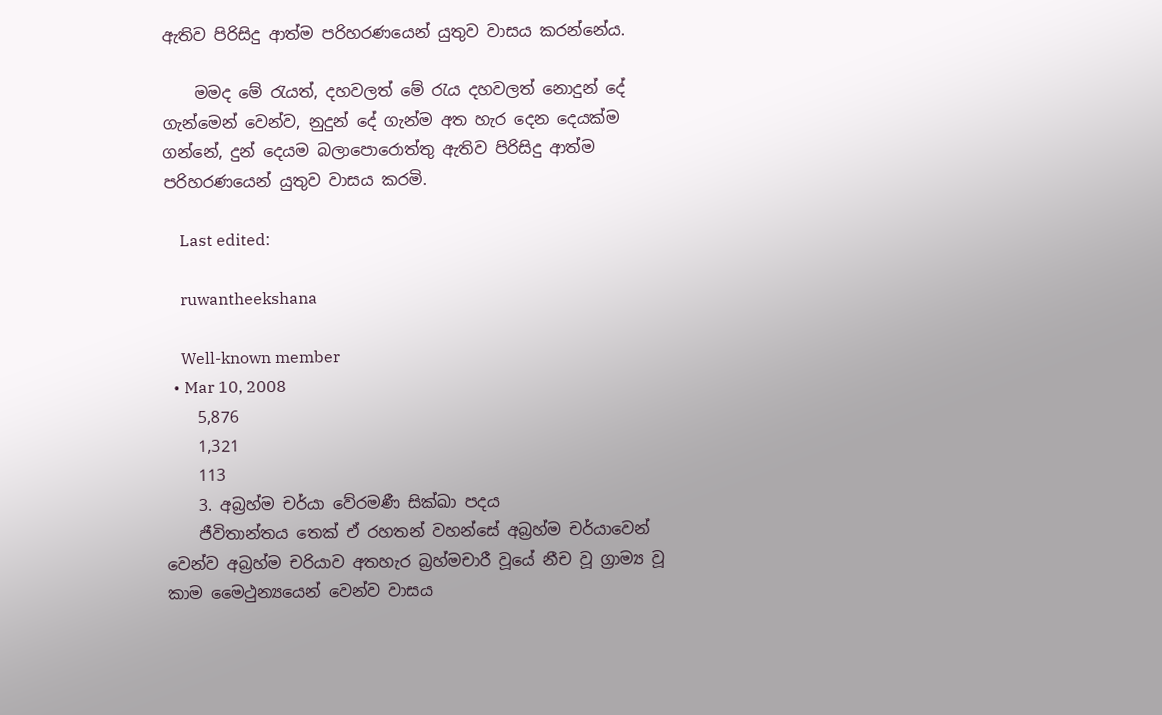ඇතිව පිරිසිදු ආත්ම පරිහරණයෙන් යුතුව වාසය කරන්නේය.

    මමද මේ රැයත්, දහවලත් මේ රැය දහවලත් නොදුන් දේ ගැන්මෙන් වෙන්ව, නුදුන් දේ ගැන්ම අත හැර දෙන දෙයක්ම ගන්නේ, දුන් දෙයම බලාපොරොත්තු ඇතිව පිරිසිදු ආත්ම පරිහරණයෙන් යුතුව වාසය කරමි.

    Last edited:

    ruwantheekshana

    Well-known member
  • Mar 10, 2008
    5,876
    1,321
    113
    3. අබ්‍රහ්ම චර්යා වේරමණී සික්ඛා පදය
    ජීවිතාන්තය තෙක් ඒ රහතන් වහන්සේ අබ්‍රහ්ම චර්යාවෙන් වෙන්ව අබ්‍රහ්ම චරියාව අතහැර බ්‍රහ්මචාරී වූයේ නීච වූ ග්‍රාම්‍ය වූ කාම මෛථුන්‍යයෙන් වෙන්ව වාසය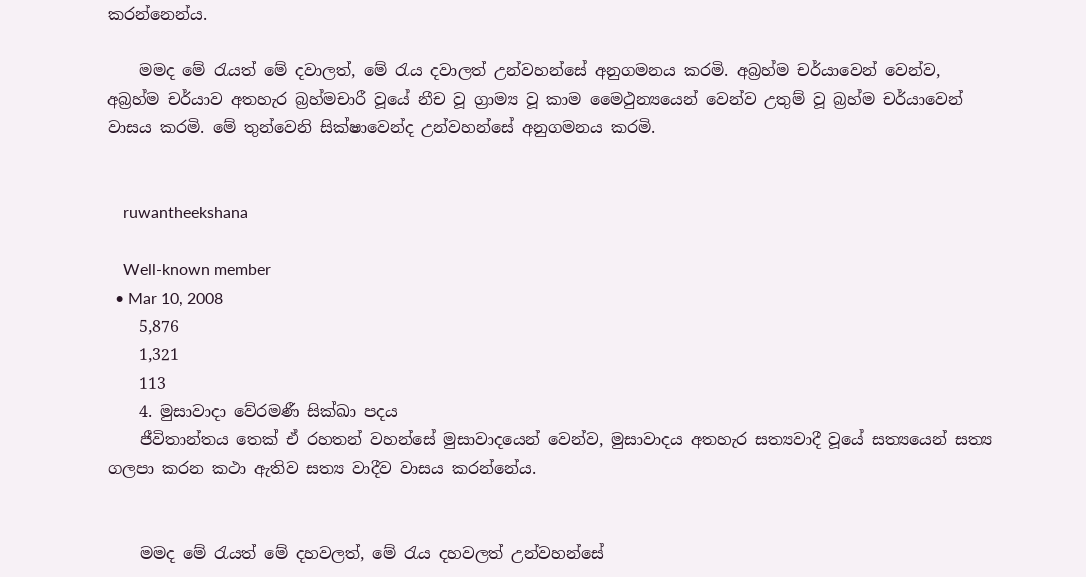කරන්නෙන්ය.

    මමද මේ රැයත් මේ දවාලත්, මේ රැය දවාලත් උන්වහන්සේ අනුගමනය කරමි. අබ්‍රහ්ම චර්යාවෙන් වෙන්ව, අබ්‍රහ්ම චර්යාව අතහැර බ්‍රහ්මචාරී වූයේ නීච වූ ග්‍රාම්‍ය වූ කාම මෛථුන්‍යයෙන් වෙන්ව උතුම් වූ බ්‍රහ්ම චර්යාවෙන් වාසය කරමි. මේ තුන්වෙනි සික්ෂාවෙන්ද උන්වහන්සේ අනුගමනය කරමි.


    ruwantheekshana

    Well-known member
  • Mar 10, 2008
    5,876
    1,321
    113
    4. මුසාවාදා වේරමණී සික්ඛා පදය
    ජීවිතාන්තය තෙක් ඒ රහතන් වහන්සේ මුසාවාදයෙන් වෙන්ව, මුසාවාදය අතහැර සත්‍යවාදී වූයේ සත්‍යයෙන් සත්‍ය ගලපා කරන කථා ඇතිව සත්‍ය වාදීව වාසය කරන්නේය.


    මමද මේ රැයත් මේ දහවලත්, මේ රැය දහවලත් උන්වහන්සේ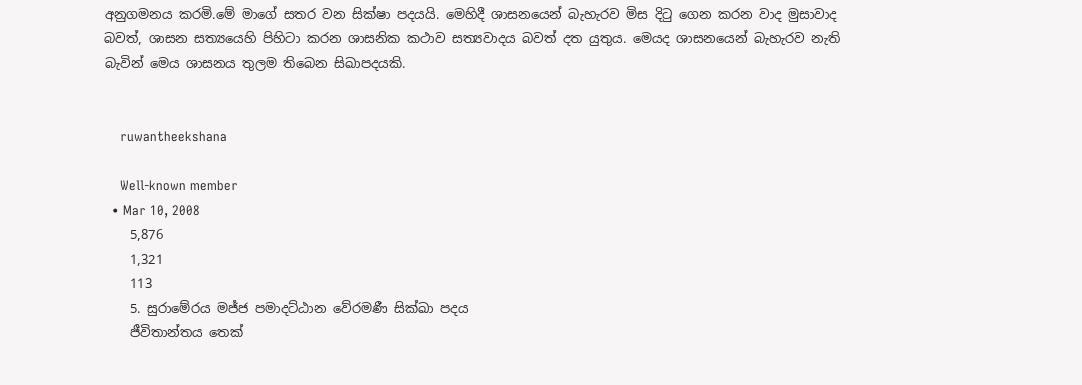අනුගමනය කරමි.මේ මාගේ සතර වන සික්ෂා පදයයි. මෙහිදී ශාසනයෙන් බැහැරව මිස දිටු ගෙන කරන වාද මුසාවාද බවත්, ශාසන සත්‍යයෙහි පිහිටා කරන ශාසනික කථාව සත්‍යවාදය බවත් දත යුතුය. මෙයද ශාසනයෙන් බැහැරව නැති බැවින් මෙය ශාසනය තුලම තිබෙන සිඛාපදයකි.


    ruwantheekshana

    Well-known member
  • Mar 10, 2008
    5,876
    1,321
    113
    5. සුරාමේරය මජ්ජ පමාදට්ඨාන වේරමණී සික්ඛා පදය
    ජීවිතාන්තය තෙක්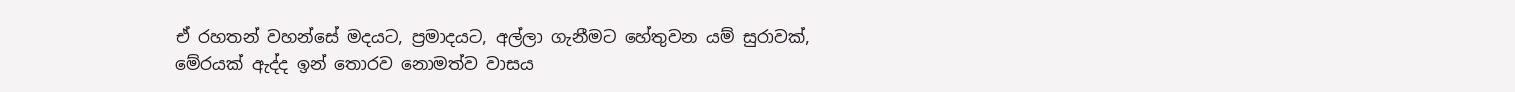ඒ රහතන් වහන්සේ මදයට, ප්‍රමාදයට, අල්ලා ගැනීමට හේතුවන යම් සුරාවක්, මේරයක් ඇද්ද ඉන් තොරව නොමත්ව වාසය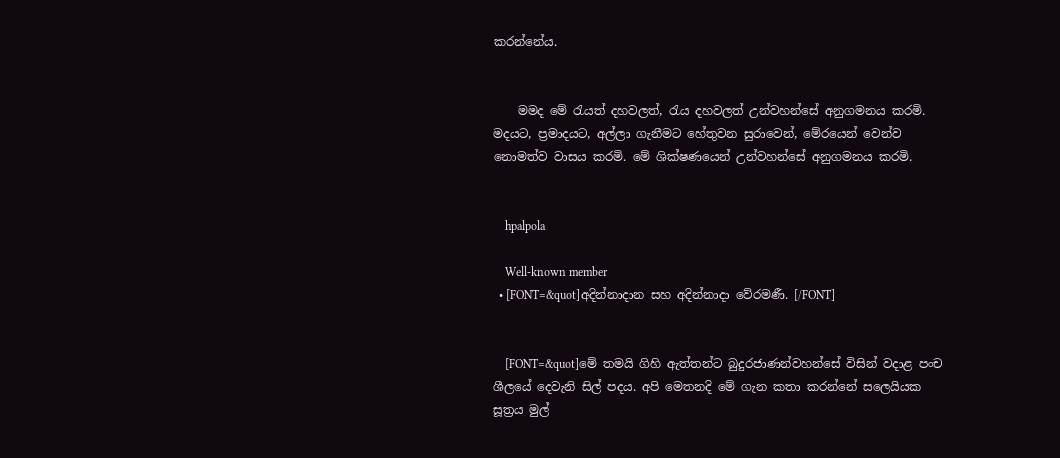කරන්නේය.


    මමද මේ රැයත් දහවලත්, රැය දහවලත් උන්වහන්සේ අනුගමනය කරමි. මදයට, ප්‍රමාදයට, අල්ලා ගැනීමට හේතුවන සුරාවෙන්, මේරයෙන් වෙන්ව නොමත්ව වාසය කරමි. මේ ශික්ෂණයෙන් උන්වහන්සේ අනුගමනය කරමි.


    hpalpola

    Well-known member
  • [FONT=&quot]අදින්නාදාන සහ අදින්නාදා වේරමණී. [/FONT]


    [FONT=&quot]මේ තමයි ගිහි ඇත්තන්ට බුදුරජාණන්වහන්සේ විසින් වදාළ පංච ශීලයේ දෙවැනි සිල් පදය. අපි මෙතනදි මේ ගැන කතා කරන්නේ සලෙයියක සූත්‍රය මුල්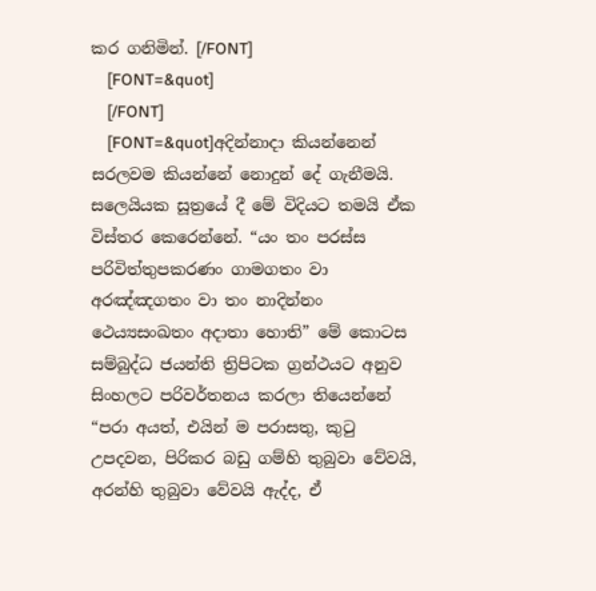කර ගනිමින්. [/FONT]
    [FONT=&quot]
    [/FONT]
    [FONT=&quot]අදින්නාදා කියන්නෙන් සරලවම කියන්නේ නොදුන් දේ ගැනීමයි. සලෙයියක සූත්‍රයේ දී මේ විදියට තමයි ඒක විස්තර කෙරෙන්නේ. “යං තං පරස්ස පරිවිත්තුපකරණං ගාමගතං වා අරඤ්ඤගතං වා තං නාදින්නං ථෙය්‍යසංඛතං අදාතා හොති” මේ කොටස සම්බුද්ධ ජයන්ති ත්‍රිපිටක ග්‍රන්ථයට අනුව සිංහලට පරිවර්තනය කරලා තියෙන්නේ “පරා අයත්, එයින් ම පරාසතු, කුටු උපදවන, පිරිකර බඩු ගම්හි තුබුවා වේවයි, අරන්හි තුබුවා වේවයි ඇද්ද, ඒ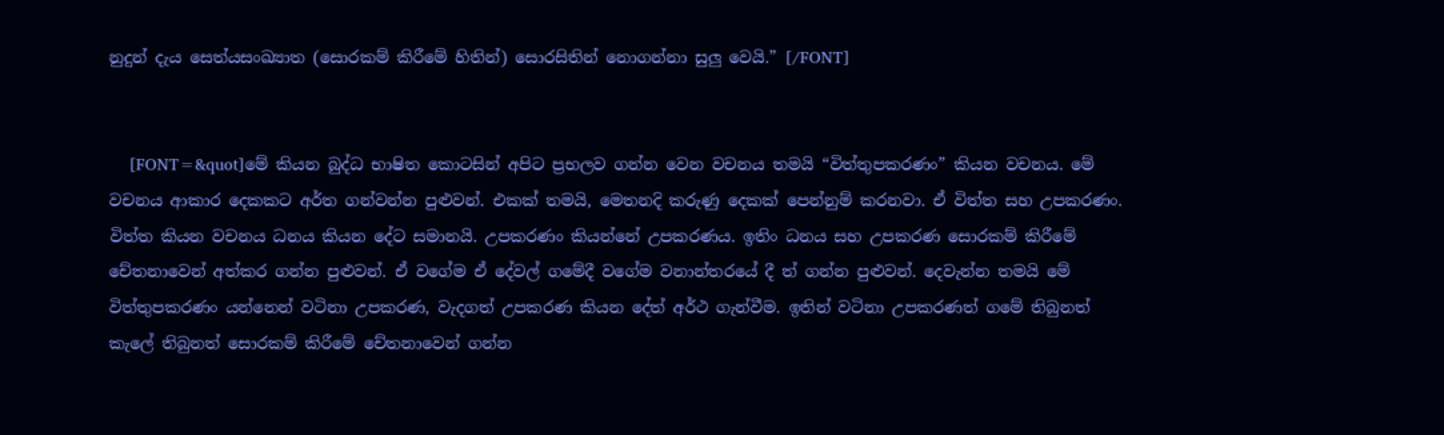නුදුන් දැය සෙත්යසංඛ්‍යාත (සොරකම් කිරීමේ හිතින්) සොරසිතින් නොගන්නා සුලු වෙයි.” [/FONT]


    [FONT=&quot]මේ කියන බුද්ධ භාෂිත කොටසින් අපිට ප්‍රභලව ගන්න වෙන වචනය තමයි “විත්තුපකරණං” කියන වචනය. මේ වචනය ආකාර දෙකකට අර්ත ගන්වන්න පුළුවන්. එකක් තමයි, මෙතනදි කරුණු දෙකක් පෙන්නුම් කරනවා. ඒ විත්ත සහ උපකරණං. විත්ත කියන වචනය ධනය කියන දේට සමානයි. උපකරණං කියන්නේ උපකරණය. ඉතිං ධනය සහ උපකරණ සොරකම් කිරීමේ චේතනාවෙන් අත්කර ගන්න පුළුවන්. ඒ වගේම ඒ දේවල් ගමේදී වගේම වනාන්තරයේ දී ත් ගන්න පුළුවන්. දෙවැන්න තමයි මේ විත්තුපකරණං යන්නෙන් වටිනා උපකරණ, වැදගත් උපකරණ කියන දේත් අර්ථ ගැන්වීම. ඉතින් වටිනා උපකරණත් ගමේ තිබුනත් කැලේ තිබුනත් සොරකම් කිරීමේ චේතනාවෙන් ගන්න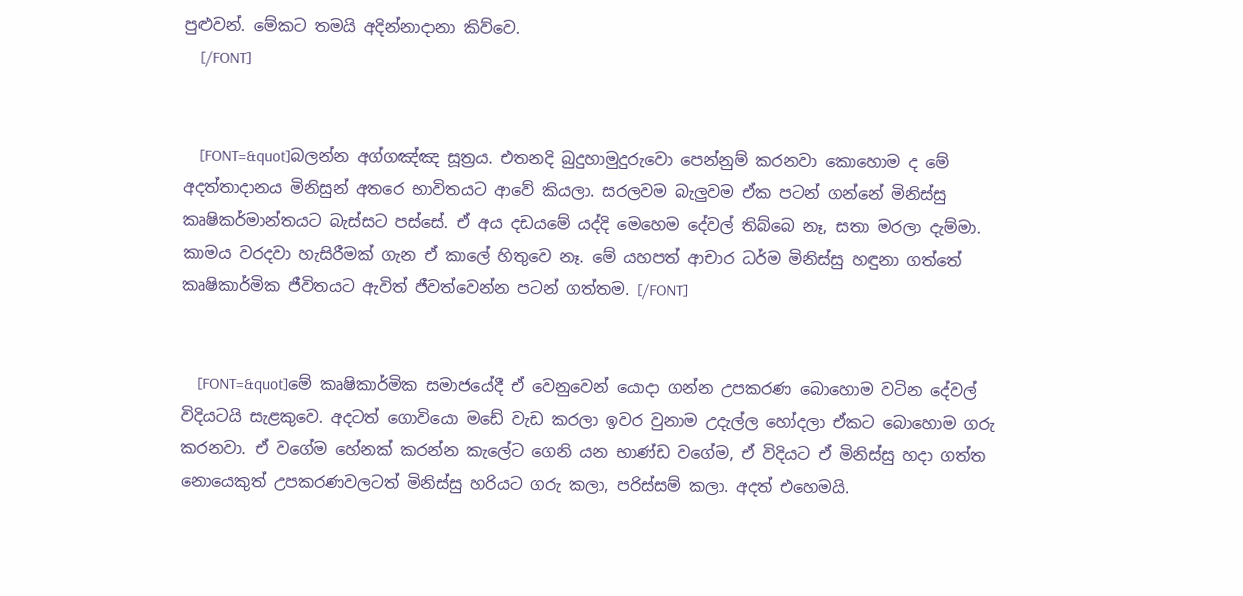පුළුවන්. මේකට තමයි අදින්නාදානා කිව්වෙ.
    [/FONT]


    [FONT=&quot]බලන්න අග්ගඤ්ඤ සූත්‍රය. එතනදි බුදුහාමුදුරුවො පෙන්නුම් කරනවා කොහොම ද මේ අදත්තාදානය මිනිසුන් අතරෙ භාවිතයට ආවේ කියලා. සරලවම බැලුවම ඒක පටන් ගන්නේ මිනිස්සු කෘෂිකර්මාන්තයට බැස්සට පස්සේ. ඒ අය දඩයමේ යද්දි මෙහෙම දේවල් තිබ්බෙ නෑ, සතා මරලා දැම්මා. කාමය වරදවා හැසිරීමක් ගැන ඒ කාලේ හිතුවෙ නෑ. මේ යහපත් ආචාර ධර්ම මිනිස්සු හඳුනා ගත්තේ කෘෂිකාර්මික ජීවිතයට ඇවිත් ජීවත්වෙන්න පටන් ගත්තම. [/FONT]


    [FONT=&quot]මේ කෘෂිකාර්මික සමාජයේදී ඒ වෙනුවෙන් යොදා ගන්න උපකරණ බොහොම වටින ‍දේවල් විදියටයි සැළකුවෙ. අදටත් ගොවියො මඩේ වැඩ කරලා ඉවර වුනාම උදැල්ල හෝදලා ඒකට බොහොම ගරු කරනවා. ඒ වගේම හේනක් කරන්න කැලේට ගෙනි යන භාණ්ඩ වගේම, ඒ විදියට ඒ මිනිස්සු හදා ගත්ත නොයෙකුත් උපකරණවලටත් මිනිස්සු හරියට ගරු කලා, පරිස්සම් කලා. අදත් එහෙමයි.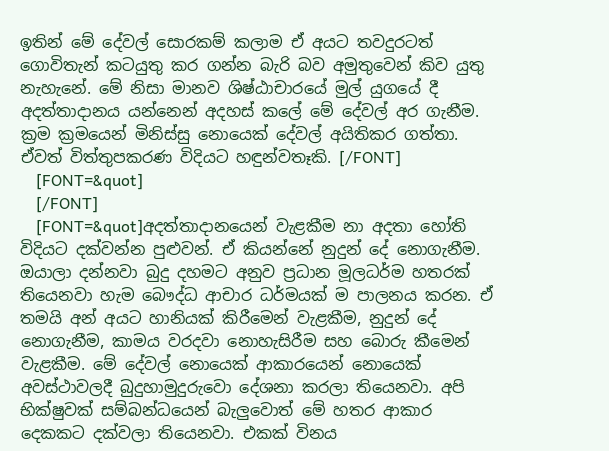ඉතින් මේ දේවල් සොරකම් කලාම ඒ අයට තවදුරටත් ගොවිතැන් කටයුතු කර ගන්න බැරි බව අමුතුවෙන් කිව යුතු නැහැනේ. මේ නිසා මානව ශිෂ්ඨාචාරයේ මුල් යුගයේ දී අදත්තාදානය ‍යන්නෙන් අදහස් කලේ මේ දේවල් අර ගැනීම. ක්‍රම ක්‍රමයෙන් මිනිස්සු නොයෙක් දේවල් අයිතිකර ගත්තා. ඒවත් විත්තුපකරණ විදියට හඳුන්වතෑකි. [/FONT]
    [FONT=&quot]
    [/FONT]
    [FONT=&quot]අදත්තාදානයෙන් වැළකීම නා අදතා හෝති විදියට දක්වන්න පුළුවන්. ඒ කියන්නේ නුදුන් දේ නොගැනීම. ඔයාලා දන්නවා බුදු දහමට අනුව ප්‍රධාන මූලධර්ම හතරක් තියෙනවා හැම බෞද්ධ ආචාර ධර්මයක් ම පාලනය කරන. ඒ තමයි අන් අයට හානියක් කිරීමෙන් වැළකීම, නුදුන් දේ නොගැනීම, කාමය වරදවා නොහැසිරීම සහ බොරු කීමෙන් වැළකීම. මේ දේවල් නොයෙක් ආකාරයෙන් නොයෙක් අවස්ථාවලදී බුදුහාමුදුරුවො දේශනා කරලා තියෙනවා. අපි භික්ෂුවක් සම්බන්ධයෙන් බැලුවොත් මේ හතර ආකාර දෙකකට දක්වලා තියෙනවා. එකක් විනය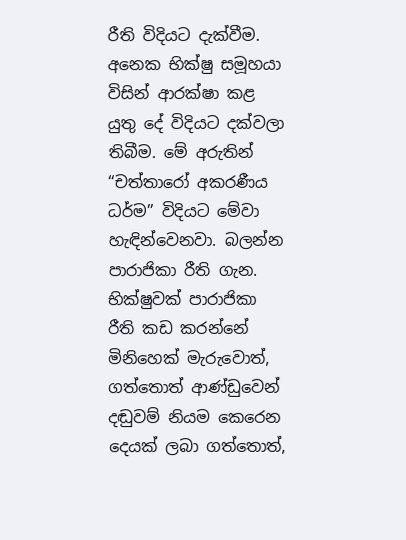රීති විදියට දැක්වීම. අනෙක භික්ෂු සමූහයා විසින් ආරක්ෂා කළ යුතු දේ විදියට දක්වලා තිබීම. මේ අරුතින් “චත්තාරෝ අකරණීය ධර්ම” විදියට මේවා හැඳින්වෙනවා. බලන්න පාරාජිකා රීති ගැන. භික්ෂුවක් පාරාජිකා රීති කඩ කරන්නේ මිනිහෙක් මැරුවොත්, ගත්තොත් ආණ්ඩුවෙන් දඬුවම් නියම කෙරෙන දෙයක් ලබා ගත්තොත්,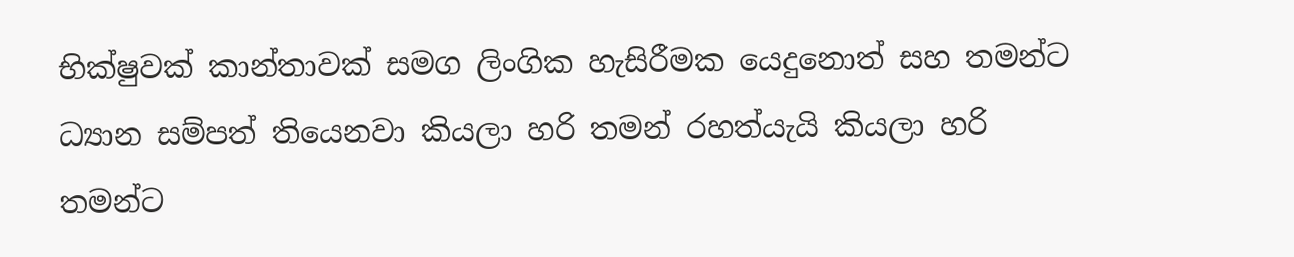භික්ෂුවක් කාන්තාවක් සමග ලිංගික හැසිරීමක යෙදුනොත් සහ තමන්ට ධ්‍යාන සම්පත් ‍තියෙනවා කියලා හරි තමන් රහත්යැයි කියලා හරි තමන්ට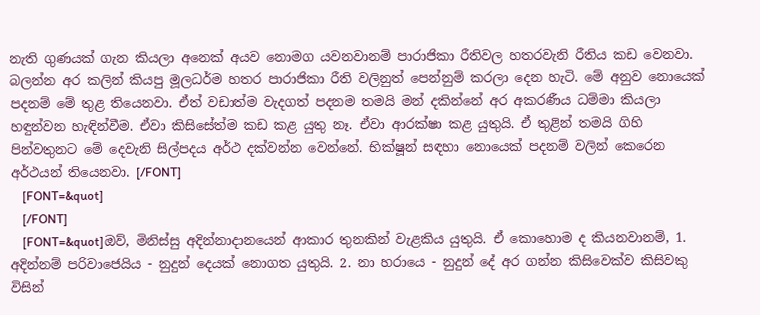නැති ගුණයක් ගැන කියලා අනෙක් අයව නොමග යවනවානම් පාරාජිකා රීතිවල හතරවැනි රීතිය කඩ වෙනවා. බලන්න අර කලින් කියපු මූලධර්ම හතර පාරාජිකා රීති වලිනුත් පෙන්නුම් කරලා දෙන හැටි. මේ අනුව නොයෙක් පදනම් මේ තුළ තියෙනවා. ඒත් වඩාත්ම වැදගත් පදනම තමයි මන් දකින්නේ අර අකරණීය ධම්මා කියලා හඳුන්වන හැඳින්වීම. ඒවා කිසිසේත්ම කඩ කළ යුතු නෑ. ඒවා ආරක්ෂා කළ යුතුයි. ඒ තුළින් තමයි ගිහි පින්වතුනට මේ දෙවැනි සිල්පදය අර්ථ දක්වන්න වෙන්නේ. භික්ෂූන් සඳහා නොයෙක් පදනම් වලින් කෙරෙන අර්ථයන් තියෙනවා. [/FONT]
    [FONT=&quot]
    [/FONT]
    [FONT=&quot]ඔව්, මිනිස්සු අදින්නාදානයෙන් ආකාර තුනකින් වැළකිය යුතුයි. ඒ කොහොම ද කියනවානම්, 1. අදින්නම් පරිවාජෙයිය - නුදුන් දෙයක් නොගත යුතුයි. 2. නා හරායෙ - නුදුන් දේ අර ගන්න කිසිවෙක්ව කිසිවකු විසින්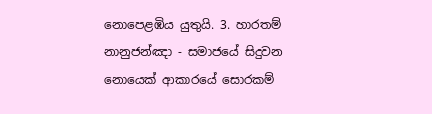නොපෙළඹිය යුතුයි. 3. හාරතම් නානුජන්ඤා - සමාජයේ සිදුවන නොයෙක් ආකාරයේ සොරකම්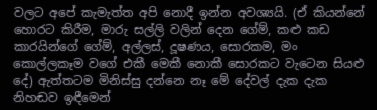වලට අපේ කැමැත්ත අපි නොදී ඉන්න අවශ්‍යයි. (ඒ කියන්නේ හොරට කිරීම, මාරු සල්ලි වලින් දෙන ගේම්, කළු කඩ කාරයින්ගේ ගේම්, අල්ලස්, දූෂණය, සොරකම, මං කොල්ලකෑම වගේ එකී මෙකී නොකී සොරකට වැටෙන සියළු දේ) ඇත්තටම මිනිස්සු දන්නෙ නෑ මේ දේවල් දැක දැක නිහඬව ඉඳීමෙන්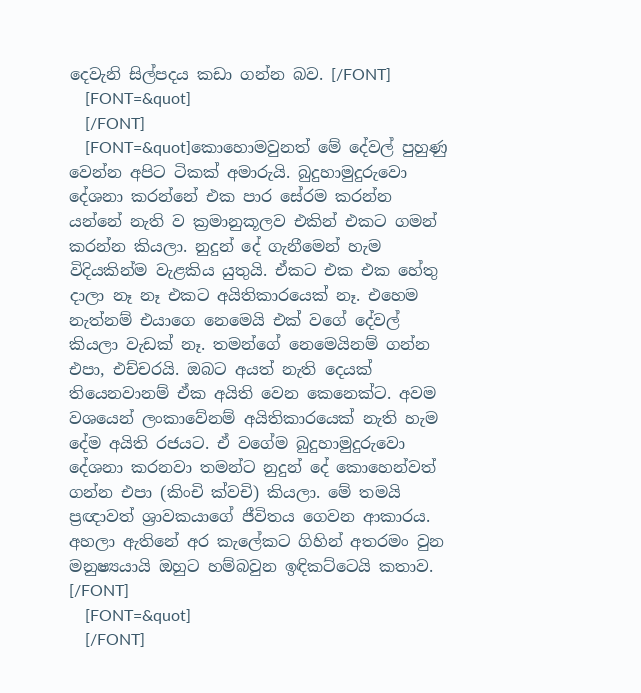දෙවැනි සිල්පදය කඩා ගන්න බව. [/FONT]
    [FONT=&quot]
    [/FONT]
    [FONT=&quot]කොහොමවුනත් මේ දේවල් පුහුණු වෙන්න අපිට ටිකක් අමාරුයි. බුදුහාමුදුරුවො දේශනා කරන්නේ එක පාර සේරම කරන්න යන්නේ නැති ව ක්‍රමානුකූලව එකින්‍ එකට ගමන් කරන්න කියලා. නුදුන් දේ ගැනීමෙන් හැම විදියකින්ම වැළකිය යුතුයි. ඒකට එක එක හේතු දාලා නෑ නෑ එකට අයිතිකාරයෙක් නෑ. එහෙම නැත්නම් එයාගෙ නෙමෙයි එක් වගේ දේවල් කියලා වැඩක් නෑ. තමන්ගේ නෙමෙයිනම් ගන්න එපා, එච්චරයි. ඔබට අයත් නැති දෙයක් තියෙනවානම් ඒක අයිති වෙන කෙනෙක්ට. අවම වශයෙන් ලංකාවේනම් අයිතිකාරයෙක් නැති හැම දේම අයිති රජයට. ඒ වගේම බුදුහාමුදුරුවො දේශනා කරනවා තමන්ට නුදුන් දේ කොහෙන්වත් ගන්න එපා (කිංචි ක්වචි) කියලා. මේ තමයි ප්‍රඥාවත් ශ්‍රාවකයාගේ ජීවිතය ගෙවන ආකාරය. අහලා ඇතිනේ අර කැලේකට ගිහින් අතරමං වුන මනුෂ්‍යයායි ඔහුට හම්බවුන ඉඳිකට්ටෙයි කතාව. [/FONT]
    [FONT=&quot]
    [/FONT]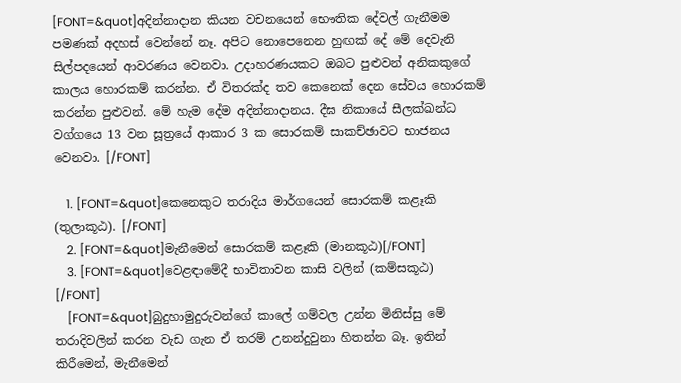[FONT=&quot]අදින්නාදාන කියන වචනයෙන් භෞතික දේවල් ගැනීමම පමණක් අදහස් වෙන්නේ නෑ. අපිට නොපෙනෙන හුඟක් දේ මේ දෙවැනි සිල්පදයෙන් ආවරණය වෙනවා. උදාහරණයකට ඔබට පුළුවන් අනිකකුගේ කාලය හොරකම් කරන්න. ඒ විතරක්ද තව කෙනෙක් දෙන සේවය හොරකම් කරන්න පුළුවන්. මේ හැම දේම අදින්නාදානය. දීඝ නිකායේ සීලක්ඛන්ධ වග්ගයෙ 13 වන සූත්‍රයේ ආකාර 3 ක සොරකම් සාකච්ඡාවට භාජනය වෙනවා. [/FONT]

    1. [FONT=&quot]කෙනෙකුට තරාදිය මාර්ගයෙන් සොරකම් කළෑකි (තුලාකූඨ). [/FONT]
    2. [FONT=&quot]මැනීමෙන් සොරකම් කළෑකි (මානකූඨ)[/FONT]
    3. [FONT=&quot]වෙළඳාමේදී භාවිතාවන කාසි වලින් (කම්සකූඨ) [/FONT]
    [FONT=&quot]බුදුහාමුදුරුවන්ගේ කාලේ ගම්වල උන්න මිනිස්සු මේ තරාදිවලින් කරන වැඩ ගැන ඒ තරම් උනන්දුවුනා හිතන්න බෑ. ඉතින් කිරීමෙන්, මැනීමෙන්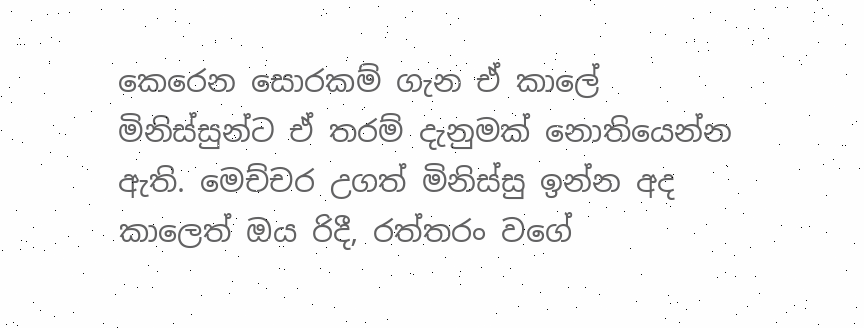කෙරෙන සොරකම් ගැන ඒ කාලේ මිනිස්සුන්ට ඒ තරම් දැනුමක් නොතියෙන්න ඇති. මෙච්චර උගත් මිනිස්සු ඉන්න අද කාලෙත් ඔය රිදී, රත්තරං වගේ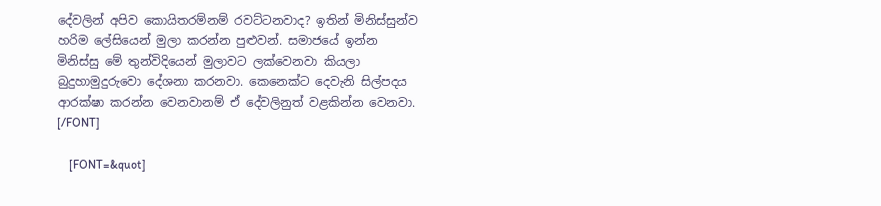දේවලින් අපිව කොයිතරම්නම් රවට්ටනවාද? ඉතින් මිනිස්සුන්ව හරිම ලේසියෙන් මුලා කරන්න පුළුවන්. සමාජයේ ඉන්න මිනිස්සු මේ තුන්විදියෙන් මුලාවට ලක්වෙනවා කියලා බුදුහාමුදුරුවො දේශනා කරනවා. කෙනෙක්ට දෙවැනි සිල්පදය ආරක්ෂා කරන්න වෙනවානම් ඒ දේවලිනුත් වළකින්න වෙනවා. [/FONT]

    [FONT=&quot]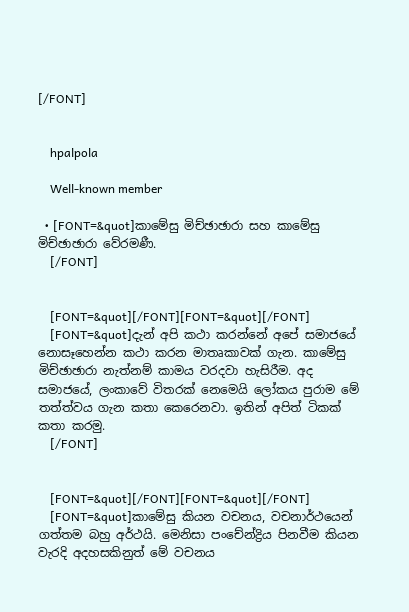[/FONT]


    hpalpola

    Well-known member

  • [FONT=&quot]කාමේසු මිච්ඡාඡාරා සහ කාමේසු මිච්ඡාඡාරා වේරමණී.
    [/FONT]


    [FONT=&quot][/FONT][FONT=&quot][/FONT]
    [FONT=&quot]දැන් අපි කථා කරන්නේ අපේ සමාජයේ නොසෑහෙන්න කථා කරන මාතෘකාවක් ගැන. කාමේසු මිච්ඡාඡාරා නැත්නම් කාමය වරදවා හැසිරීම. අද සමාජයේ, ලංකාවේ විතරක් නෙමෙයි ලෝකය පුරාම මේ තත්ත්වය ගැන කතා කෙරෙනවා. ඉතින් අපිත් ටිකක් කතා කරමු.
    [/FONT]


    [FONT=&quot][/FONT][FONT=&quot][/FONT]
    [FONT=&quot]කාමේසු කියන වචනය, වචනාර්ථයෙන් ගත්තම බහු අර්ථයි. මෙනිසා පංචේන්ද්‍රිය පිනවීම කියන වැරදි අදහසකිනුත් මේ වචනය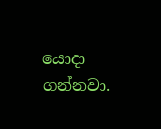යොදා ගන්නවා.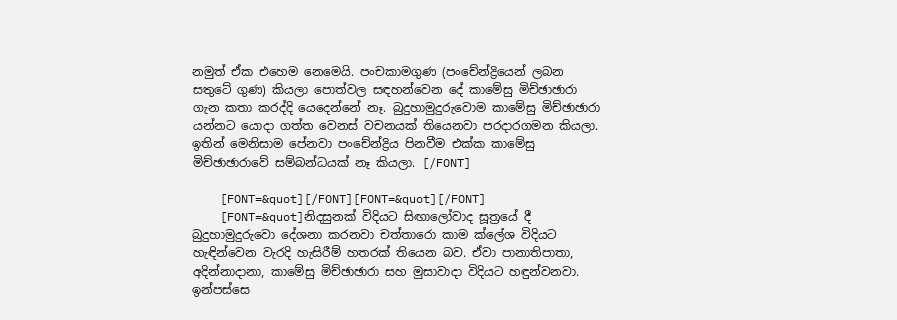නමුත් ඒක එහෙම නෙමෙයි. පංචකාමගුණ (පංචේන්ද්‍රියෙන් ලබන සතුටේ ගුණ) කියලා පොත්වල සඳහන්වෙන දේ කාමේසු මිච්ඡාඡාරා ගැන කතා කරද්දි‍ යෙදෙන්නේ නෑ. බුදුහාමුදුරුවොම කාමේසු මිච්ඡාඡාරා යන්නට යොදා ගත්ත වෙනස් වචනයක් තියෙනවා පරදාරගමන කියලා. ඉතින් මෙනිසාම පේනවා පංචේන්ද්‍රිය පිනවීම එක්ක කාමේසු මිච්ඡාඡාරාවේ සම්බන්ධයක් නෑ කියලා. [/FONT]

    [FONT=&quot][/FONT][FONT=&quot][/FONT]
    [FONT=&quot]නිදසුනක් විදියට සිඟාලෝවාද සූත්‍රයේ දී බුදුහාමුදුරුවො දේශනා කරනවා චත්තාරො කාම ක්ලේශ විදියට හැඳින්වෙන වැරදි හැසිරීම් හතරක් තියෙන බව. ඒවා පානාතිපාතා, අදින්නාදානා, කාමේසු මිච්ඡාඡාරා සහ මුසාවාදා විදියට හඳුන්වනවා. ඉන්පස්සෙ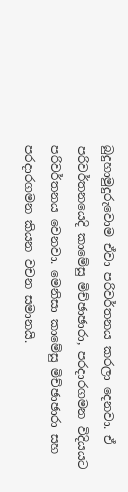බුදුහාමුදුරුවොම ඒවා පරිවර්තනය කරලා දෙනවා. ඒ පරිවර්තනයෙදි කාමේසු මිච්ඡාඡාරා, පරදාරගමන විදියයට පරිවර්තනය වෙනවා. මෙනිසා කාමේසු මිච්ඡාඡාරා සහ පරදාරගමන කියන වචන සමානයි.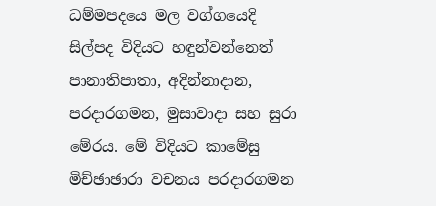ධම්මපදයෙ මල වග්ගයෙදි සිල්පද විදියට හඳුන්වන්නෙත් පානාතිපාතා, අදින්නාදාන, පරදාරගමන, මුසාවාදා සහ සුරා මේරය. මේ විදියට කාමේසු මිච්ඡාඡාරා වචනය පරදාරගමන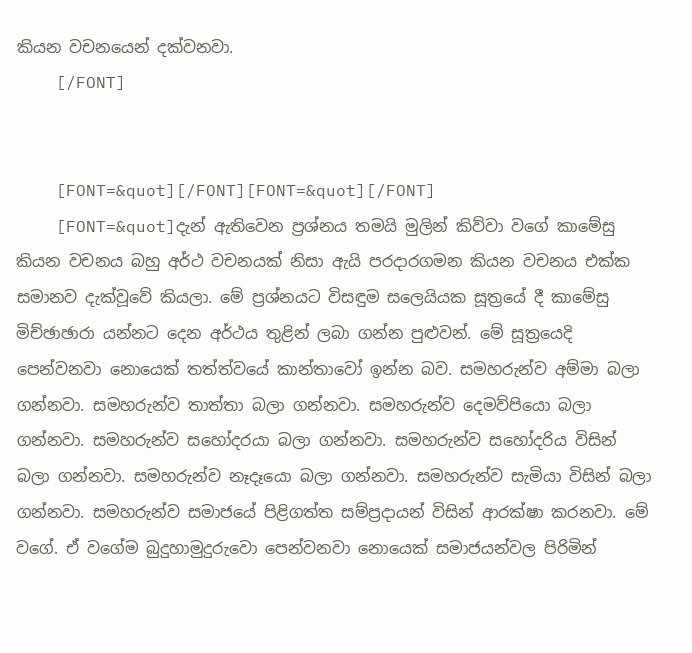කියන වචනයෙන් දක්වනවා.
    [/FONT]


    [FONT=&quot][/FONT][FONT=&quot][/FONT]
    [FONT=&quot]දැන් ඇතිවෙන ප්‍රශ්නය තමයි මුලින් කිව්වා වගේ කාමේසු කියන වචනය බහු අර්ථ වචනයක් නිසා ඇයි පරදාරගමන කියන වචනය එක්ක සමානව දැක්වූවේ කියලා. මේ ප්‍රශ්නයට විසඳුම සලෙයියක සූත්‍රයේ දී කාමේසු මිච්ඡාඡාරා යන්නට දෙන අර්ථය තුළින් ලබා ගන්න පුළුවන්. මේ සූත්‍රයෙදි පෙන්වනවා නොයෙක් තත්ත්වයේ කාන්තාවෝ ඉන්න බව. සමහරුන්ව අම්මා බලා ගන්නවා. සමහරුන්ව තාත්තා බලා ගන්නවා. සමහරුන්ව දෙමව්පියො බලා ගන්නවා. සමහරුන්ව සහෝදරයා බලා ගන්නවා. සමහරුන්ව සහෝදරිය විසින් බලා ගන්නවා. සමහරුන්ව නෑදෑයො බලා ගන්නවා. සමහරුන්ව සැමියා විසින් බලා ගන්නවා. සමහරුන්ව සමාජයේ පිළිගත්ත සම්ප්‍රදායන් විසින් ආරක්ෂා කරනවා. මේ වගේ. ඒ වගේම බුදුහාමුදුරුවො පෙන්වනවා නොයෙක් සමාජයන්වල පිරිමින්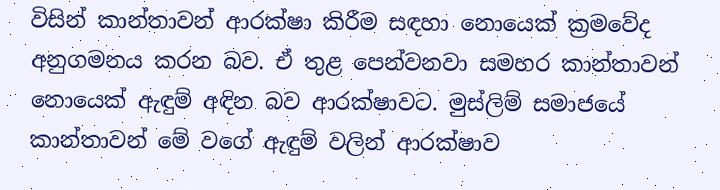විසින් කාන්තාවන් ආරක්ෂා කිරීම සඳහා නොයෙක් ක්‍රමවේද අනුගමනය කරන බව. ඒ තුළ පෙන්වනවා සමහර කාන්තාවන් නොයෙක් ඇඳුම් අඳින බව ආරක්ෂාවට. මුස්ලිම් සමාජයේ කාන්තාවන් මේ වගේ ඇඳුම් වලින් ආරක්ෂාව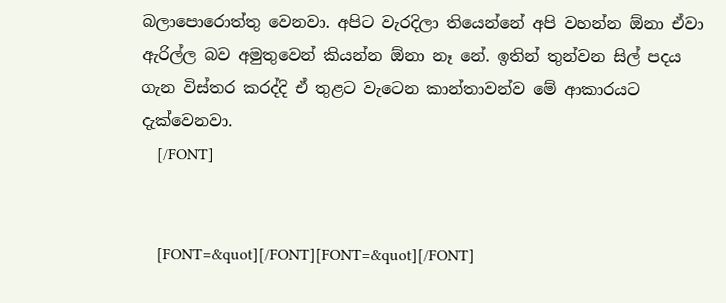බලාපොරොත්තු වෙනවා. අපිට වැරදිලා තියෙන්නේ අපි වහන්න ඕනා ඒවා ඇරිල්ල බව අමුතුවෙන් කියන්න ඕනා නෑ නේ. ඉතින් තුන්වන සිල් පදය ගැන විස්තර කරද්දි ඒ තුළට වැටෙන කාන්තාවන්ව මේ ආකාරයට දැක්වෙනවා.
    [/FONT]


    [FONT=&quot][/FONT][FONT=&quot][/FONT]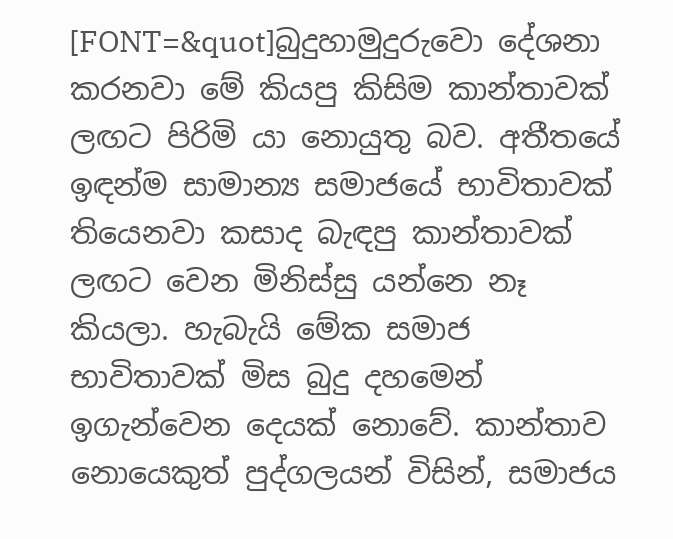[FONT=&quot]බුදුහාමුදුරුවො දේශනා කරනවා මේ කියපු කිසිම කාන්තාවක් ලඟට පිරිමි යා නොයුතු බව. අතීතයේ ඉඳන්ම සාමාන්‍ය සමාජයේ භාවිතාවක් තියෙනවා කසාද බැඳපු කාන්තාවක් ලඟට වෙන මිනිස්සු යන්නෙ නෑ කියලා. හැබැයි මේක සමාජ භාවිතාවක් මිස බුදු දහමෙන් ඉගැන්වෙන දෙයක් නොවේ. කාන්තාව නොයෙකුත් පුද්ගලයන් විසින්, සමාජය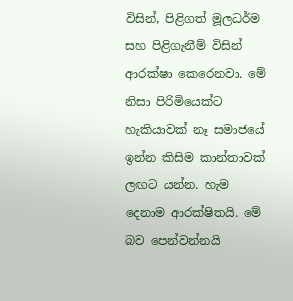විසින්, පිළිගත් මූලධර්ම සහ පිළිගැනීම් විසින් ආරක්ෂා කෙරෙනවා. මේ නිසා පිරිමියෙක්ට හැකියාවක් නෑ සමාජයේ ඉන්න කිසිම කාන්තාවක් ලඟට යන්න. හැම දෙනාම ආරක්ෂිතයි. මේ බව පෙන්වන්නයි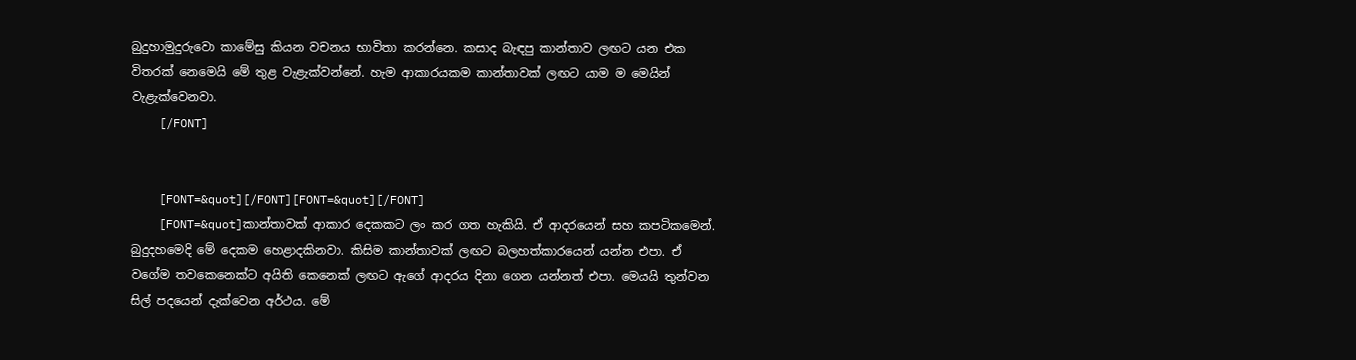බුදුහාමුදුරුවො කාමේසු කියන වචනය භාවිතා කරන්නෙ. කසාද බැඳපු කාන්තාව ලඟට යන එක විතරක් නෙමෙයි මේ තුළ වැළැක්වන්නේ. හැම ආකාරයකම කාන්තාවක් ලඟට යාම ම මෙයින් වැළැක්වෙනවා.
    [/FONT]


    [FONT=&quot][/FONT][FONT=&quot][/FONT]
    [FONT=&quot]කාන්තාවක් ආකාර දෙකකට ලං කර ගත හැකියි. ඒ ආදරයෙන් සහ කපටිකමෙන්. බුදුදහමෙදි මේ දෙකම හෙළාදකිනවා. කිසිම කාන්තාවක් ලඟට බලහත්කාරයෙන් යන්න එපා. ඒ වගේම තවකෙනෙක්ට අයිති කෙනෙක් ලඟට ඇගේ ආදරය දිනා ගෙන යන්නත් එපා. මෙයයි තුන්වන සිල් පදයෙන් දැක්වෙන අර්ථය. මේ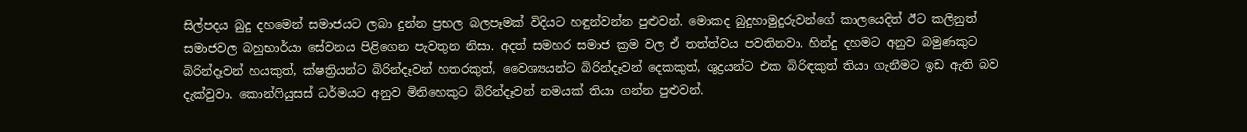සිල්පදය බුදු දහමෙන් සමාජයට ලබා දුන්න ප්‍රභල බලපෑමක් විදියට හඳුන්වන්න පුළුවන්. මොකද බුදුහාමුදුරුවන්ගේ කාලයෙදිත් ඊට කලිනුත් සමාජවල බහුභාර්යා සේවනය පිළිගෙන පැවතුන නිසා. අදත් සමහර සමාජ ක්‍රම වල ඒ තත්ත්වය පවතිනවා. හින්දු දහමට අනුව බමුණකුට බිරින්දෑවන් හයකුත්, ක්ෂත්‍රියන්ට බිරින්දෑවන් හතරකුත්, වෛශ්‍යයන්ට බිරින්දෑවන් දෙකකුත්, ශුද්‍රයන්ට එක බිරිඳකුත් තියා ගැනීමට ඉඩ ඇති බව දැක්වුවා. කොන්ෆියුසස් ධර්මයට අනුව මිනිහෙකුට බිරින්දෑවන් නමයක් තියා ගන්න පුළුවන්.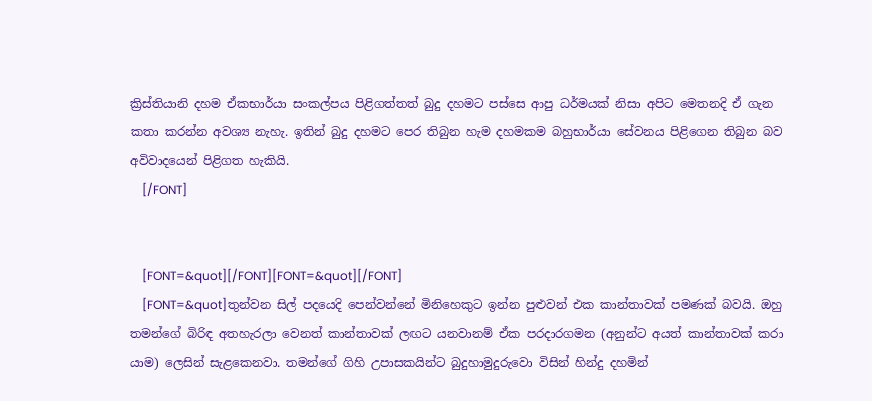ක්‍රිස්තියානි දහම ඒකභාර්යා සංකල්පය පිළිගත්තත් බුදු දහමට පස්සෙ ආපු ධර්මයක් නිසා අපිට මෙතනදි ඒ ගැන කතා කරන්න අවශ්‍ය නැහැ. ඉතින් බුදු දහමට පෙර තිබුන හැම දහමකම බහුභාර්යා සේවනය පිළිගෙන තිබුන බව අවිවාදයෙන් පිළිගත හැකියි.
    [/FONT]


    [FONT=&quot][/FONT][FONT=&quot][/FONT]
    [FONT=&quot]තුන්වන සිල් පදයෙදි පෙන්වන්නේ මිනිහෙකුට ඉන්න පුළුවන් එක කාන්තාවක් පමණක් බවයි. ඔහු තමන්ගේ බිරිඳ අතහැරලා වෙනත් කාන්තාවක් ලඟට යනවානම් ඒක පරදාරගමන (අනුන්ට අයත් කාන්තාවක් කරා යාම) ලෙසින් සැළකෙනවා. තමන්ගේ ගිහි උපාසකයින්ට බුදුහාමුදුරුවො විසින් හින්දු දහමින්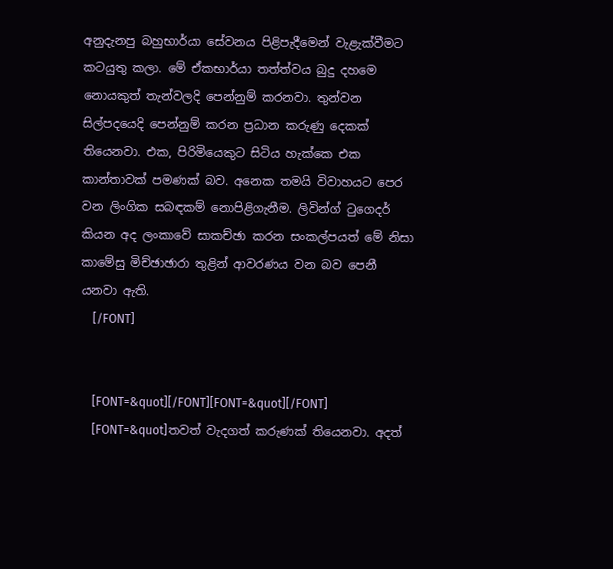අනුදැනපු බහුභාර්යා සේවනය පිළිපැදීමෙන් වැළැක්වීමට කටයුතු කලා. මේ ඒකභාර්යා තත්ත්වය බුදු දහමෙ නොයකුත් තැන්වලදි පෙන්නුම් කරනවා. තුන්වන සිල්පදයෙදි පෙන්නුම් කරන ප්‍රධාන කරුණු දෙකක් තියෙනවා. එක, පිරිමියෙකුට සිටිය හැක්කෙ එක කාන්තාවක් පමණක් බව. අනෙක තමයි විවාහයට පෙර වන ලිංගික සබඳකම් නොපිළිගැනීම. ලිවින්ග් ටුගෙදර් කියන අද ලංකාවේ සාකච්ඡා කරන සංකල්පයත් මේ නිසා කාමේසු මිච්ඡාඡාරා තුළින් ආවරණය වන බව පෙනී යනවා ඇති.
    [/FONT]


    [FONT=&quot][/FONT][FONT=&quot][/FONT]
    [FONT=&quot]තවත් වැදගත් කරුණක් තියෙනවා. අදත්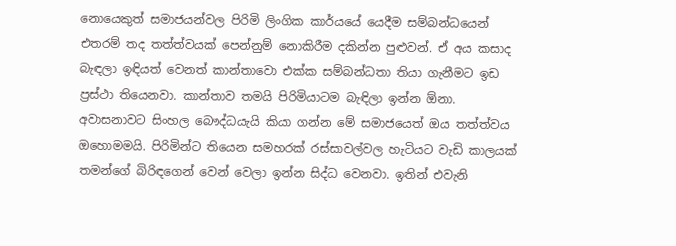නොයෙකුත් සමාජයන්වල පිරිමි ලිංගික කාර්යයේ යෙදීම සම්බන්ධයෙන් එතරම් තද තත්ත්වයක් පෙන්නුම් නොකිරීම දකින්න පුළුවන්. ඒ අය කසාද බැඳලා ඉඳියත් වෙනත් කාන්තාවො එක්ක සම්බන්ධතා තියා ගැනීමට ඉඩ ප්‍රස්ථා තියෙනවා. කාන්තාව තමයි පිරිමියාටම බැඳිලා ඉන්න ඕනා. අවාසනාවට සිංහල බෞද්ධයැයි කියා ගන්න මේ සමාජයෙත් ඔය තත්ත්වය ඔහොමමයි. පිරිමින්ට තියෙන සමහරක් රස්සාවල්වල හැටියට වැඩි කාලයක් තමන්ගේ බිරිඳගෙන් වෙන් වෙලා ඉන්න සිද්ධ වෙනවා. ඉතින් එවැනි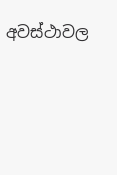අවස්ථාවල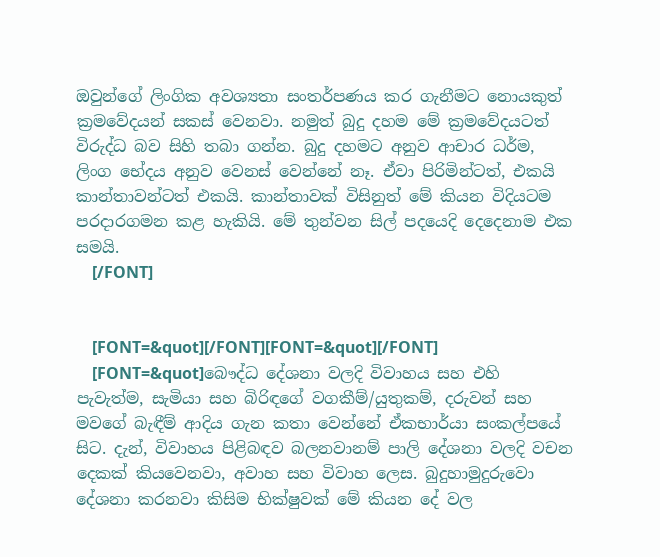ඔවුන්ගේ ලිංගික අවශ්‍යතා සංතර්පණය කර ගැනීමට නොයකුත් ක්‍රමවේදයන් සකස් වෙනවා. නමුත් බුදු දහම මේ ක්‍රමවේදයටත් විරුද්ධ බව සිහි තබා ගන්න. බුදු දහමට අනුව ආචාර ධර්ම, ලිංග භේදය අනුව වෙනස් වෙන්නේ නෑ. ඒවා පිරිමින්ටත්, එකයි කාන්තාවන්ටත් එකයි. කාන්තාවක් විසිනුත් මේ කියන විදියටම පරදාරගමන කළ හැකියි. මේ තුන්වන සිල් පදයෙදි දෙදෙනාම එක සමයි.
    [/FONT]


    [FONT=&quot][/FONT][FONT=&quot][/FONT]
    [FONT=&quot]බෞද්ධ දේශනා වලදි විවාහය සහ එහි පැවැත්ම, සැමියා සහ බිරිඳගේ වගකීම්/යුතුකම්, දරුවන් සහ මවගේ බැඳීම් ආදිය ගැන කතා වෙන්නේ ඒකභාර්යා සංකල්පයේ සිට. දැන්, විවාහය පිළිබඳව බලනවානම් පාලි දේශනා වලදි වචන දෙකක් කියවෙනවා, අවාහ සහ විවාහ ලෙස. බුදුහාමුදුරුවො දේශනා කරනවා කිසිම භික්ෂුවක් මේ කියන දේ වල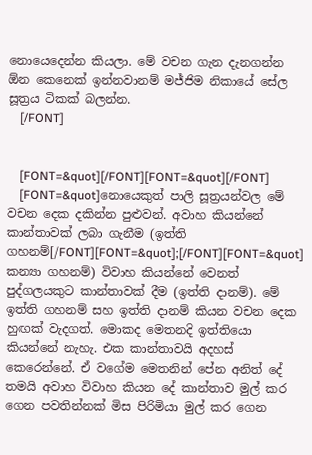නොයෙදෙන්න කියලා. මේ වචන ‍ගැන දැනගන්න ඕන කෙනෙක් ඉන්නවානම් මජ්ජිම නිකායේ සේල සූත්‍රය ටිකක් බලන්න.
    [/FONT]


    [FONT=&quot][/FONT][FONT=&quot][/FONT]
    [FONT=&quot]නොයෙකුත් පාලි සූත්‍රයන්වල මේ වචන දෙක දකින්න පුළුවන්. අවාහ කියන්නේ කාන්තාවක් ලබා ගැනීම (ඉත්ති ගහනම්[/FONT][FONT=&quot];[/FONT][FONT=&quot] කන්‍යා ගහනම්) විවාහ කියන්නේ වෙනත් පුද්ගලයකුට කාන්තාවක් දීම (ඉත්ති දානම්). මේ ඉත්ති ගහනම් සහ ඉත්ති දානම් කියන වචන දෙක හුඟක් වැදගත්. මොකද මෙතනදි ඉත්තියො කියන්නේ නැහැ. එක කාන්තාවයි අදහස් කෙරෙන්නේ. ඒ වගේම මෙතනින් පේන අනිත් දේ තමයි අවාහ විවාහ කියන දේ කාන්තාව මුල් කර ගෙන පවතින්නක් මිස පිරිමියා මුල් කර ගෙන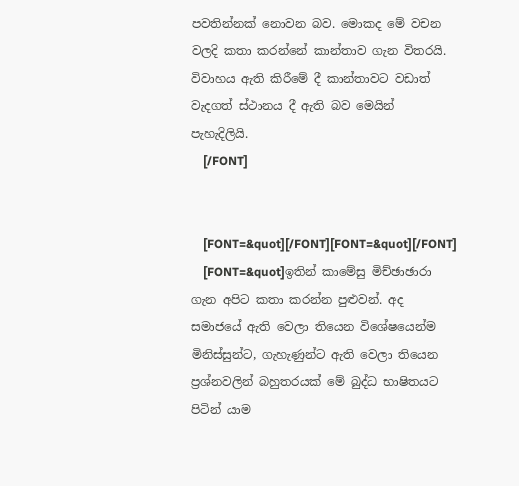පවතින්නක් නොවන බව. මොකද මේ වචන වලදි කතා කරන්නේ කාන්තාව ගැන විතරයි. විවාහය ඇති කිරීමේ දී කාන්තාවට වඩාත් වැදගත් ස්ථානය දී ඇති බව මෙයින් පැහැදිලියි.
    [/FONT]


    [FONT=&quot][/FONT][FONT=&quot][/FONT]
    [FONT=&quot]ඉතින් කාමේසු මිච්ඡාඡාරා ගැන අපිට කතා කරන්න පුළුවන්. අද සමාජයේ ඇති වෙලා තියෙන විශේෂයෙන්ම මිනිස්සුන්ට, ගැහැණුන්ට ඇති වෙලා තියෙන ප්‍රශ්නවලින් බහුතරයක් මේ බුද්ධ භාෂිතයට පිටින් යාම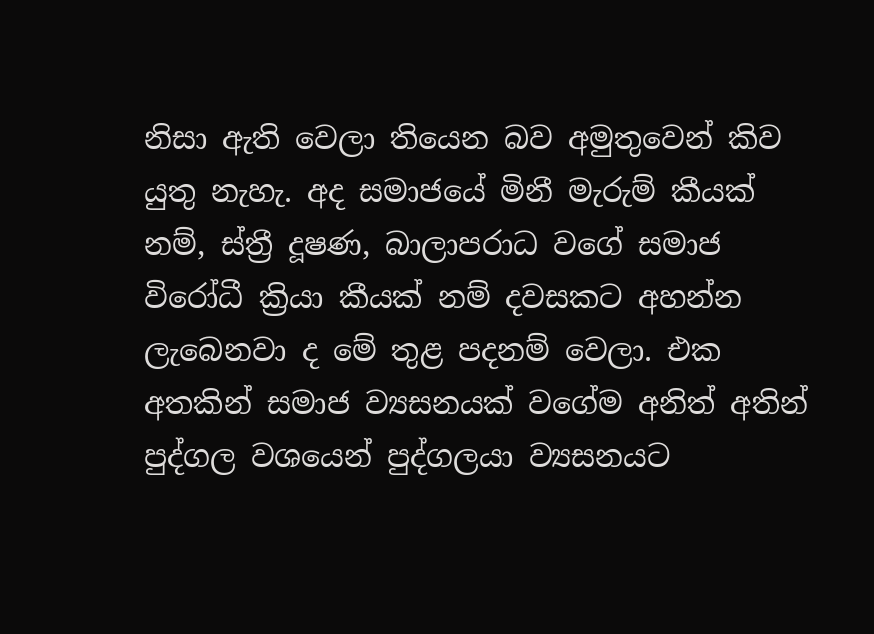නිසා ඇති වෙලා තියෙන බව අමුතුවෙන් කිව යුතු නැහැ. අද සමාජයේ මිනී මැරුම් කීයක් නම්, ස්ත්‍රී දූෂණ, බාලාපරාධ වගේ සමාජ විරෝධී ක්‍රියා කීයක් නම් දවසකට අහන්න ලැබෙනවා ද මේ තුළ පදනම් වෙලා. එක අතකින් සමාජ ව්‍යසනයක් වගේම අනිත් අතින් පුද්ගල වශයෙන් පුද්ගලයා ව්‍යසනයට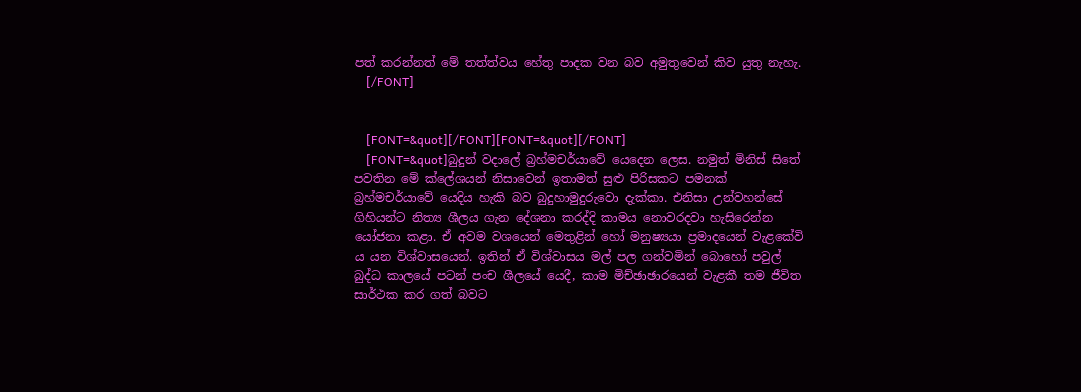පත් කරන්නත් මේ තත්ත්වය හේතු පාදක වන බව අමුතුවෙන් කිව යුතු නැහැ.
    [/FONT]


    [FONT=&quot][/FONT][FONT=&quot][/FONT]
    [FONT=&quot]බුදුන් වදාලේ බ්‍රහ්මචර්යාවේ යෙදෙන ලෙස. නමුත් මිනිස් සිතේ පවතින මේ ක්ලේශයන් නිසාවෙන් ඉතාමත් සුළු පිරිසකට පමනක් බ්‍රහ්මචර්යාවේ යෙදිය හැකි බව බුදුහාමුදුරුවො දැක්කා. එනිසා උන්වහන්සේ ගිහියන්ට නිත්‍ය ශීලය ගැන දේශනා කරද්දි කාමය නොවරදවා හැසිරෙන්න යෝජනා කළා. ඒ අවම වශයෙන් මෙතුළින් හෝ මනුෂ්‍යයා ප්‍රමාදයෙන් වැළකේවි ය යන විශ්වාසයෙන්. ඉතින් ඒ විශ්වාසය මල් පල ගන්වමින් බොහෝ පවුල් බුද්ධ කාලයේ පටන් පංච ශීලයේ යෙදී, කාම මිච්ඡාඡාරයෙන් වැළකී තම ජීවිත සාර්ථක කර ගත් බවට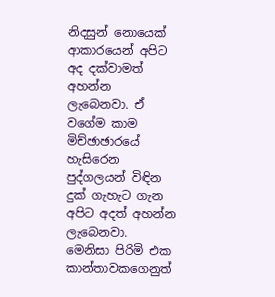නිදසුන් නොයෙක් ආකාරයෙන් අපිට අද දක්වාමත් අහන්න ලැබෙනවා. ඒ වගේම කාම මිච්ඡාඡාරයේ හැසිරෙන පුද්ගලයන් විඳින දුක් ගැහැට ගැන අපිට අදත් අහන්න ලැබෙනවා. මෙනිසා පිරිමි එක කාන්තාවකගෙනුත්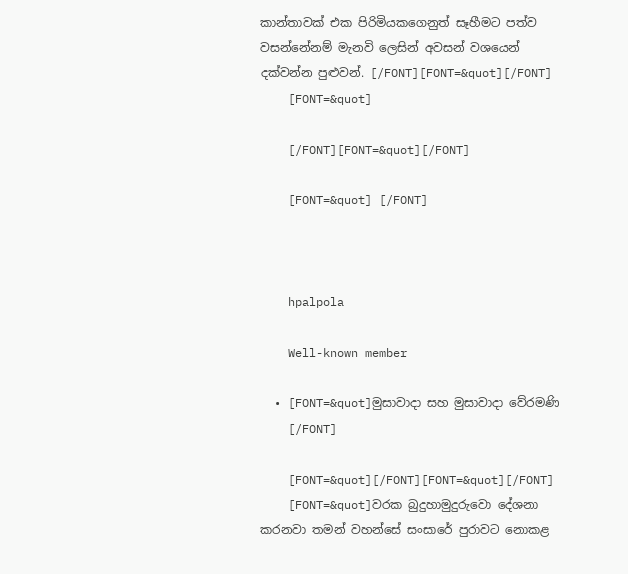කාන්තාවක් එක පිරිමියකගෙනුත් සෑහීමට පත්ව වසන්නේනම් මැනවි ලෙසින් අවසන් වශයෙන් දක්වන්න පුළුවන්. [/FONT][FONT=&quot][/FONT]
    [FONT=&quot]

    [/FONT][FONT=&quot][/FONT]

    [FONT=&quot] [/FONT]



    hpalpola

    Well-known member

  • [FONT=&quot]මුසාවාදා සහ මුසාවාදා වේරමණි
    [/FONT]

    [FONT=&quot][/FONT][FONT=&quot][/FONT]
    [FONT=&quot]වරක බුදුහාමුදුරුවො දේශනා කරනවා තමන් වහන්සේ සංසාරේ පුරාවට නොකළ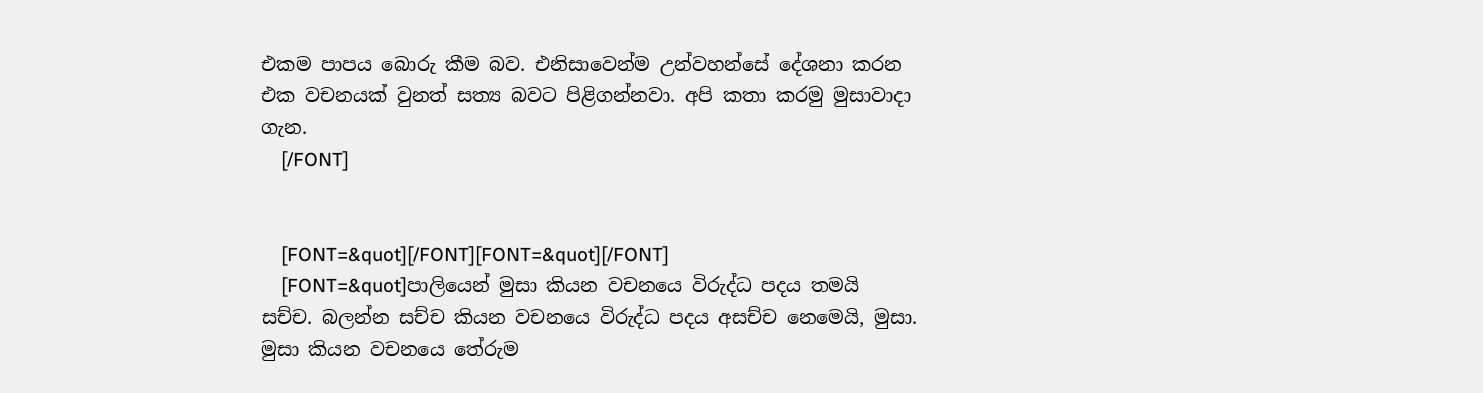එකම පාපය බොරු කීම බව. එනිසාවෙන්ම උන්වහන්සේ දේශනා කරන එක වචනයක් වුනත් සත්‍ය බවට පිළිගන්නවා. අපි කතා කරමු මුසාවාදා ගැන.
    [/FONT]


    [FONT=&quot][/FONT][FONT=&quot][/FONT]
    [FONT=&quot]පාලියෙන් මුසා කියන වචනයෙ විරුද්ධ පදය තමයි සච්ච. බලන්න සච්ච කියන වචනයෙ විරුද්ධ පදය අසච්ච නෙමෙයි, මුසා. මුසා කියන වචනයෙ තේරුම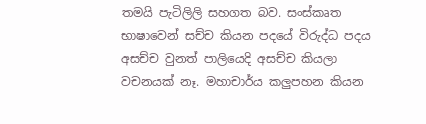තමයි පැටිලිලි සහගත බව. සංස්කෘත භාෂාවෙන් සච්ච කියන පදයේ විරුද්ධ පදය අසච්ච වුනත් පාලියෙදි අසච්ච කියලා වචනයක් නෑ. මහාචාර්ය කලුපහන කියන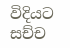විදියට සච්ච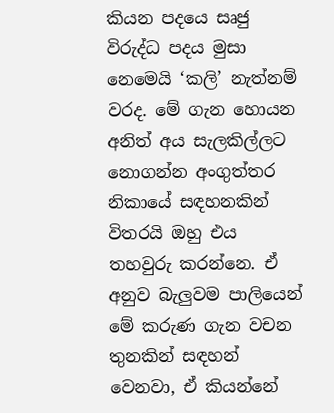කියන පදයෙ සෘජු විරුද්ධ පදය මුසා නෙමෙයි ‘කලි’ නැත්නම් වරද. මේ ගැන හොයන අනිත් අය සැලකිල්ලට නොගන්න අංගුත්තර නිකායේ සඳහනකින් විතරයි ඔහු එය තහවුරු කරන්නෙ. ඒ අනුව බැලුවම පාලියෙන් මේ කරුණ ගැන වචන තුනකින් සඳහන් වෙනවා, ඒ කියන්නේ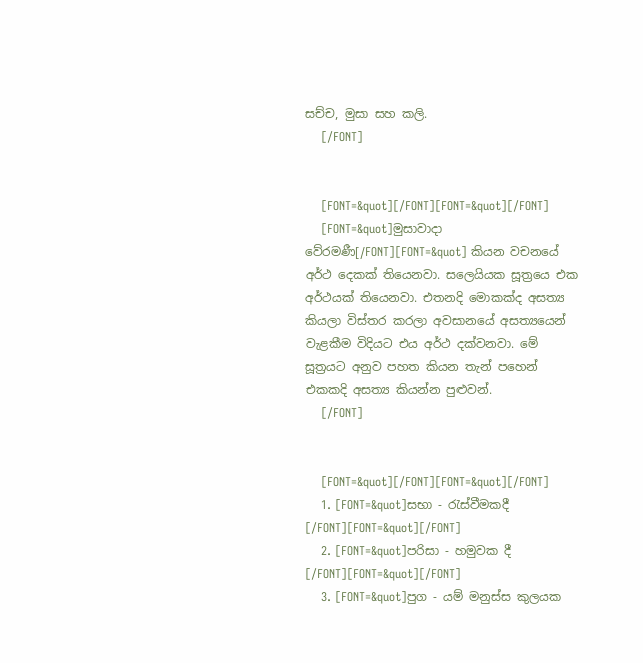සච්ච, මුසා සහ කලි.
    [/FONT]


    [FONT=&quot][/FONT][FONT=&quot][/FONT]
    [FONT=&quot]මුසාවාදා වේරමණී[/FONT][FONT=&quot] කියන වචනයේ අර්ථ ‍දෙකක් තියෙනවා. සලෙයියක සූත්‍රයෙ එක අර්ථයක් තියෙනවා. එතනදි මොකක්ද අසත්‍ය කියලා විස්තර කරලා අවසානයේ අසත්‍යයෙන් වැළකීම විදියට එය අර්ථ දක්වනවා. මේ සූත්‍රයට අනුව පහත කියන තැන් පහෙන් එකකදි අසත්‍ය කියන්න පුළුවන්.
    [/FONT]


    [FONT=&quot][/FONT][FONT=&quot][/FONT]
    1. [FONT=&quot]සභා - රැස්වීමකදී [/FONT][FONT=&quot][/FONT]
    2. [FONT=&quot]පරිසා - හමුවක දී [/FONT][FONT=&quot][/FONT]
    3. [FONT=&quot]පුග - යම් මනුස්ස කුලයක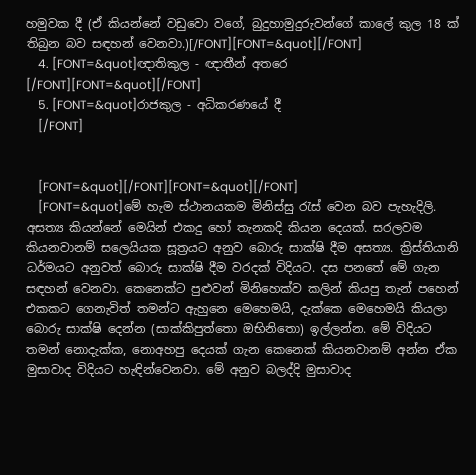හමුවක දී (ඒ කියන්නේ වඩුවො වගේ, බුදුහාමුදුරුවන්ගේ කාලේ කුල 18 ක් තිබුන බව සඳහන් වෙනවා.)[/FONT][FONT=&quot][/FONT]
    4. [FONT=&quot]ඥාතිකුල - ඥාතීන් අතරෙ [/FONT][FONT=&quot][/FONT]
    5. [FONT=&quot]රාජකුල - අධිකරණයේ දී
    [/FONT]


    [FONT=&quot][/FONT][FONT=&quot][/FONT]
    [FONT=&quot]මේ හැම ස්ථානයකම මිනිස්සු රැස් වෙන බව පැහැදිලි. අසත්‍ය කියන්නේ මෙයින් එකදු හෝ තැනකදි කියන දෙයක්. සරලවම කියනවානම් සලෙයියක සූත්‍රයට අනුව බොරු සාක්ෂි දීම අසත්‍ය. ක්‍රිස්තියානි ධර්මයට අනුවත් බොරු සාක්ෂි දීම වරදක් විදියට. දස පනතේ මේ ගැන සඳහන් වෙනවා. කෙනෙක්ට පුළුවන් මිනිහෙක්ව කලින් කියපු තැන් පහෙන් එකකට ගෙනැවිත් තමන්ට ඇහුනෙ මෙහෙමයි, දැක්කෙ මෙහෙමයි කියලා බොරු සාක්ෂි දෙන්න (සාක්කිපුත්තො ඔභිනිතො) ඉල්ලන්න. මේ විදියට තමන් නොදැක්ක, නොඅහපු දෙයක් ගැන කෙනෙක් කියනවානම් අන්න ඒක මුසාවාද විදියට හැඳින්වෙනවා. මේ අනුව බලද්දි මුසාවාද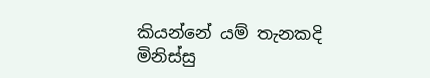කියන්නේ යම් තැනකදි මිනිස්සු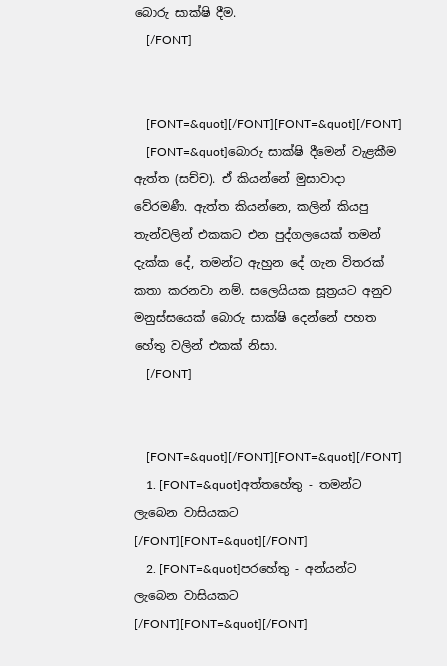බොරු සාක්ෂි දීම.
    [/FONT]


    [FONT=&quot][/FONT][FONT=&quot][/FONT]
    [FONT=&quot]බොරු සාක්ෂි දීමෙන් වැළකීම ඇත්ත (සච්ච). ඒ කියන්නේ මුසාවාදා වේරමණී. ඇත්ත කියන්නෙ, කලින් කියපු තැන්වලින් එකකට එන පුද්ගලයෙක් තමන් දැක්ක දේ, තමන්ට ඇහුන දේ ගැන විතරක් කතා කරනවා නම්. සලෙයියක සූත්‍රයට අනුව මනුස්‍සයෙක් බොරු සාක්ෂි දෙන්නේ පහත හේතු වලින් එකක් නිසා.
    [/FONT]


    [FONT=&quot][/FONT][FONT=&quot][/FONT]
    1. [FONT=&quot]අත්තහේතු - තමන්ට ලැබෙන වාසියකට [/FONT][FONT=&quot][/FONT]
    2. [FONT=&quot]පරහේතු - අන්යන්ට ලැබෙන වාසියකට [/FONT][FONT=&quot][/FONT]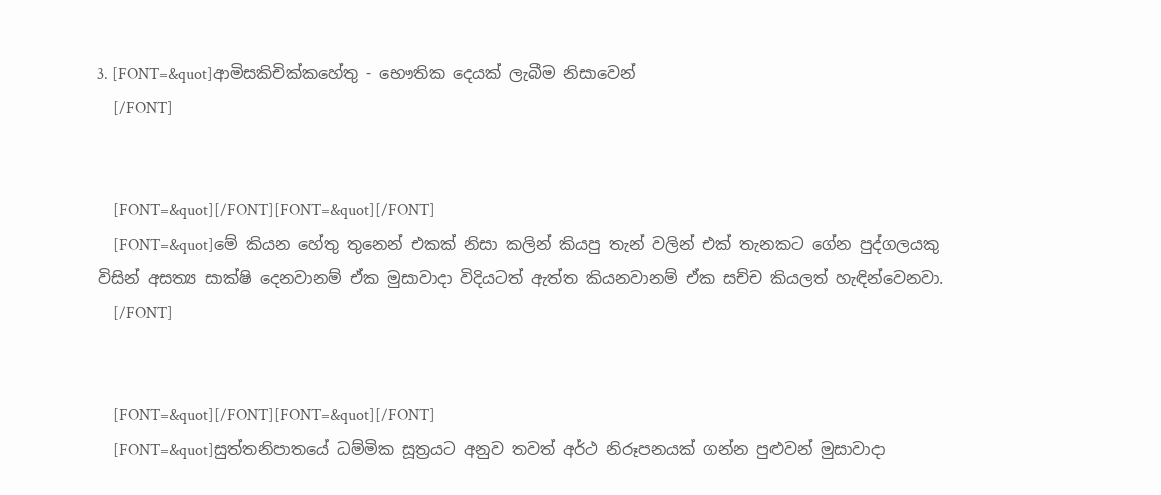3. [FONT=&quot]ආමිසකිචික්කහේතු - භෞතික දෙයක් ලැබීම නිසාවෙන්
    [/FONT]


    [FONT=&quot][/FONT][FONT=&quot][/FONT]
    [FONT=&quot]මේ කියන හේතු තුනෙන් එකක් නිසා කලින් කියපු තැන් වලින් එක් තැනකට ගේන පුද්ගලයකු විසින් අසත්‍ය සාක්ෂි දෙනවානම් ඒක මුසාවාදා විදියටත් ඇත්ත කියනවානම් ඒක සච්ච කියලත් හැඳින්වෙනවා.
    [/FONT]


    [FONT=&quot][/FONT][FONT=&quot][/FONT]
    [FONT=&quot]සුත්තනිපාතයේ ධම්මික සූත්‍රයට අනුව තවත් අර්ථ නිරූපනයක් ගන්න පුළුවන් මුසාවාදා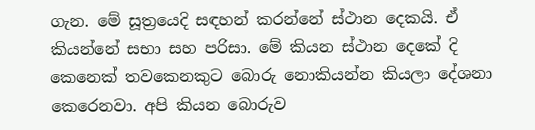ගැන. මේ සූත්‍රයෙදි සඳහන් කරන්නේ ස්ථාන දෙකයි. ඒ කියන්නේ සභා සහ පරිසා. මේ කියන ස්ථාන දෙකේ දි කෙනෙක් තවකෙනකුට බොරු නොකියන්න කියලා දේශනා කෙරෙනවා. අපි කියන බොරුව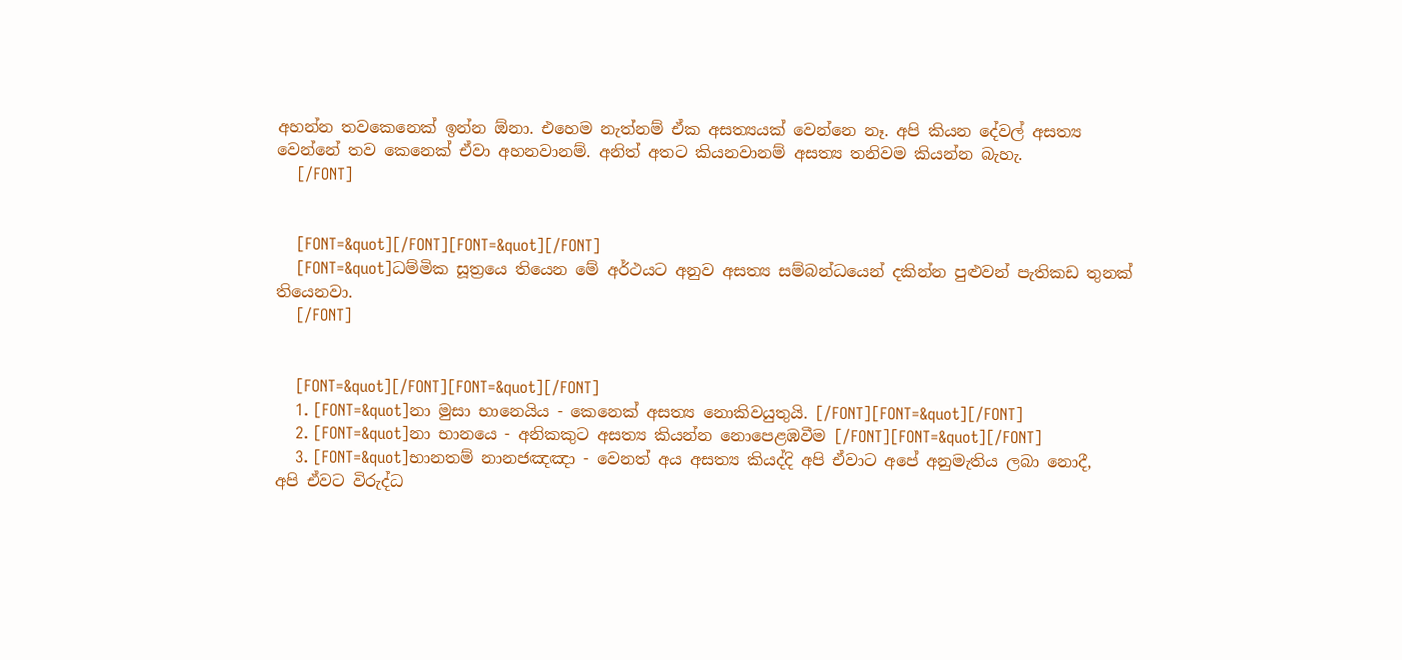අහන්න තවකෙනෙක් ඉන්න ඕනා. එහෙම නැත්නම් ඒක අසත්‍යයක් වෙන්නෙ නෑ. අපි කියන දේවල් අසත්‍ය වෙන්නේ තව කෙනෙක් ඒවා අහනවානම්. අනිත් අතට කියනවානම් අසත්‍ය තනිවම කියන්න බැහැ.
    [/FONT]


    [FONT=&quot][/FONT][FONT=&quot][/FONT]
    [FONT=&quot]ධම්මික සූත්‍රයෙ තියෙන මේ අර්ථයට අනුව අසත්‍ය සම්බන්ධයෙන් දකින්න පුළුවන් පැතිකඩ තුනක් තියෙනවා.
    [/FONT]


    [FONT=&quot][/FONT][FONT=&quot][/FONT]
    1. [FONT=&quot]නා මුසා භානෙයිය - කෙනෙක් අසත්‍ය නොකිවයුතුයි. [/FONT][FONT=&quot][/FONT]
    2. [FONT=&quot]නා භානයෙ - අනිකකුට අසත්‍ය කියන්න නොපෙළඹවීම [/FONT][FONT=&quot][/FONT]
    3. [FONT=&quot]භානතම් නානජඤඤා - වෙනත් අය අසත්‍ය කියද්දි අපි ඒවාට අපේ අනුමැතිය ලබා නොදී, අපි ඒවට විරුද්ධ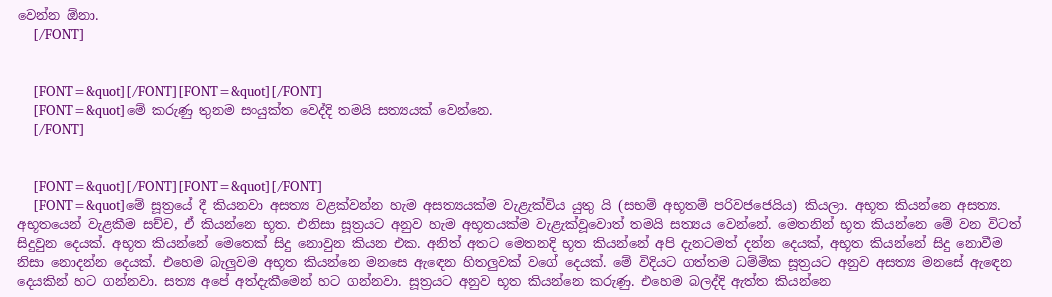වෙන්න ඕනා.
    [/FONT]


    [FONT=&quot][/FONT][FONT=&quot][/FONT]
    [FONT=&quot]මේ කරුණු තුනම සංයුක්ත වෙද්දි තමයි සත්‍යයක් වෙන්නෙ.
    [/FONT]


    [FONT=&quot][/FONT][FONT=&quot][/FONT]
    [FONT=&quot]මේ සූත්‍රයේ දී කියනවා අසත්‍ය වළක්වන්න හැම අසත්‍යයක්ම වැළැක්විය යුතු යි (සභම් අභූතම් පරිවජජෙයිය) කියලා. අභූත කියන්නෙ අසත්‍ය. අභූතයෙන් වැළකීම සච්ච, ඒ කියන්නෙ භූත. එනිසා සූත්‍රයට අනුව හැම අභූතයක්ම වැළැක්වූවොත් තමයි සත්‍යය වෙන්නේ. මෙතනින් භූත කියන්නෙ මේ වන විටත් සිදුවුන දෙයක්. අභූත කියන්නේ මෙතෙක් සිදු ‍නොවුන කියන එක. අනිත් අතට මෙතනදි භූත කියන්නේ අපි දැනටමත් දන්න දෙයක්, අභූත කියන්නේ සිදු නොවීම නිසා නොදන්න දෙයක්. එහෙම බැලුවම අභූත කියන්නෙ මනසෙ ඇ‍ඳෙන හිතලුවක් ‍වගේ දෙයක්. මේ විදියට ගත්තම ධම්මික සූත්‍රයට අනුව අසත්‍ය මනසේ ඇ‍ඳෙන දෙයකින් හට ගන්නවා. සත්‍ය අපේ අත්දැකීමෙන් හට ගන්නවා. සූත්‍රයට අනුව භූත කියන්නෙ කරුණු. එහෙම බලද්දි ඇත්ත කියන්නෙ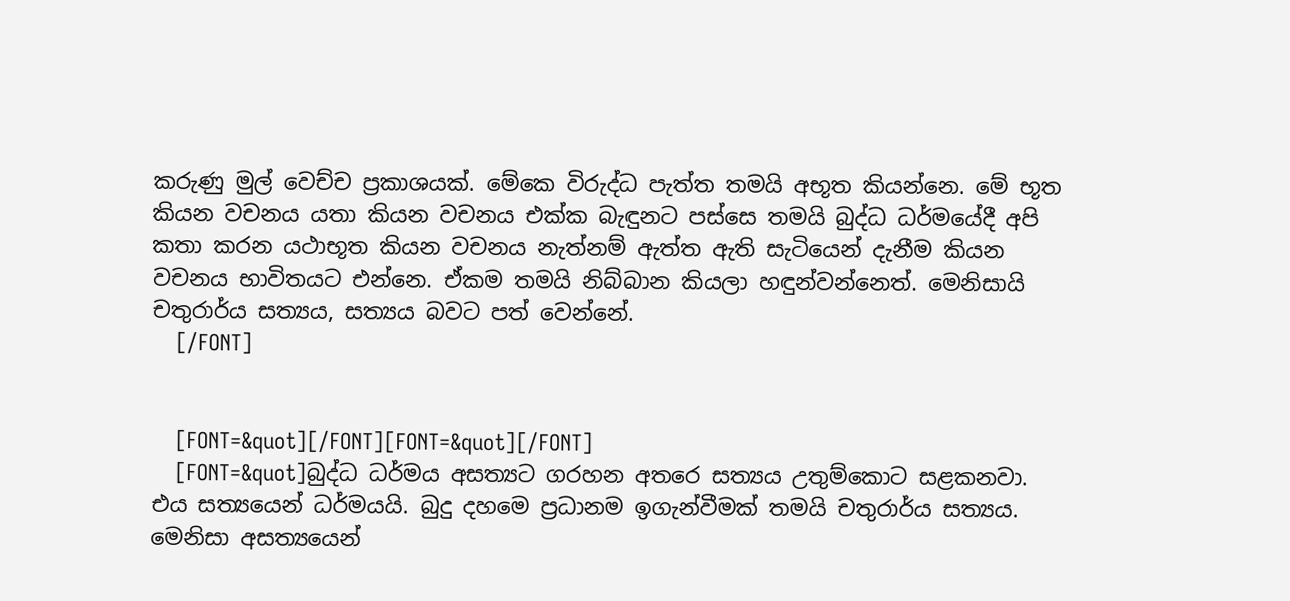කරුණු මුල් වෙච්ච ප්‍රකාශයක්. මේකෙ විරුද්ධ පැත්ත තමයි අභූත කියන්නෙ. මේ භූත කියන වචනය යතා කියන වචනය එක්ක බැඳුනට පස්සෙ තමයි බුද්ධ ධර්මයේදී අපි කතා කරන යථාභූත කියන වචනය නැත්නම් ඇත්ත ඇති සැටියෙන් දැනීම කියන වචනය භාවිතයට එන්නෙ. ඒකම තමයි නිබ්බාන කියලා හඳුන්වන්නෙත්. මෙනිසායි චතුරාර්ය සත්‍යය, සත්‍යය බවට පත් වෙන්නේ.
    [/FONT]


    [FONT=&quot][/FONT][FONT=&quot][/FONT]
    [FONT=&quot]බුද්ධ ධර්මය අසත්‍යට ගරහන අතරෙ සත්‍යය උතුම්කොට සළකනවා. එය සත්‍යයෙන් ධර්මයයි. බුදු දහමෙ ප්‍රධානම ඉගැන්වීමක් තමයි චතුරාර්ය සත්‍යය. මෙනිසා අසත්‍යයෙන්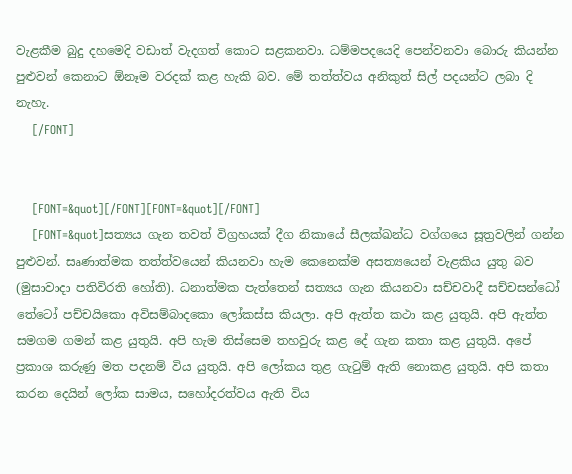වැළකීම බුදු දහමෙදි වඩාත් වැදගත් කොට සළකනවා. ධම්මපදයෙදි පෙන්වනවා බොරු කියන්න පුළුවන් කෙනාට ‍ඕනෑම වරදක් කළ හැකි බව. මේ තත්ත්වය අනිකුත් සිල් පදයන්ට ලබා දි නැහැ.
    [/FONT]


    [FONT=&quot][/FONT][FONT=&quot][/FONT]
    [FONT=&quot]සත්‍යය ගැන තවත් විග්‍රහයක් දීග නිකායේ සීලක්ඛන්ධ වග්ගයෙ සූත්‍රවලින් ගන්න පුළුවන්. සෘණාත්මක තත්ත්වයෙන් කියනවා හැම කෙනෙක්ම අසත්‍යයෙන් වැළකිය යුතු බව (මුසාවාදා පතිවිරති හෝති). ධනාත්මක පැත්තෙන් සත්‍යය ගැන කියනවා සච්චවාදී සච්චසන්ධෝ තේටෝ පච්චයිකො අවිසම්බාදකො ලෝකස්ස කියලා. අපි ඇත්ත කථා කළ යුතුයි. අපි ඇත්ත සමගම ගමන් කළ යුතුයි. අපි හැම තිස්සෙම තහවුරු කළ දේ ගැන කතා කළ යුතුයි. අපේ ප්‍රකාශ කරුණු මත පදනම් විය යුතුයි. අපි ලෝකය තුළ ගැටුම් ඇති නොකළ යුතුයි. අපි කතා කරන දෙයින් ලෝක සාමය, සහෝදරත්වය ඇති විය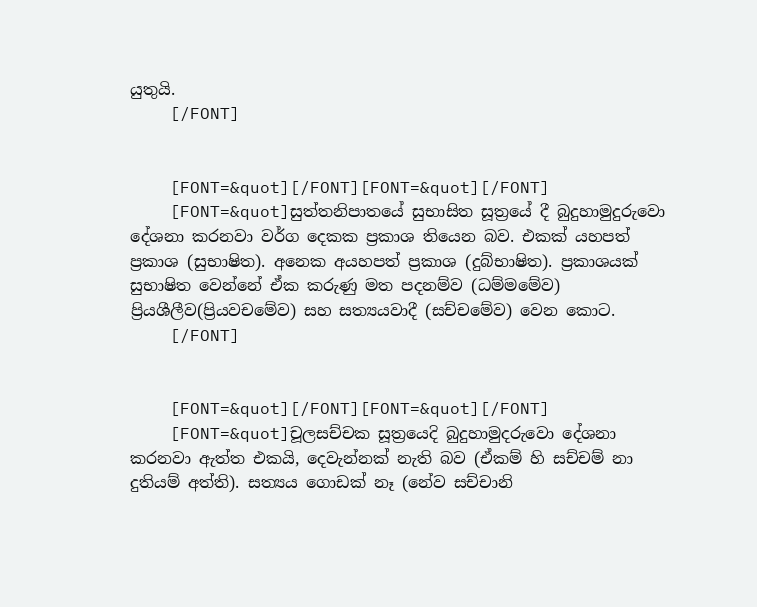යුතුයි.
    [/FONT]


    [FONT=&quot][/FONT][FONT=&quot][/FONT]
    [FONT=&quot]සුත්තනිපාතයේ සුභාසිත සූත්‍රයේ දී බුදුහාමුදුරුවො දේශනා කරනවා වර්ග දෙකක ප්‍රකාශ තියෙන බව. එකක් යහපත් ප්‍රකාශ (සුභාෂිත). අනෙක අයහපත් ප්‍රකාශ (දුබ්භාෂිත). ප්‍රකාශයක් සුභාෂිත වෙන්නේ ඒක කරුණු මත පදනම්ව (ධම්මමේව) ප්‍රියශීලීව(ප්‍රියවචමේව) සහ සත්‍යයවාදී (සච්චමේව) වෙන කොට.
    [/FONT]


    [FONT=&quot][/FONT][FONT=&quot][/FONT]
    [FONT=&quot]චූලසච්චක සූත්‍රයෙදි බුදුහාමුදරුවො දේශනා කරනවා ඇත්ත එකයි, දෙවැන්නක් නැති බව (ඒකම් හි සච්චම් නා දුතියම් අත්ති). සත්‍යය ගොඩක් නෑ (නේව සච්චානි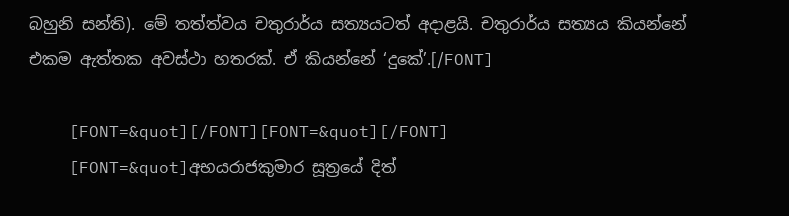බහුනි සන්ති). මේ තත්ත්වය චතුරාර්ය සත්‍යයටත් අදාළයි. චතුරාර්ය සත්‍යය කියන්නේ එකම ඇත්තක අවස්ථා හතරක්. ඒ කියන්නේ ‘දුකේ’.[/FONT]

    [FONT=&quot][/FONT][FONT=&quot][/FONT]
    [FONT=&quot]අභයරාජකුමාර සූත්‍රයේ දිත්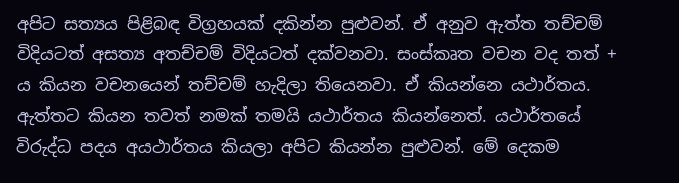අපිට සත්‍යය පිළිබඳ විග්‍රහයක් දකින්න පුළුවන්. ඒ අනුව ඇත්ත තච්චම් විදියටත් අසත්‍ය අතච්චම් විදියටත් දක්වනවා. සංස්කෘත වචන වද තත් + ය කියන වචනයෙන් තච්චම් හැදිලා තියෙනවා. ඒ කියන්නෙ යථාර්තය. ඇත්තට කියන තවත් නමක් තමයි යථාර්තය කියන්නෙත්. යථාර්තයේ විරුද්ධ පදය අයථාර්තය කියලා අපිට කියන්න පුළුවන්. මේ දෙකම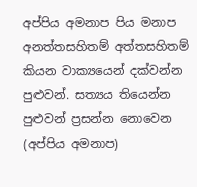අප්පිය අමනාප පිය මනාප අනත්තසහිතම් අත්තසහිතම් කියන වාක්‍යයෙන් දක්වන්න පුළුවන්. සත්‍යය තියෙන්න පුළුවන් ප්‍රසන්න නොවෙන (අප්පිය අමනාප)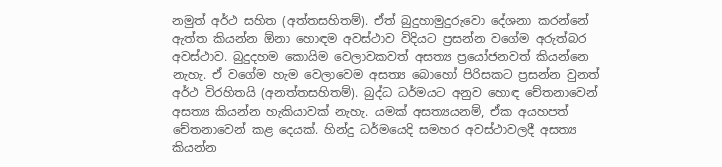නමුත් අර්ථ සහිත (අත්තසහිතම්). ඒත් බුදුහාමුදුරුවො දේශනා කරන්නේ ඇත්ත කියන්න ඕනා හොඳම අවස්ථාව විදියට ප්‍රසන්න වගේම අරුත්බර අවස්ථාව. බුදුදහම කොයිම වෙලාවකවත් අසත්‍ය ප්‍රයෝජනවත් කියන්නෙ නැහැ. ඒ වගේම හැම වෙලාවෙම අසත්‍ය බොහෝ පිරිසකට ප්‍රසන්න වුනත් අර්ථ විරහිතයි (අනත්තසහිතම්). බුද්ධ ධර්මයට අනුව හොඳ චේතනාවෙන් අසත්‍ය කියන්න හැකියාවක් නැහැ. යමක් අසත්‍යයනම්, ඒක අයහපත් චේතනාවෙන් කළ දෙයක්. හින්දු ධර්මයෙදි සමහර අවස්ථාවලදී අසත්‍ය කියන්න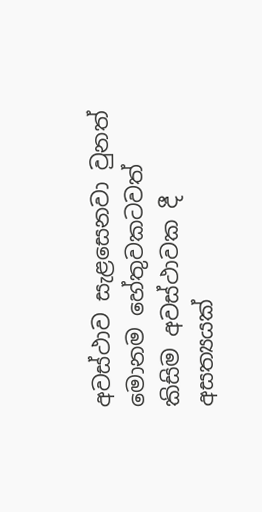අවස්ථාව සැළසෙනවා වුනත් මොනම හේතුවකටවත් කිසිම අවස්ථාවක දී අසත්‍යයක්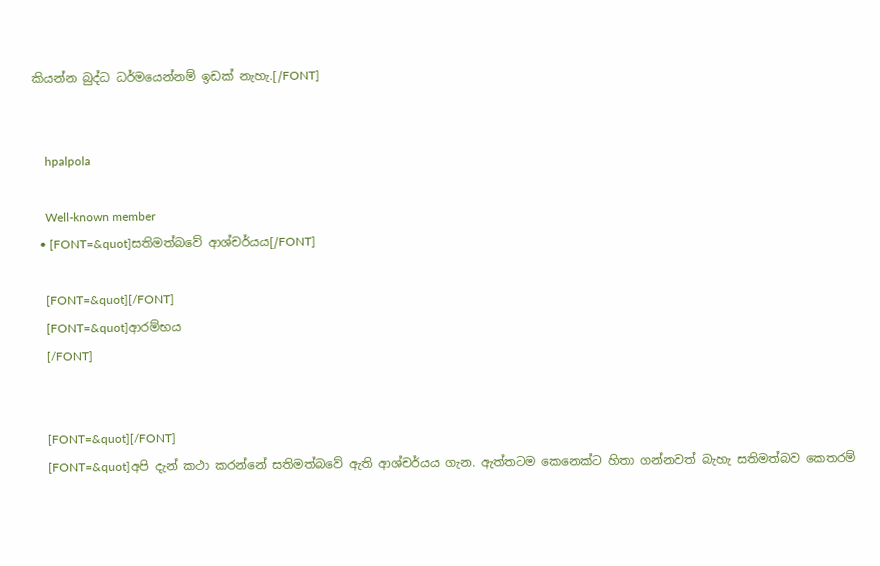කියන්න බුද්ධ ධර්මයෙන්නම් ඉඩක් නැහැ.[/FONT]


    hpalpola

    Well-known member
  • [FONT=&quot]සතිමත්බවේ ආශ්චර්යය[/FONT]

    [FONT=&quot][/FONT]
    [FONT=&quot]ආරම්භය
    [/FONT]


    [FONT=&quot][/FONT]
    [FONT=&quot]අපි දැන් කථා කරන්නේ සතිමත්බවේ ඇති ආශ්චර්යය ගැන. ඇත්තටම කෙනෙක්ට හිතා ගන්නවත් බැහැ සතිමත්බව කෙතරම්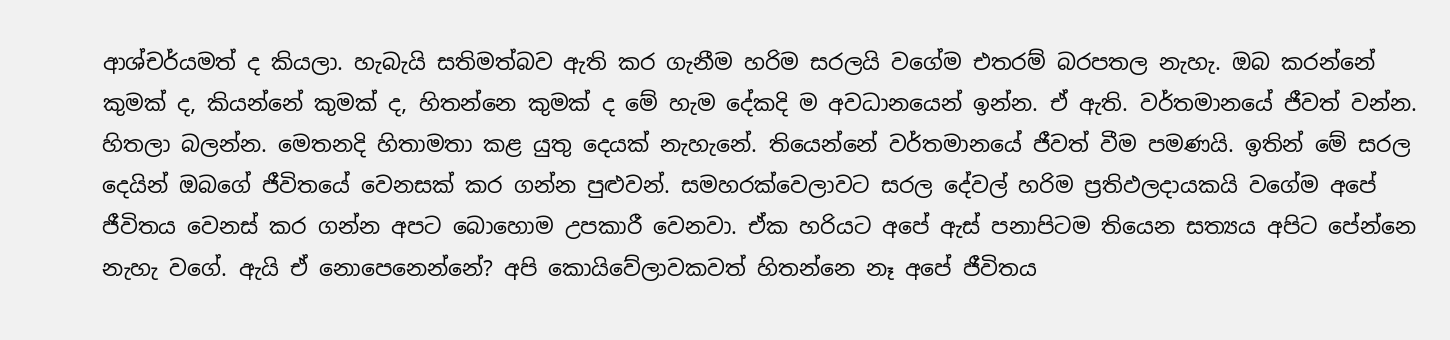ආශ්චර්යමත් ද කියලා. හැබැයි සතිමත්බව ඇති කර ගැනීම හරිම සරලයි වගේම එතරම් බරපතල නැහැ. ඔබ කරන්නේ කුමක් ද, කියන්නේ කුමක් ද, හිතන්නෙ කුමක් ද මේ හැම දේකදි ම අවධානයෙන් ඉන්න. ඒ ඇති. වර්තමානයේ ජීවත් වන්න. හිතලා බලන්න. මෙතනදි හිතාමතා කළ යුතු දෙයක් නැහැනේ. තියෙන්නේ වර්තමානයේ ජීවත් වීම පමණයි. ඉතින් මේ සරල දෙයින් ඔබගේ ජීවිතයේ වෙනසක් කර ගන්න පුළුවන්. සමහරක්වෙලාවට සරල දේවල් හරිම ප්‍රතිඵලදායකයි වගේම අපේ ජීවිතය වෙනස් කර ගන්න අපට බොහොම උපකාරී වෙනවා. ඒක හරියට අපේ ඇස් පනාපිටම තියෙන සත්‍යය අපිට පේන්නෙ නැහැ වගේ. ඇයි ඒ නොපෙනෙන්නේ? අපි කොයිවේලාවකවත් හිතන්නෙ නෑ අපේ ජීවිතය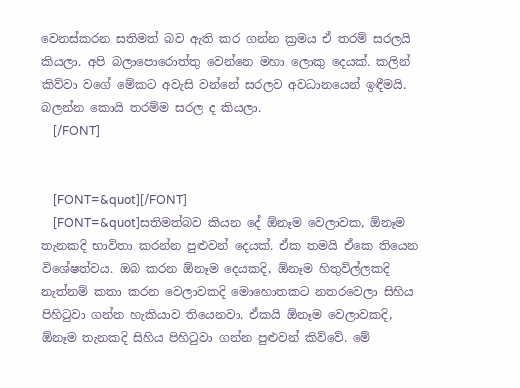වෙනස්කරන සතිමත් බව ඇති කර ගන්න ක්‍රමය ඒ තරම් සරලයි කියලා. අපි බලාපොරොත්තු වෙන්නෙ මහා ලොකු දෙයක්. කලින් කිව්වා වගේ මේකට අවැසි වන්නේ සරලව අවධානයෙන් ඉඳීමයි. බලන්න කොයි තරම්ම සරල ද කියලා.
    [/FONT]


    [FONT=&quot][/FONT]
    [FONT=&quot]සතිමත්බව කියන දේ ඕනෑම වෙලාවක, ඕනෑම තැනකදි භාවිතා කරන්න පුළුවන් දෙයක්. ඒක තමයි ඒකෙ තියෙන විශේෂත්වය. ඔබ කරන ඕනෑම දෙයකදි, ඕනෑම හිතුවිල්ලකදි නැත්නම් කතා කරන වෙලාවකදි මොහොතකට නතරවෙලා සිහිය පිහිටුවා ගන්න හැකියාව තියෙනවා. ඒකයි ඕනෑම වෙලාවකදි, ඕනෑම තැනකදි සිහිය පිහිටුවා ගන්න පුළුවන් කිව්වේ. මේ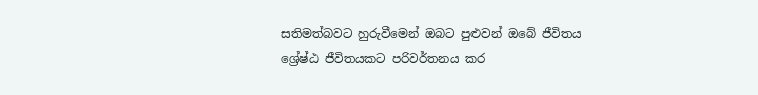සතිමත්බවට හුරුවීමෙන් ඔබට පුළුවන් ඔබේ ජීවිතය ශ්‍රේෂ්ඨ ජීවිතයකට පරිවර්තනය කර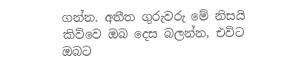ගන්න. අතීත ගුරුවරු මේ නිසයි කිව්වෙ ඔබ දෙස බලන්න, එවිට ඔබට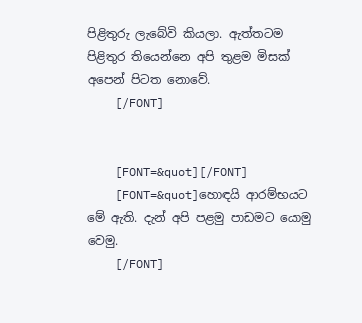පිළිතුරු ලැබේවි කියලා. ඇත්තටම පිළිතුර තියෙන්නෙ අපි තුළම මිසක් අපෙන් පිටත නොවේ.
    [/FONT]


    [FONT=&quot][/FONT]
    [FONT=&quot]හොඳයි ආරම්භයට මේ ඇති. දැන් අපි පළමු පාඩමට යොමු වෙමු.
    [/FONT]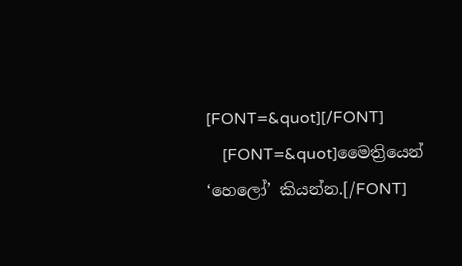[FONT=&quot][/FONT]
    [FONT=&quot]මෛත්‍රියෙන් ‘හෙලෝ’ කියන්න.[/FONT]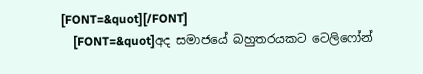[FONT=&quot][/FONT]
    [FONT=&quot]අද සමාජයේ බහුතරයකට ටෙලිෆෝන්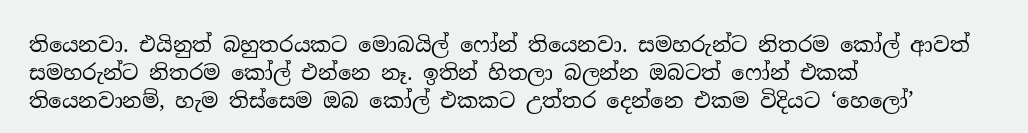තියෙනවා. එයිනුත් බහුතරයකට මොබයිල් ෆෝන් තියෙනවා. සමහරුන්ට නිතරම කෝල් ආවත් සමහරුන්ට නිතරම කෝල් එන්නෙ නෑ. ඉතින් හිතලා බලන්න ඔබටත් ෆෝන් එකක් තියෙනවානම්, හැම තිස්සෙම ඔබ කෝල් එකකට උත්තර දෙන්නෙ එකම විදියට ‘හෙලෝ’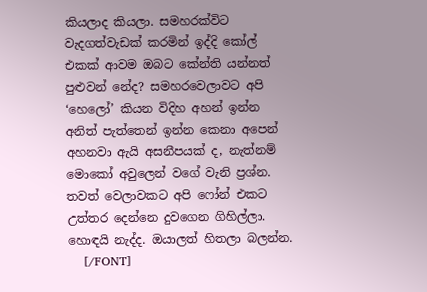කියලාද කියලා. සමහරක්විට වැදගත්වැඩක් කරමින් ඉද්දි කෝල් එකක් ආවම ඔබට කේන්ති යන්නත් පුළුවන් නේද? සමහරවෙලාවට අපි ‘හෙලෝ’ කියන විදිහ අහන් ඉන්න අනිත් පැත්තෙන් ඉන්න කෙනා අපෙන් අහනවා ඇයි අසනීපයක් ද, නැත්නම් මොකෝ අවුලෙන් වගේ වැනි ප්‍රශ්න. තවත් වෙලාවකට අපි ෆෝන් එකට උත්තර දෙන්නෙ දුවගෙන ගිහිල්ලා. හොඳයි නැද්ද. ඔයාලත් හිතලා බලන්න.
    [/FONT]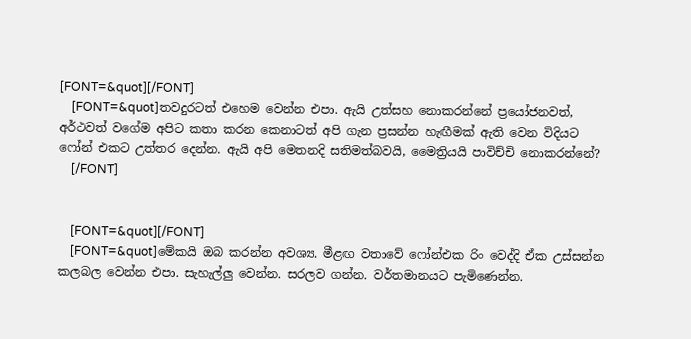[FONT=&quot][/FONT]
    [FONT=&quot]තවදුරටත් එහෙම වෙන්න එපා. ඇයි උත්සහ නොකරන්නේ ප්‍රයෝජනවත්, අර්ථවත් වගේම අපිට කතා කරන කෙනාටත් අපි ගැන ප්‍රසන්න හැඟීමක් ඇති වෙන විදියට ෆෝන් එකට උත්තර දෙන්න. ඇයි අපි මෙතනදි සතිමත්බවයි, මෛත්‍රියයි පාවිච්චි නොකරන්නේ?
    [/FONT]


    [FONT=&quot][/FONT]
    [FONT=&quot]මේකයි ඔබ කරන්න අවශ්‍ය. මීළඟ වතාවේ ෆෝන්එක රිං වෙද්දි ඒක උස්සන්න කලබල වෙන්න එපා. සැහැල්ලු වෙන්න. සරලව ගන්න. වර්තමානයට පැමිණෙන්න.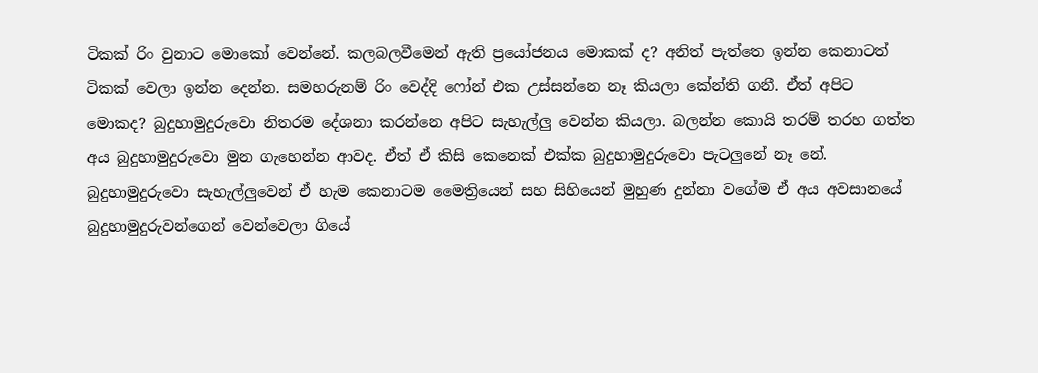ටිකක් රිං වුනාට මොකෝ වෙන්නේ. කලබලවීමෙන් ඇති ප්‍රයෝජනය මොකක් ද? අනිත් පැත්තෙ ඉන්න කෙනාටත් ටිකක් වෙලා ඉන්න දෙන්න. සමහරුනම් ‍රිං වෙද්දි ෆෝන් එක උස්සන්නෙ නෑ කියලා කේන්ති ගනී. ඒත් අපිට මොකද? බුදුහාමුදුරුවො නිතරම දේශනා කරන්නෙ අපිට සැහැල්ලු වෙන්න කියලා. බලන්න කොයි තරම් තරහ ගත්ත අය බුදුහාමුදුරුවො මුන ගැහෙන්න ආවද. ඒත් ඒ කිසි කෙනෙක් එක්ක බුදුහාමුදුරුවො පැටලුනේ නෑ නේ. බුදුහාමුදුරුවො සැහැල්ලුවෙන් ඒ හැම කෙනාටම මෛත්‍රියෙන් සහ සිහියෙන් මුහුණ දුන්නා වගේම ඒ අය අවසානයේ බුදුහාමුදුරුවන්ගෙන් වෙන්වෙලා ගියේ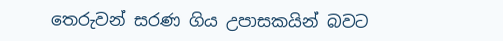තෙරුවන් සරණ ගිය උපාසකයින් බවට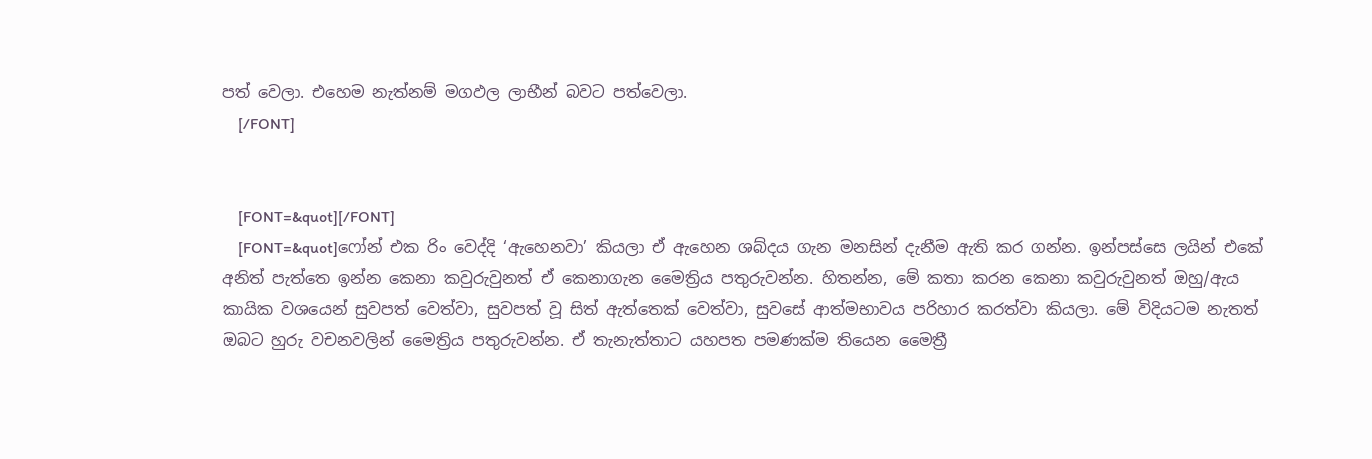පත් වෙලා. එහෙම නැත්නම් මගඵල ලාභීන් බවට පත්වෙලා.
    [/FONT]


    [FONT=&quot][/FONT]
    [FONT=&quot]ෆෝන් එක රිං වෙද්දි ‘ඇහෙනවා’ කියලා ඒ ඇහෙන ශබ්දය ගැන මනසින් දැනීම ඇති කර ගන්න. ඉන්පස්සෙ ලයින් එකේ අනිත් පැත්තෙ ඉන්න කෙනා කවුරුවුනත් ඒ කෙනාගැන මෛත්‍රිය පතුරුවන්න. හිතන්න, මේ කතා කරන කෙනා කවුරුවුනත් ඔහු/ඇය කායික වශයෙන් සුවපත් වෙත්වා, සුවපත් වූ සිත් ඇත්තෙක් වෙත්වා, සුවසේ ආත්මභාවය පරිහාර කරත්වා කියලා. මේ විදියටම නැතත් ඔබට හුරු වචනවලින් මෛත්‍රිය පතුරුවන්න. ඒ තැනැත්තාට යහපත පමණක්ම තියෙන මෛත්‍රී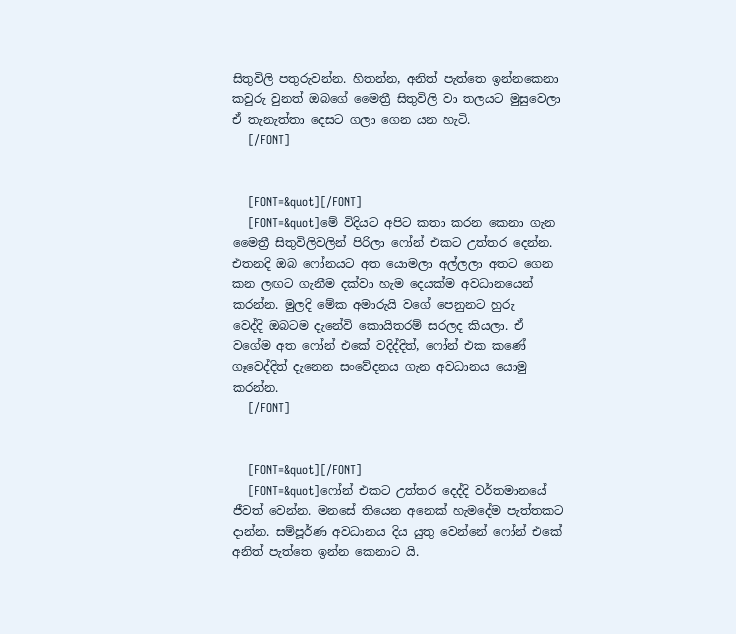සිතුවිලි පතුරුවන්න. හිතන්න, අනිත් පැත්තෙ ඉන්නකෙනා කවුරු වුනත් ඔබගේ මෛත්‍රී සිතුවිලි වා තලයට මුසුවෙලා ඒ තැනැත්තා දෙසට ගලා ගෙන යන හැටි.
    [/FONT]


    [FONT=&quot][/FONT]
    [FONT=&quot]මේ විදියට අපිට කතා කරන කෙනා ගැන මෛත්‍රී සිතුවිලිවලින් පිරිලා ෆෝන් එකට උත්තර දෙන්න. එතනදි ඔබ ෆෝනයට අත යොමලා අල්ලලා අතට ගෙන කන ලඟට ගැනීම දක්වා හැම දෙයක්ම අවධානයෙන් කරන්න. මුලදි මේක අමාරුයි වගේ පෙනුනට හුරු වෙද්දි ‍ඔබටම දැනේවි කොයිතරම් සරලද කියලා. ඒ වගේම අත ෆෝන් එකේ වදිද්දිත්, ෆෝන් එක කණේ ගෑවෙද්දිත් දැනෙන සංවේදනය ගැන අවධානය යොමු කරන්න.
    [/FONT]


    [FONT=&quot][/FONT]
    [FONT=&quot]ෆෝන් එකට උත්තර දෙද්දි වර්තමානයේ ජීවත් වෙන්න. මනසේ තියෙන අනෙක් හැමදේම පැත්තකට දාන්න. සම්පූර්ණ අවධානය දිය යුතු වෙන්නේ ෆෝන් එකේ අනිත් පැත්තෙ ඉන්න කෙනාට යි.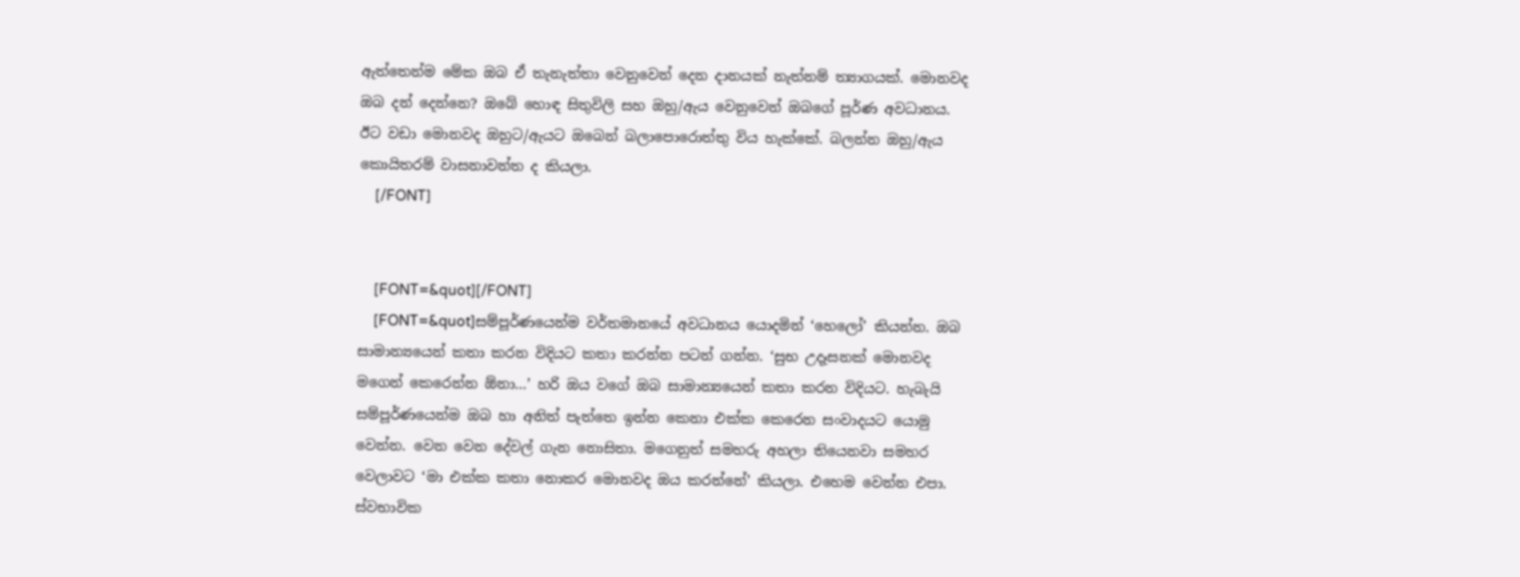ඇත්තෙන්ම මේක ඔබ ඒ තැනැත්තා වෙනුවෙන් දෙන දානයක් නැත්නම් ත්‍යාගයක්. මොනවද ඔබ දන් දෙන්නෙ? ඔබේ හොඳ සිතුවිලි සහ ඔහු/ඇය වෙනුවෙන් ඔබගේ පූර්ණ අවධානය. ඊට වඩා මොනවද ඔහුට/ඇයට ඔබෙන් බලාපොරොත්තු විය හැක්කේ. බලන්න ඔහු/ඇය කොයිතරම් වාසනාවන්ත ද කියලා.
    [/FONT]


    [FONT=&quot][/FONT]
    [FONT=&quot]සම්පූර්ණයෙන්ම වර්තමානයේ අවධානය යොදමින් ‘හෙලෝ’ කියන්න. ඔබ සාමාන්‍යයෙන් කතා කරන විදියට කතා කරන්න පටන් ගන්න. ‘සුභ උදෑසනක් මොනවද මගෙන් කෙරෙන්න ඕනා...’ හරි ඔය වගේ ඔබ සාමාන්‍යයෙන් කතා කරන විදියට. හැබැයි සම්පූර්ණයෙන්ම ඔබ හා අනිත් පැත්තෙ ඉන්න කෙනා එක්ක කෙරෙන සංවාදයට ‍යොමු වෙන්න. වෙන වෙන දේවල් ගැන නොසිතා. මගෙනුත් සමහරු අහලා තියෙනවා සමහර වෙලාවට ‘මා එක්ක කතා නොකර මොනවද ඔය කරන්නේ’ කියලා. එහෙම වෙන්න එපා. ස්වභාවික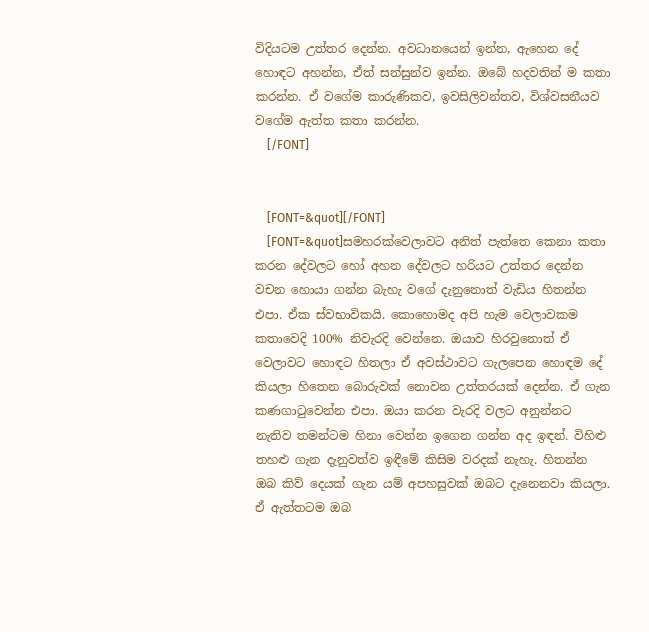විදියටම උත්තර දෙන්න. අවධානයෙන් ඉන්න, ඇහෙන දේ හොඳට අහන්න, ඒත් සන්සුන්ව ඉන්න. ඔබේ හදවතින් ම කතා කරන්න. ඒ වගේම කාරුණිකව, ඉවසිලිවන්තව, විශ්වසනීයව වගේම ඇත්ත කතා කරන්න.
    [/FONT]


    [FONT=&quot][/FONT]
    [FONT=&quot]සමහරක්වෙලාවට අනිත් පැත්තෙ කෙනා කතා කරන දේවලට හෝ අහන දේවලට හරියට උත්තර දෙන්න වචන හොයා ගන්න බැහැ ව‍ගේ දැනුනොත් වැඩිය හිතන්න එපා. ඒක ස්වභාවිකයි. කොහොමද අපි හැම වෙලාවකම කතාවෙදි 100% නිවැරදි වෙන්නෙ. ඔයාව හිර‍වුනොත් ඒ වෙලාවට හොඳට හිතලා ඒ අවස්ථාවට ගැලපෙන හොඳම දේ කියලා හිතෙන බොරුවක් නොවන උත්තරයක් දෙන්න. ඒ ගැන කණගාටුවෙන්න එපා. ඔයා කරන වැරදි වලට අනුන්නට නැතිව තමන්ටම හිනා වෙන්න ඉගෙන ගන්න අද ඉඳන්. විහිළු තහළු ගැන දැනුවත්ව ඉඳීමේ කිසිම වරදක් නැහැ. හිතන්න ඔබ කිව් දෙයක් ගැන යම් අපහසුවක් ඔබට දැනෙනවා කියලා. ඒ ඇත්තටම ඔබ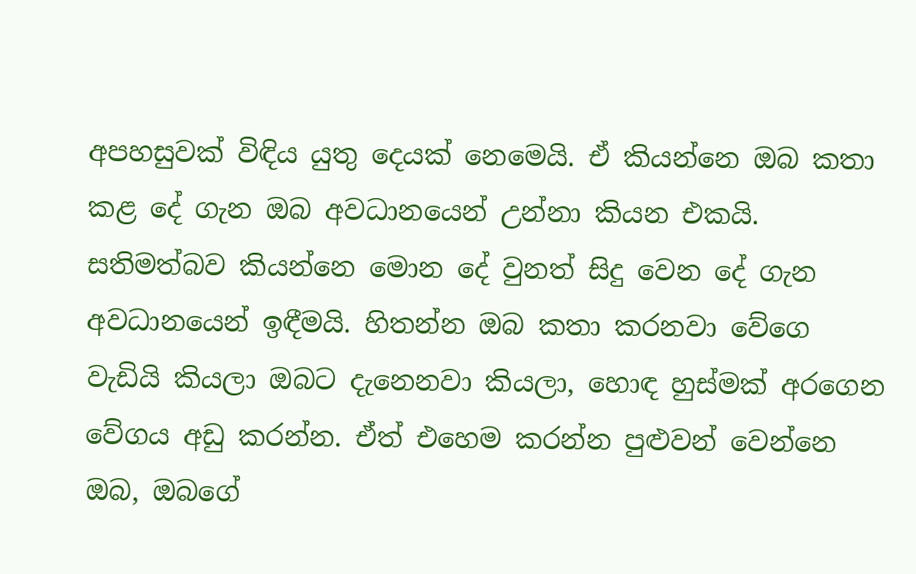අපහසුවක් විඳිය යුතු දෙයක් නෙමෙයි. ඒ කියන්නෙ ඔබ කතා කළ දේ ගැන ඔබ අවධානයෙන් උන්නා කියන එකයි. සතිමත්බව කියන්නෙ මොන දේ වුනත් සිදු වෙන දේ ගැන අවධානයෙන් ඉඳීමයි. හිතන්න ඔබ කතා කරනවා වේගෙ වැඩියි කියලා ඔබට දැනෙනවා කියලා, හොඳ හුස්මක් අරගෙන වේගය අඩු කරන්න. ඒත් එහෙම කරන්න පුළුවන් වෙන්නෙ ඔබ, ඔබගේ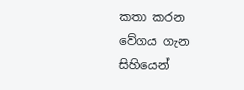කතා කරන වේගය ගැන සිහියෙන්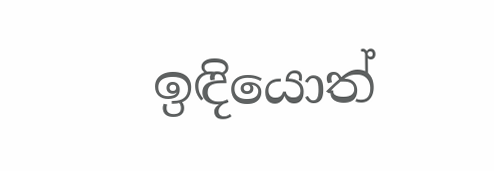ඉඳියොත්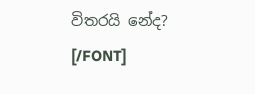විතරයි නේද? [/FONT]